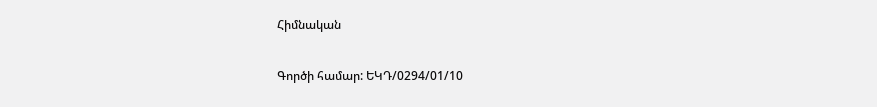Հիմնական

Գործի համար: ԵԿԴ/0294/01/10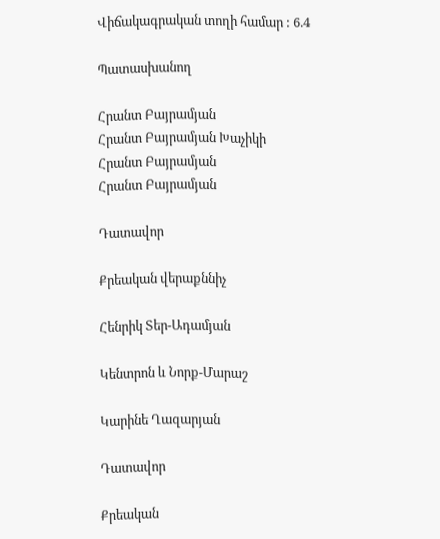Վիճակագրական տողի համար : 6.4

Պատասխանող

Հրանտ Բայրամյան
Հրանտ Բայրամյան Խաչիկի
Հրանտ Բայրամյան
Հրանտ Բայրամյան

Դատավոր

Քրեական վերաքննիչ

Հենրիկ Տեր-Ադամյան

Կենտրոն և Նորք-Մարաշ

Կարինե Ղազարյան

Դատավոր

Քրեական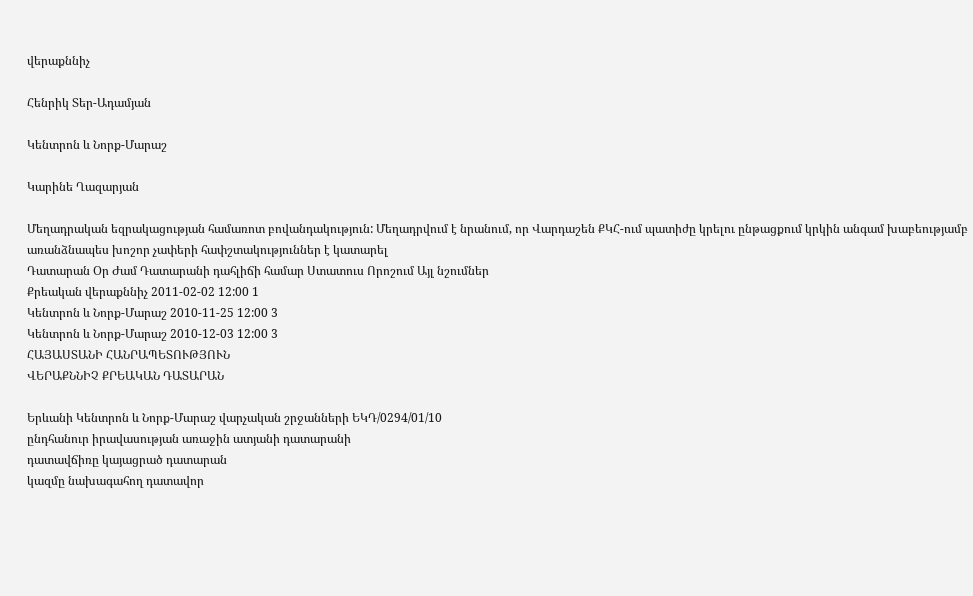վերաքննիչ

Հենրիկ Տեր-Ադամյան

Կենտրոն և Նորք-Մարաշ

Կարինե Ղազարյան

Մեղադրական եզրակացության համառոտ բովանդակություն: Մեղադրվում է նրանում, որ Վարդաշեն ՔԿՀ-ում պատիժը կրելու ընթացքում կրկին անգամ խաբեությամբ առանձնապես խոշոր չափերի հափշտակություններ է կատարել
Դատարան Օր Ժամ Դատարանի դահլիճի համար Ստատուս Որոշում Այլ նշումներ
Քրեական վերաքննիչ 2011-02-02 12:00 1
Կենտրոն և Նորք-Մարաշ 2010-11-25 12:00 3
Կենտրոն և Նորք-Մարաշ 2010-12-03 12:00 3
ՀԱՅԱՍՏԱՆԻ ՀԱՆՐԱՊԵՏՈՒԹՅՈՒՆ
ՎԵՐԱՔՆՆԻՉ ՔՐԵԱԿԱՆ ԴԱՏԱՐԱՆ

Երևանի Կենտրոն և Նորք-Մարաշ վարչական շրջանների ԵԿԴ/0294/01/10
ընդհանուր իրավասության առաջին ատյանի դատարանի
դատավճիռը կայացրած դատարան
կազմը նախագահող դատավոր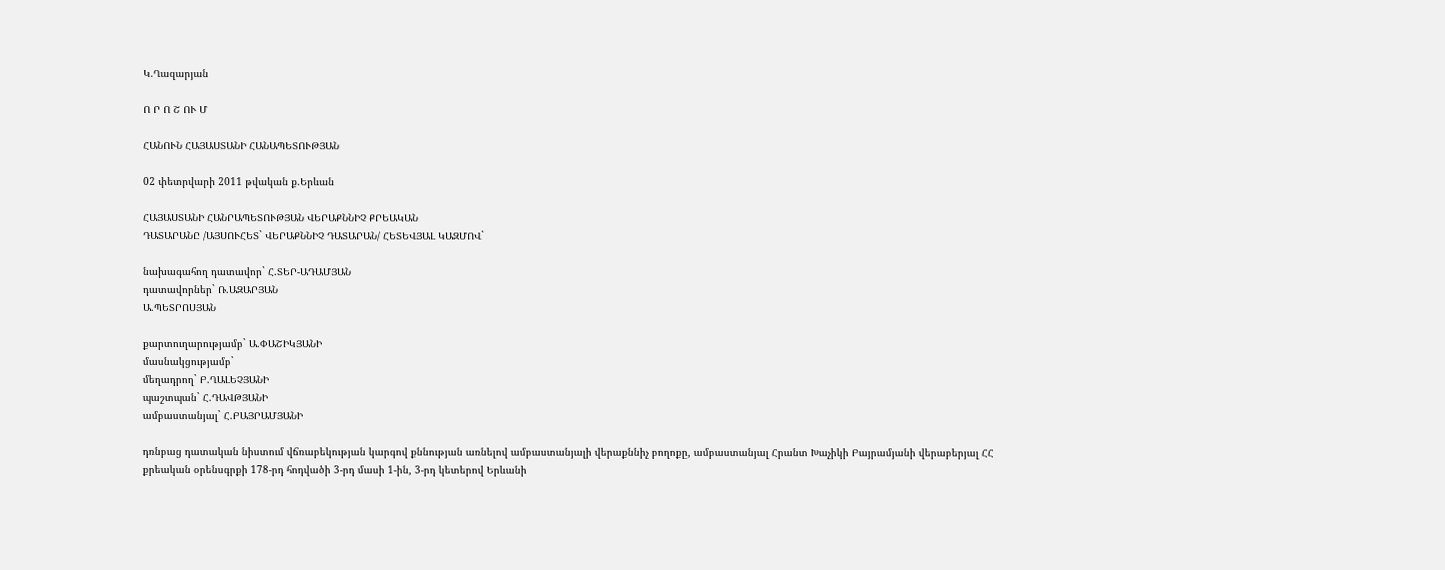Կ.Ղազարյան

Ո Ր Ո Շ ՈՒ Մ

ՀԱՆՈՒՆ ՀԱՅԱՍՏԱՆԻ ՀԱՆԱՊԵՏՈՒԹՅԱՆ

02 փետրվարի 2011 թվական ք.Երևան

ՀԱՅԱՍՏԱՆԻ ՀԱՆՐԱՊԵՏՈՒԹՅԱՆ ՎԵՐԱՔՆՆԻՉ ՔՐԵԱԿԱՆ
ԴԱՏԱՐԱՆԸ /ԱՅՍՈՒՀԵՏ` ՎԵՐԱՔՆՆԻՉ ԴԱՏԱՐԱՆ/ ՀԵՏԵՎՅԱԼ ԿԱԶՄՈՎ`

նախագահող դատավոր` Հ.ՏԵՐ-ԱԴԱՄՅԱՆ
դատավորներ` Ռ.ԱԶԱՐՅԱՆ
Ա.ՊԵՏՐՈՍՅԱՆ

քարտուղարությամբ` Ա.ՓԱՇԻԿՅԱՆԻ
մասնակցությամբ`
մեղադրող` Բ.ՂԱԼԵՉՅԱՆԻ
պաշտպան` Հ.ԴԱՎԹՅԱՆԻ
ամբաստանյալ` Հ.ԲԱՅՐԱՄՅԱՆԻ

դռնբաց դատական նիստում վճռաբեկության կարգով քննության առնելով ամբաստանյալի վերաքննիչ բողոքը, ամբաստանյալ Հրանտ Խաչիկի Բայրամյանի վերաբերյալ ՀՀ քրեական օրենսգրքի 178-րդ հոդվածի 3-րդ մասի 1-ին, 3-րդ կետերով Երևանի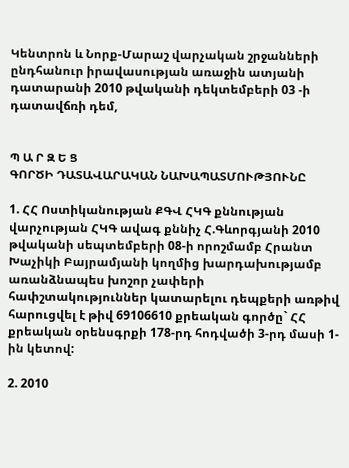Կենտրոն և Նորք-Մարաշ վարչական շրջանների ընդհանուր իրավասության առաջին ատյանի դատարանի 2010 թվականի դեկտեմբերի 03 -ի դատավճռի դեմ,


Պ Ա Ր Զ Ե Ց
ԳՈՐԾԻ ԴԱՏԱՎԱՐԱԿԱՆ ՆԱԽԱՊԱՏՄՈՒԹՅՈՒՆԸ

1. ՀՀ Ոստիկանության ՔԳՎ ՀԿԳ քննության վարչության ՀԿԳ ավագ քննիչ Հ.Գևորգյանի 2010 թվականի սեպտեմբերի 08-ի որոշմամբ Հրանտ Խաչիկի Բայրամյանի կողմից խարդախությամբ առանձնապես խոշոր չափերի հափշտակություններ կատարելու դեպքերի առթիվ հարուցվել է թիվ 69106610 քրեական գործը` ՀՀ քրեական օրենսգրքի 178-րդ հոդվածի 3-րդ մասի 1-ին կետով:

2. 2010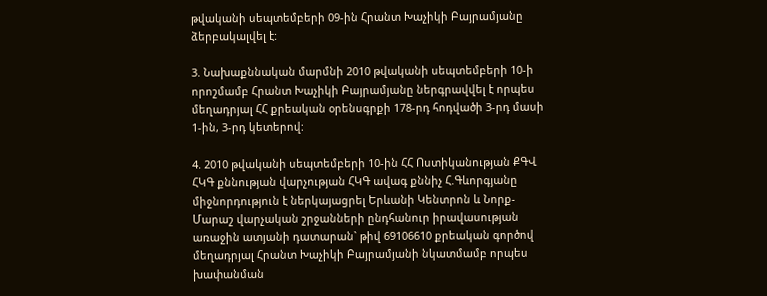թվականի սեպտեմբերի 09-ին Հրանտ Խաչիկի Բայրամյանը ձերբակալվել է:

3. Նախաքննական մարմնի 2010 թվականի սեպտեմբերի 10-ի որոշմամբ Հրանտ Խաչիկի Բայրամյանը ներգրավվել է որպես մեղադրյալ ՀՀ քրեական օրենսգրքի 178-րդ հոդվածի 3-րդ մասի 1-ին, 3-րդ կետերով:

4. 2010 թվականի սեպտեմբերի 10-ին ՀՀ Ոստիկանության ՔԳՎ ՀԿԳ քննության վարչության ՀԿԳ ավագ քննիչ Հ.Գևորգյանը միջնորդություն է ներկայացրել Երևանի Կենտրոն և Նորք-Մարաշ վարչական շրջանների ընդհանուր իրավասության առաջին ատյանի դատարան` թիվ 69106610 քրեական գործով մեղադրյալ Հրանտ Խաչիկի Բայրամյանի նկատմամբ որպես խափանման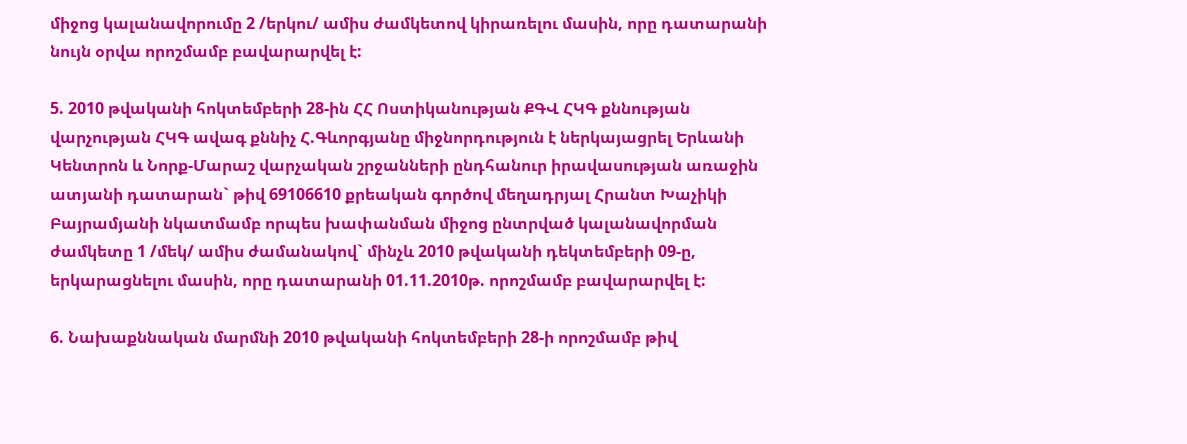միջոց կալանավորումը 2 /երկու/ ամիս ժամկետով կիրառելու մասին, որը դատարանի նույն օրվա որոշմամբ բավարարվել է:

5. 2010 թվականի հոկտեմբերի 28-ին ՀՀ Ոստիկանության ՔԳՎ ՀԿԳ քննության վարչության ՀԿԳ ավագ քննիչ Հ.Գևորգյանը միջնորդություն է ներկայացրել Երևանի Կենտրոն և Նորք-Մարաշ վարչական շրջանների ընդհանուր իրավասության առաջին ատյանի դատարան` թիվ 69106610 քրեական գործով մեղադրյալ Հրանտ Խաչիկի Բայրամյանի նկատմամբ որպես խափանման միջոց ընտրված կալանավորման ժամկետը 1 /մեկ/ ամիս ժամանակով` մինչև 2010 թվականի դեկտեմբերի 09-ը, երկարացնելու մասին, որը դատարանի 01.11.2010թ. որոշմամբ բավարարվել է:

6. Նախաքննական մարմնի 2010 թվականի հոկտեմբերի 28-ի որոշմամբ թիվ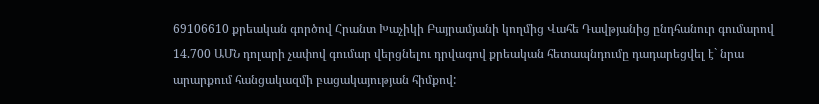69106610 քրեական գործով Հրանտ Խաչիկի Բայրամյանի կողմից Վահե Դավթյանից ընդհանուր գումարով 14.700 ԱՄՆ դոլարի չափով գումար վերցնելու դրվագով քրեական հետապնդումը դադարեցվել է` նրա արարքում հանցակազմի բացակայության հիմքով: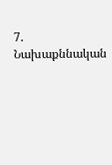7. Նախաքննական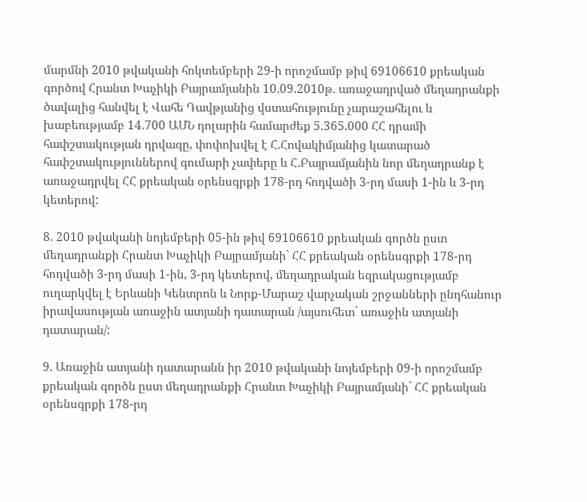մարմնի 2010 թվականի հոկտեմբերի 29-ի որոշմամբ թիվ 69106610 քրեական գործով Հրանտ Խաչիկի Բայրամյանին 10.09.2010թ. առաջադրված մեղադրանքի ծավալից հանվել է Վահե Դավթյանից վստահությունը չարաշահելու և խաբեությամբ 14.700 ԱՄՆ դոլարին համարժեք 5.365.000 ՀՀ դրամի հափշտակության դրվագը, փոփոխվել է Հ.Հովակիմյանից կատարած հափշտակություններով գումարի չափերը և Հ.Բայրամյանին նոր մեղադրանք է առաջադրվել ՀՀ քրեական օրենսգրքի 178-րդ հոդվածի 3-րդ մասի 1-ին և 3-րդ կետերով:

8. 2010 թվականի նոյեմբերի 05-ին թիվ 69106610 քրեական գործն ըստ մեղադրանքի Հրանտ Խաչիկի Բայրամյանի` ՀՀ քրեական օրենսգրքի 178-րդ հոդվածի 3-րդ մասի 1-ին, 3-րդ կետերով, մեղադրական եզրակացությամբ ուղարկվել է Երևանի Կենտրոն և Նորք-Մարաշ վարչական շրջանների ընդհանուր իրավասության առաջին ատյանի դատարան /այսուհետ` առաջին ատյանի դատարան/:

9. Առաջին ատյանի դատարանն իր 2010 թվականի նոյեմբերի 09-ի որոշմամբ քրեական գործն ըստ մեղադրանքի Հրանտ Խաչիկի Բայրամյանի` ՀՀ քրեական օրենսգրքի 178-րդ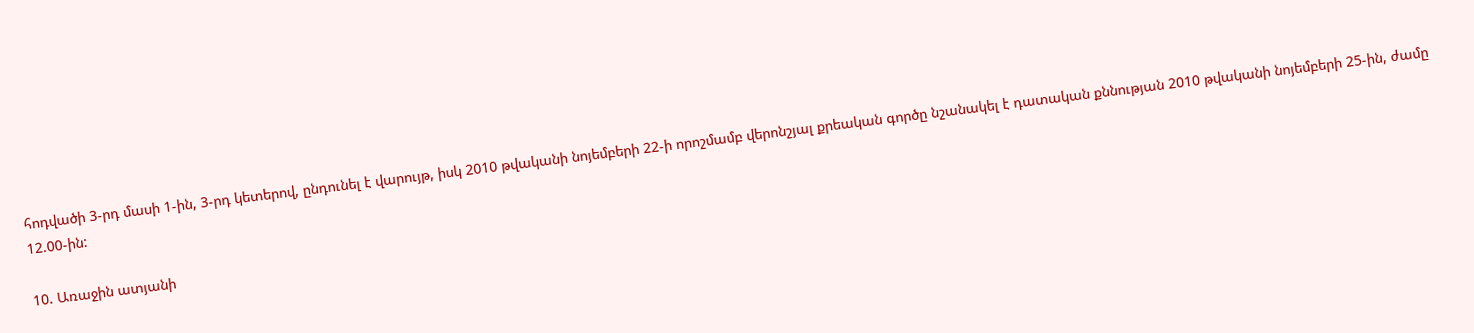հոդվածի 3-րդ մասի 1-ին, 3-րդ կետերով, ընդունել է վարույթ, իսկ 2010 թվականի նոյեմբերի 22-ի որոշմամբ վերոնշյալ քրեական գործը նշանակել է դատական քննության 2010 թվականի նոյեմբերի 25-ին, ժամը 12.00-ին:

10. Առաջին ատյանի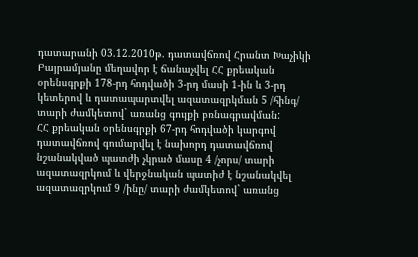դատարանի 03.12.2010թ. դատավճռով Հրանտ Խաչիկի Բայրամյանը մեղավոր է ճանաչվել ՀՀ քրեական օրենսգրքի 178-րդ հոդվածի 3-րդ մասի 1-ին և 3-րդ կետերով և դատապարտվել ազատազրկման 5 /հինգ/ տարի ժամկետով` առանց գույքի բռնագրավման:
ՀՀ քրեական օրենսգրքի 67-րդ հոդվածի կարգով դատավճռով գումարվել է նախորդ դատավճռով նշանակված պատժի չկրած մասը 4 /չորս/ տարի ազատազրկում և վերջնական պատիժ է նշանակվել ազատազրկում 9 /ինը/ տարի ժամկետով` առանց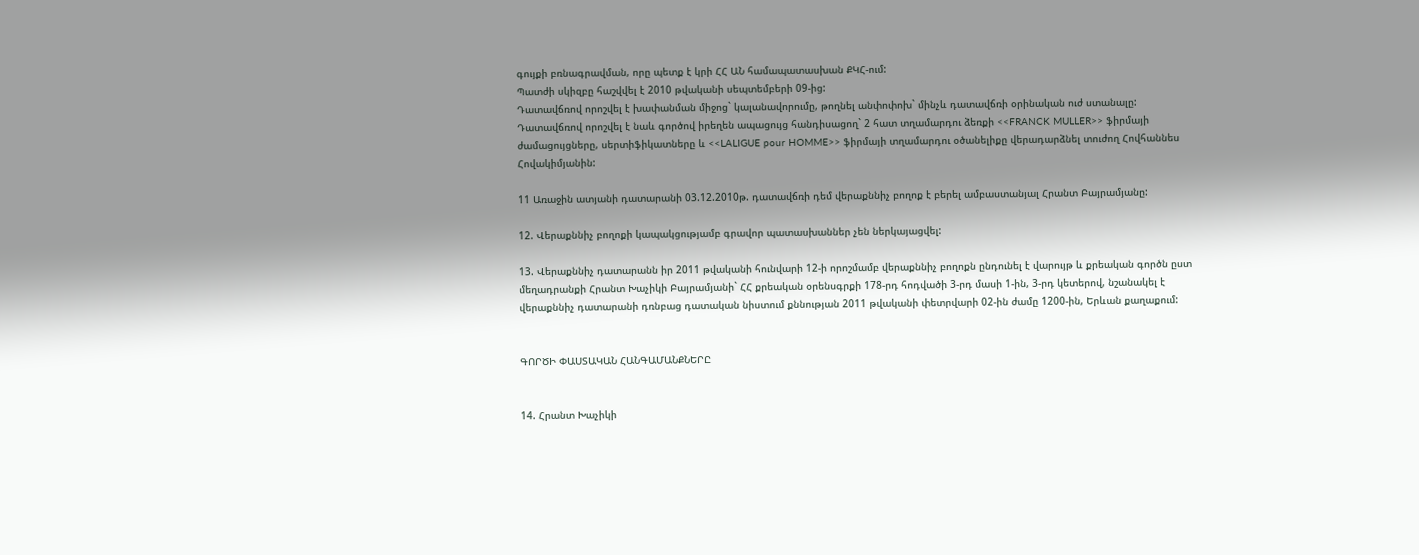գույքի բռնագրավման, որը պետք է կրի ՀՀ ԱՆ համապատասխան ՔԿՀ-ում:
Պատժի սկիզբը հաշվվել է 2010 թվականի սեպտեմբերի 09-ից:
Դատավճռով որոշվել է խափանման միջոց` կալանավորումը, թողնել անփոփոխ` մինչև դատավճռի օրինական ուժ ստանալը:
Դատավճռով որոշվել է նաև գործով իրեղեն ապացույց հանդիսացող` 2 հատ տղամարդու ձեռքի <<FRANCK MULLER>> ֆիրմայի ժամացույցները, սերտիֆիկատները և <<LALIGUE pour HOMME>> ֆիրմայի տղամարդու օծանելիքը վերադարձնել տուժող Հովհաննես Հովակիմյանին:

11 Առաջին ատյանի դատարանի 03.12.2010թ. դատավճռի դեմ վերաքննիչ բողոք է բերել ամբաստանյալ Հրանտ Բայրամյանը:

12. Վերաքննիչ բողոքի կապակցությամբ գրավոր պատասխաններ չեն ներկայացվել:

13. Վերաքննիչ դատարանն իր 2011 թվականի հունվարի 12-ի որոշմամբ վերաքննիչ բողոքն ընդունել է վարույթ և քրեական գործն ըստ մեղադրանքի Հրանտ Խաչիկի Բայրամյանի` ՀՀ քրեական օրենսգրքի 178-րդ հոդվածի 3-րդ մասի 1-ին, 3-րդ կետերով, նշանակել է վերաքննիչ դատարանի դռնբաց դատական նիստում քննության 2011 թվականի փետրվարի 02-ին ժամը 1200-ին, Երևան քաղաքում:


ԳՈՐԾԻ ՓԱՍՏԱԿԱՆ ՀԱՆԳԱՄԱՆՔՆԵՐԸ


14. Հրանտ Խաչիկի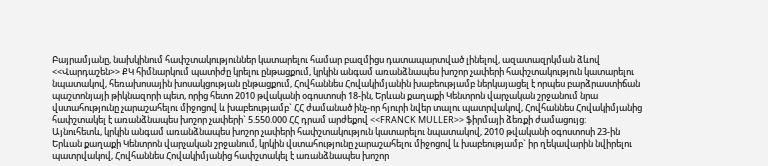Բայրամյանը, նախկինում հափշտակություններ կատարելու համար բազմիցս դատապարտված լինելով, ազատազրկման ձևով <<Վարդաշեն>> ՔԿ հիմնարկում պատիժը կրելու ընթացքում, կրկին անգամ առանձնապես խոշոր չափերի հափշտակություն կատարելու նպատակով, հեռախոսային խոսակցության ընթացքում, Հովհաննես Հովակիմյանին խաբեությամբ ներկայացել է որպես բարձրաստիճան պաշտոնյայի թիկնազորի պետ, որից հետո 2010 թվականի օգոստոսի 18-ին, Երևան քաղաքի Կենտրոն վարչական շրջանում նրա վստահությունը չարաշահելու միջոցով և խաբեությամբ` ՀՀ ժամանած ինչ-որ հյուրի նվեր տալու պատրվակով, Հովհաննես Հովակիմյանից հափշտակել է առանձնապես խոշոր չափերի` 5.550.000 ՀՀ դրամ արժեքով <<FRANCK MULLER>> ֆիրմայի ձեռքի ժամացույց:
Այնուհետև, կրկին անգամ առանձնապես խոշոր չափերի հափշտակություն կատարելու նպատակով, 2010 թվականի օգոստոսի 23-ին Երևան քաղաքի Կենտրոն վարչական շրջանում, կրկին վստահությունը չարաշահելու միջոցով և խաբեությամբ` իր ղեկավարին նվիրելու պատրվակով, Հովհաննես Հովակիմյանից հափշտակել է առանձնապես խոշոր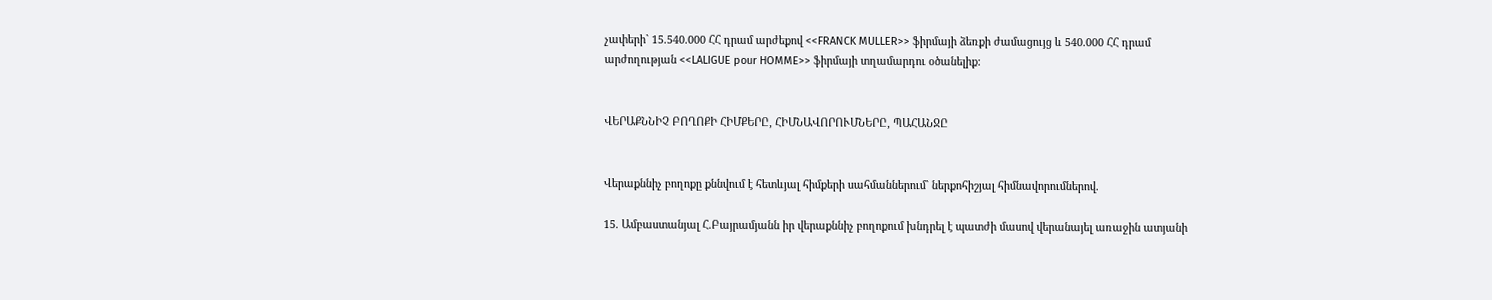չափերի` 15.540.000 ՀՀ դրամ արժեքով <<FRANCK MULLER>> ֆիրմայի ձեռքի ժամացույց և 540.000 ՀՀ դրամ արժողության <<LALIGUE pour HOMME>> ֆիրմայի տղամարդու օծանելիք:


ՎԵՐԱՔՆՆԻՉ ԲՈՂՈՔԻ ՀԻՄՔԵՐԸ, ՀԻՄՆԱՎՈՐՈՒՄՆԵՐԸ, ՊԱՀԱՆՋԸ


Վերաքննիչ բողոքը քննվում է հետևյալ հիմքերի սահմաններում` ներքոհիշյալ հիմնավորումներով.

15. Ամբաստանյալ Հ.Բայրամյանն իր վերաքննիչ բողոքում խնդրել է պատժի մասով վերանայել առաջին ատյանի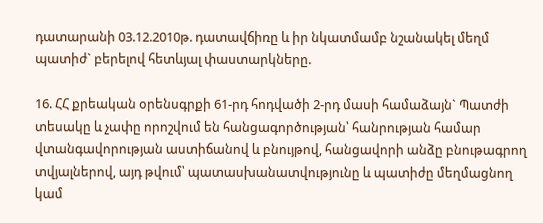դատարանի 03.12.2010թ. դատավճիռը և իր նկատմամբ նշանակել մեղմ պատիժ` բերելով հետևյալ փաստարկները.

16. ՀՀ քրեական օրենսգրքի 61-րդ հոդվածի 2-րդ մասի համաձայն` Պատժի տեսակը և չափը որոշվում են հանցագործության՝ հանրության համար վտանգավորության աստիճանով և բնույթով, հանցավորի անձը բնութագրող տվյալներով, այդ թվում՝ պատասխանատվությունը և պատիժը մեղմացնող կամ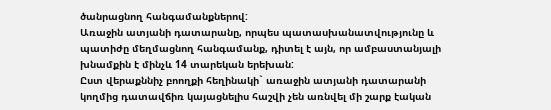ծանրացնող հանգամանքներով:
Առաջին ատյանի դատարանը, որպես պատասխանատվությունը և պատիժը մեղմացնող հանգամանք, դիտել է այն, որ ամբաստանյալի խնամքին է մինչև 14 տարեկան երեխան:
Ըստ վերաքննիչ բոողքի հեղինակի` առաջին ատյանի դատարանի կողմից դատավճիռ կայացնելիս հաշվի չեն առնվել մի շարք էական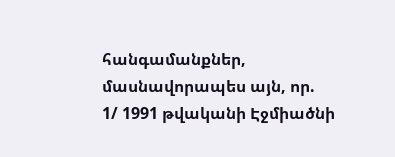հանգամանքներ, մասնավորապես այն, որ.
1/ 1991 թվականի Էջմիածնի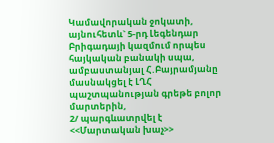Կամավորական ջոկատի, այնուհետև` 5-րդ Լեգենդար Բրիգադայի կազմում որպես հայկական բանակի սպա, ամբաստանյալ Հ.Բայրամյանը մասնակցել է ԼՂՀ պաշտպանության գրեթե բոլոր մարտերին,
2/ պարգևատրվել է <<Մարտական խաչ>>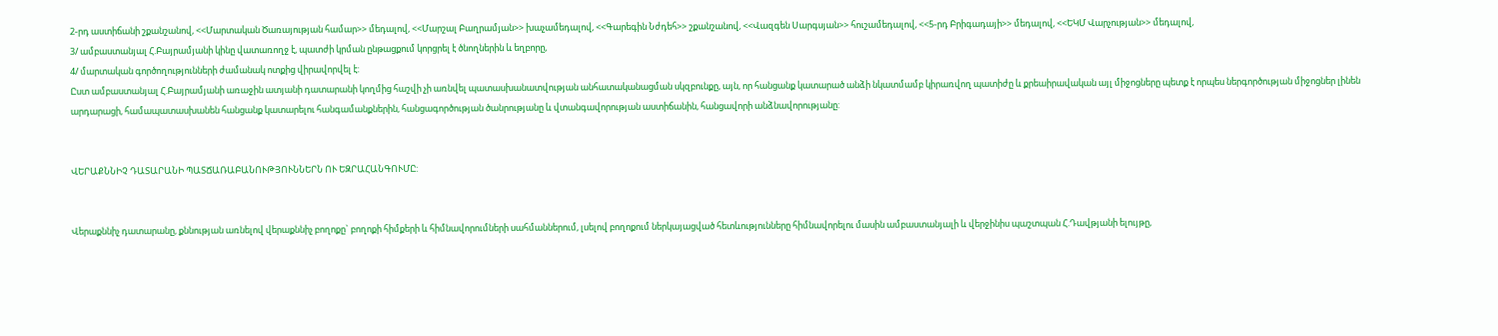2-րդ աստիճանի շքանշանով, <<Մարտական Ծառայության համար>> մեդալով, <<Մարշալ Բաղրամյան>> խաչամեդալով, <<Գարեգին Նժդեհ>> շքանշանով, <<Վազգեն Սարգսյան>> հուշամեդալով, <<5-րդ Բրիգադայի>> մեդալով, <<ԵԿՄ Վարչության>> մեդալով,
3/ ամբաստանյալ Հ.Բայրամյանի կինը վատառողջ է, պատժի կրման ընթացքում կորցրել է ծնողներին և եղբորը,
4/ մարտական գործողությունների ժամանակ ոտքից վիրավորվել է:
Ըստ ամբաստանյալ Հ.Բայրամյանի առաջին ատյանի դատարանի կողմից հաշվի չի առնվել պատասխանատվության անհատականացման սկզբունքը, այն, որ հանցանք կատարած անձի նկատմամբ կիրառվող պատիժը և քրեաիրավական այլ միջոցները պետք է որպես ներգործության միջոցներ լինեն արդարացի, համապատասխանեն հանցանք կատարելու հանգամանքներին, հանցագործության ծանրությանը և վտանգավորության աստիճանին, հանցավորի անձնավորությանը:


ՎԵՐԱՔՆՆԻՉ ԴԱՏԱՐԱՆԻ ՊԱՏՃԱՌԱԲԱՆՈՒԹՅՈՒՆՆԵՐՆ ՈՒ ԵԶՐԱՀԱՆԳՈՒՄԸ:


Վերաքննիչ դատարանը, քննության առնելով վերաքննիչ բողոքը` բողոքի հիմքերի և հիմնավորումների սահմաններում, լսելով բողոքում ներկայացված հետևությունները հիմնավորելու մասին ամբաստանյալի և վերջինիս պաշտպան Հ.Դավթյանի ելույթը,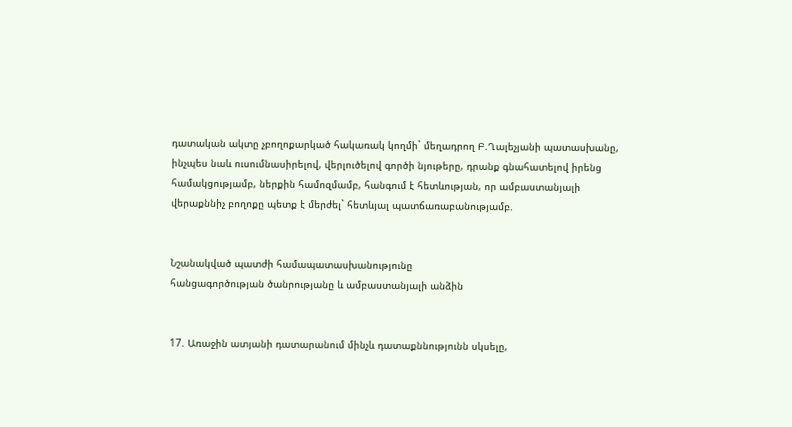դատական ակտը չբողոքարկած հակառակ կողմի` մեղադրող Բ.Ղալեչյանի պատասխանը, ինչպես նաև ուսումնասիրելով, վերլուծելով գործի նյութերը, դրանք գնահատելով իրենց համակցությամբ, ներքին համոզմամբ, հանգում է հետևության, որ ամբաստանյալի վերաքննիչ բողոքը պետք է մերժել` հետևյալ պատճառաբանությամբ.


Նշանակված պատժի համապատասխանությունը
հանցագործության ծանրությանը և ամբաստանյալի անձին


17. Առաջին ատյանի դատարանում մինչև դատաքննությունն սկսելը,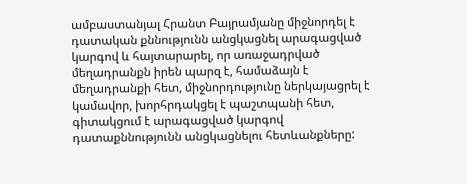ամբաստանյալ Հրանտ Բայրամյանը միջնորդել է դատական քննությունն անցկացնել արագացված կարգով և հայտարարել, որ առաջադրված մեղադրանքն իրեն պարզ է, համաձայն է մեղադրանքի հետ, միջնորդությունը ներկայացրել է կամավոր, խորհրդակցել է պաշտպանի հետ, գիտակցում է արագացված կարգով դատաքննությունն անցկացնելու հետևանքները: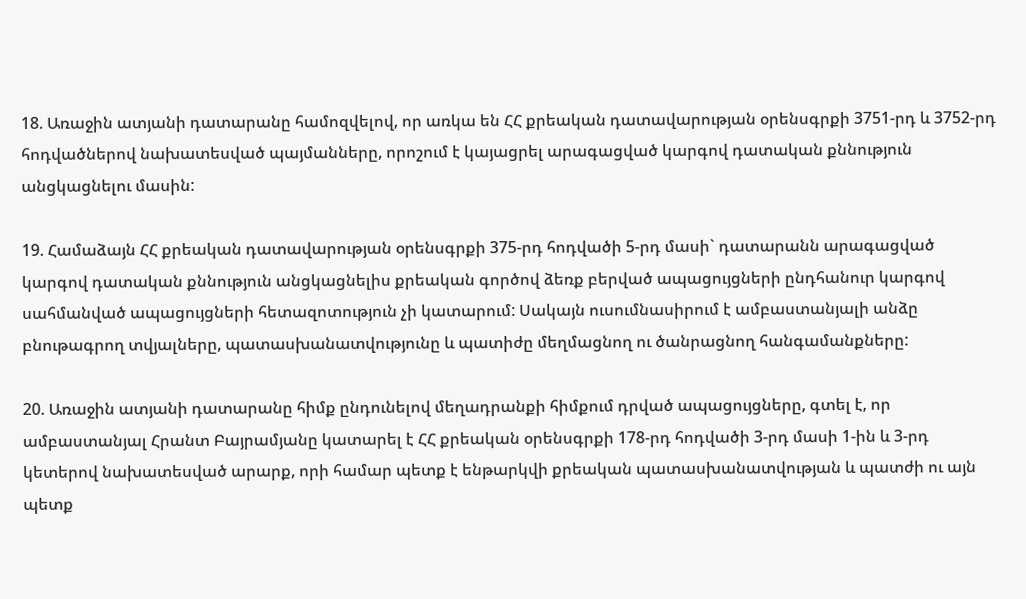18. Առաջին ատյանի դատարանը համոզվելով, որ առկա են ՀՀ քրեական դատավարության օրենսգրքի 3751-րդ և 3752-րդ հոդվածներով նախատեսված պայմանները, որոշում է կայացրել արագացված կարգով դատական քննություն անցկացնելու մասին:

19. Համաձայն ՀՀ քրեական դատավարության օրենսգրքի 375-րդ հոդվածի 5-րդ մասի` դատարանն արագացված կարգով դատական քննություն անցկացնելիս քրեական գործով ձեռք բերված ապացույցների ընդհանուր կարգով սահմանված ապացույցների հետազոտություն չի կատարում: Սակայն ուսումնասիրում է ամբաստանյալի անձը բնութագրող տվյալները, պատասխանատվությունը և պատիժը մեղմացնող ու ծանրացնող հանգամանքները:

20. Առաջին ատյանի դատարանը հիմք ընդունելով մեղադրանքի հիմքում դրված ապացույցները, գտել է, որ ամբաստանյալ Հրանտ Բայրամյանը կատարել է ՀՀ քրեական օրենսգրքի 178-րդ հոդվածի 3-րդ մասի 1-ին և 3-րդ կետերով նախատեսված արարք, որի համար պետք է ենթարկվի քրեական պատասխանատվության և պատժի ու այն պետք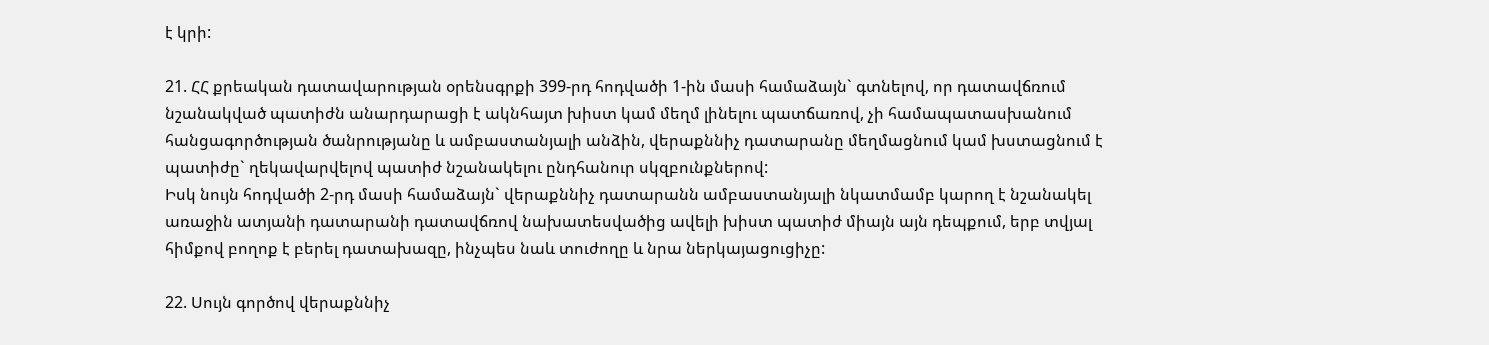է կրի:

21. ՀՀ քրեական դատավարության օրենսգրքի 399-րդ հոդվածի 1-ին մասի համաձայն` գտնելով, որ դատավճռում նշանակված պատիժն անարդարացի է ակնհայտ խիստ կամ մեղմ լինելու պատճառով, չի համապատասխանում հանցագործության ծանրությանը և ամբաստանյալի անձին, վերաքննիչ դատարանը մեղմացնում կամ խստացնում է պատիժը` ղեկավարվելով պատիժ նշանակելու ընդհանուր սկզբունքներով:
Իսկ նույն հոդվածի 2-րդ մասի համաձայն` վերաքննիչ դատարանն ամբաստանյալի նկատմամբ կարող է նշանակել առաջին ատյանի դատարանի դատավճռով նախատեսվածից ավելի խիստ պատիժ միայն այն դեպքում, երբ տվյալ հիմքով բողոք է բերել դատախազը, ինչպես նաև տուժողը և նրա ներկայացուցիչը:

22. Սույն գործով վերաքննիչ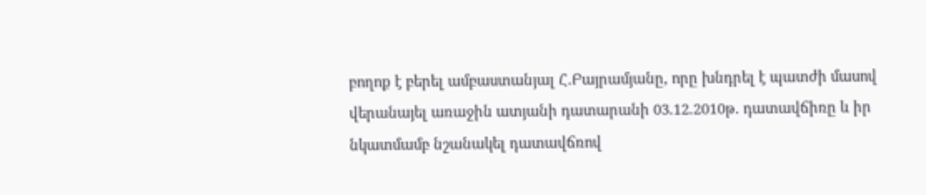բողոք է բերել ամբաստանյալ Հ.Բայրամյանը, որը խնդրել է պատժի մասով վերանայել առաջին ատյանի դատարանի 03.12.2010թ. դատավճիռը և իր նկատմամբ նշանակել դատավճռով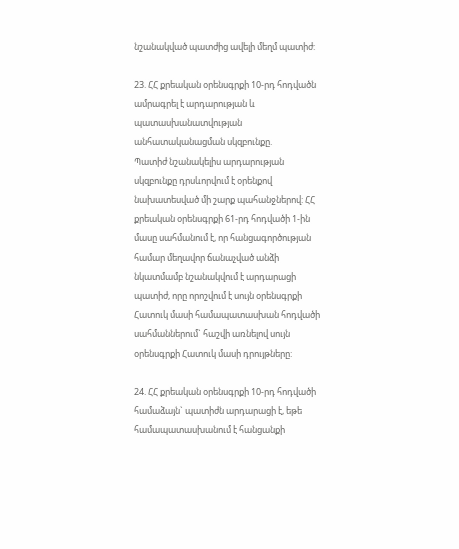նշանակված պատժից ավելի մեղմ պատիժ:

23. ՀՀ քրեական օրենսգրքի 10-րդ հոդվածն ամրագրել է արդարության և պատասխանատվության անհատականացման սկզբունքը.
Պատիժ նշանակելիս արդարության սկզբունքը դրսևորվում է օրենքով նախատեսված մի շարք պահանջներով: ՀՀ քրեական օրենսգրքի 61-րդ հոդվածի 1-ին մասը սահմանում է, որ հանցագործության համար մեղավոր ճանաչված անձի նկատմամբ նշանակվում է արդարացի պատիժ, որը որոշվում է սույն օրենսգրքի Հատուկ մասի համապատասխան հոդվածի սահմաններում` հաշվի առնելով սույն օրենսգրքի Հատուկ մասի դրույթները:

24. ՀՀ քրեական օրենսգրքի 10-րդ հոդվածի համաձայն` պատիժն արդարացի է, եթե համապատասխանում է հանցանքի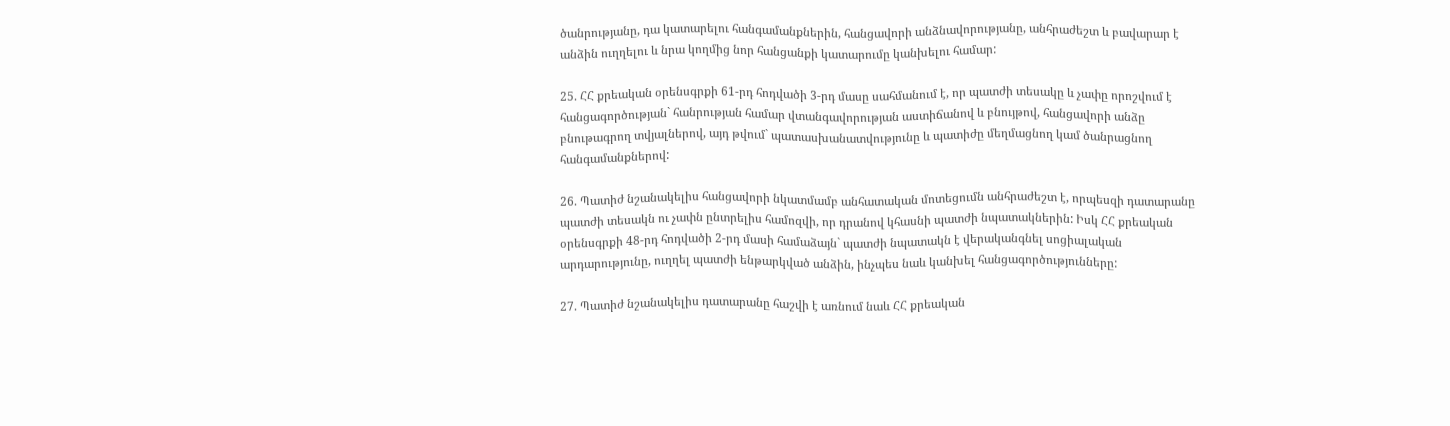ծանրությանը, դա կատարելու հանգամանքներին, հանցավորի անձնավորությանը, անհրաժեշտ և բավարար է անձին ուղղելու և նրա կողմից նոր հանցանքի կատարումը կանխելու համար:

25. ՀՀ քրեական օրենսգրքի 61-րդ հոդվածի 3-րդ մասը սահմանում է, որ պատժի տեսակը և չափը որոշվում է հանցագործության` հանրության համար վտանգավորության աստիճանով և բնույթով, հանցավորի անձը բնութագրող տվյալներով, այդ թվում` պատասխանատվությունը և պատիժը մեղմացնող կամ ծանրացնող հանգամանքներով:

26. Պատիժ նշանակելիս հանցավորի նկատմամբ անհատական մոտեցումն անհրաժեշտ է, որպեսզի դատարանը պատժի տեսակն ու չափն ընտրելիս համոզվի, որ դրանով կհասնի պատժի նպատակներին: Իսկ ՀՀ քրեական օրենսգրքի 48-րդ հոդվածի 2-րդ մասի համաձայն` պատժի նպատակն է վերականգնել սոցիալական արդարությունը, ուղղել պատժի ենթարկված անձին, ինչպես նաև կանխել հանցագործությունները:

27. Պատիժ նշանակելիս դատարանը հաշվի է առնում նաև ՀՀ քրեական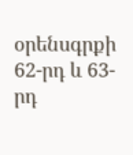օրենսգրքի 62-րդ և 63-րդ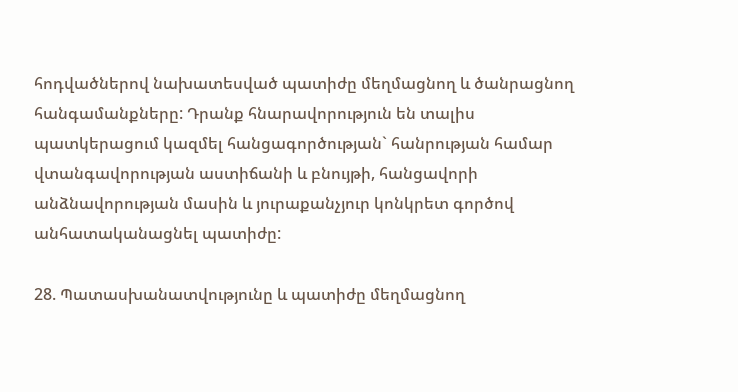հոդվածներով նախատեսված պատիժը մեղմացնող և ծանրացնող հանգամանքները: Դրանք հնարավորություն են տալիս պատկերացում կազմել հանցագործության` հանրության համար վտանգավորության աստիճանի և բնույթի, հանցավորի անձնավորության մասին և յուրաքանչյուր կոնկրետ գործով անհատականացնել պատիժը:

28. Պատասխանատվությունը և պատիժը մեղմացնող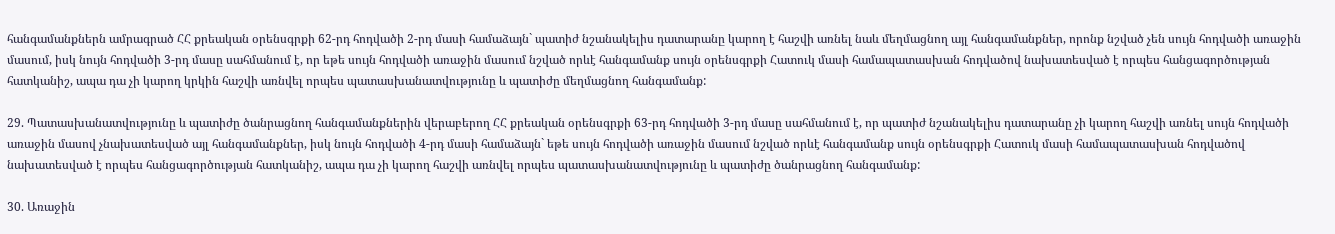հանգամանքներն ամրագրած ՀՀ քրեական օրենսգրքի 62-րդ հոդվածի 2-րդ մասի համաձայն` պատիժ նշանակելիս դատարանը կարող է հաշվի առնել նաև մեղմացնող այլ հանգամանքներ, որոնք նշված չեն սույն հոդվածի առաջին մասում, իսկ նույն հոդվածի 3-րդ մասը սահմանում է, որ եթե սույն հոդվածի առաջին մասում նշված որևէ հանգամանք սույն օրենսգրքի Հատուկ մասի համապատասխան հոդվածով նախատեսված է որպես հանցագործության հատկանիշ, ապա դա չի կարող կրկին հաշվի առնվել որպես պատասխանատվությունը և պատիժը մեղմացնող հանգամանք:

29. Պատասխանատվությունը և պատիժը ծանրացնող հանգամանքներին վերաբերող ՀՀ քրեական օրենսգրքի 63-րդ հոդվածի 3-րդ մասը սահմանում է, որ պատիժ նշանակելիս դատարանը չի կարող հաշվի առնել սույն հոդվածի առաջին մասով չնախատեսված այլ հանգամանքներ, իսկ նույն հոդվածի 4-րդ մասի համաձայն` եթե սույն հոդվածի առաջին մասում նշված որևէ հանգամանք սույն օրենսգրքի Հատուկ մասի համապատասխան հոդվածով նախատեսված է որպես հանցագործության հատկանիշ, ապա դա չի կարող հաշվի առնվել որպես պատասխանատվությունը և պատիժը ծանրացնող հանգամանք:

30. Առաջին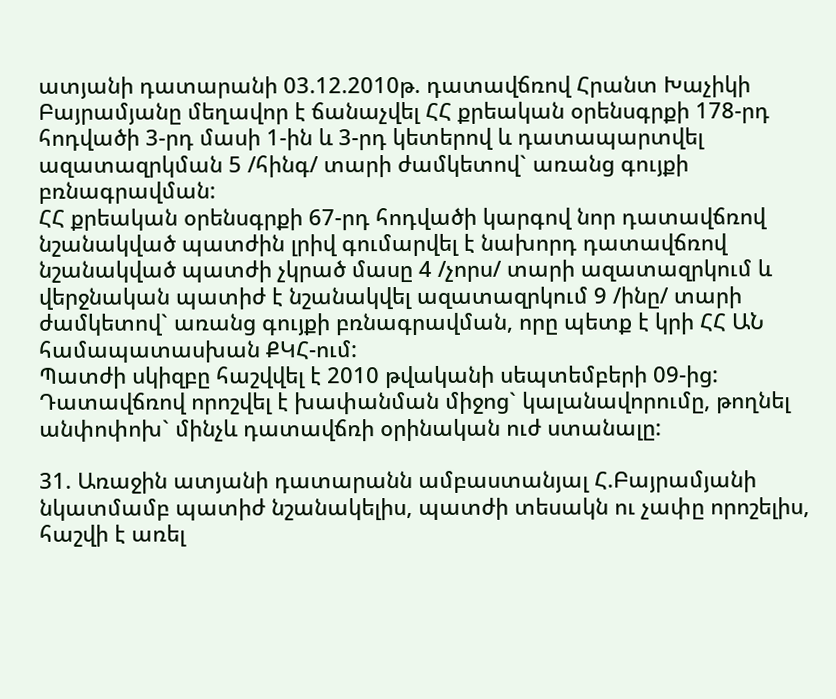ատյանի դատարանի 03.12.2010թ. դատավճռով Հրանտ Խաչիկի Բայրամյանը մեղավոր է ճանաչվել ՀՀ քրեական օրենսգրքի 178-րդ հոդվածի 3-րդ մասի 1-ին և 3-րդ կետերով և դատապարտվել ազատազրկման 5 /հինգ/ տարի ժամկետով` առանց գույքի բռնագրավման:
ՀՀ քրեական օրենսգրքի 67-րդ հոդվածի կարգով նոր դատավճռով նշանակված պատժին լրիվ գումարվել է նախորդ դատավճռով նշանակված պատժի չկրած մասը 4 /չորս/ տարի ազատազրկում և վերջնական պատիժ է նշանակվել ազատազրկում 9 /ինը/ տարի ժամկետով` առանց գույքի բռնագրավման, որը պետք է կրի ՀՀ ԱՆ համապատասխան ՔԿՀ-ում:
Պատժի սկիզբը հաշվվել է 2010 թվականի սեպտեմբերի 09-ից:
Դատավճռով որոշվել է խափանման միջոց` կալանավորումը, թողնել անփոփոխ` մինչև դատավճռի օրինական ուժ ստանալը:

31. Առաջին ատյանի դատարանն ամբաստանյալ Հ.Բայրամյանի նկատմամբ պատիժ նշանակելիս, պատժի տեսակն ու չափը որոշելիս, հաշվի է առել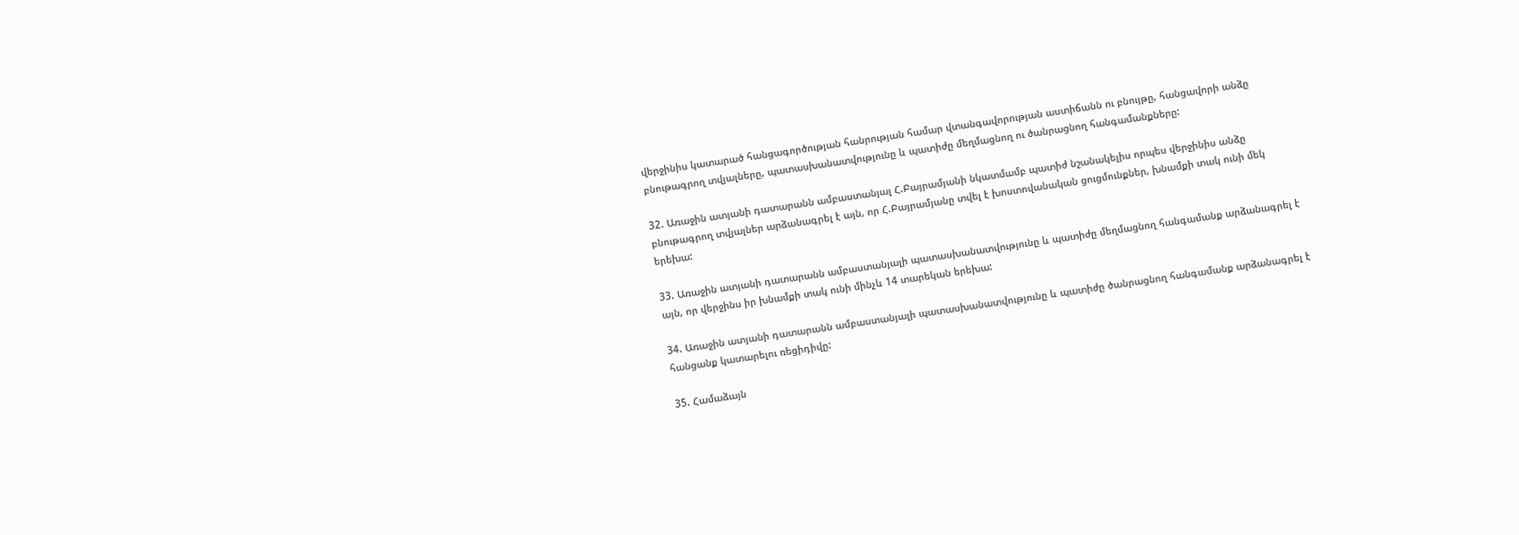վերջինիս կատարած հանցագործության հանրության համար վտանգավորության աստիճանն ու բնույթը, հանցավորի անձը բնութագրող տվյալները, պատասխանատվությունը և պատիժը մեղմացնող ու ծանրացնող հանգամանքները:

32. Առաջին ատյանի դատարանն ամբաստանյալ Հ.Բայրամյանի նկատմամբ պատիժ նշանակելիս որպես վերջինիս անձը բնութագրող տվյալներ արձանագրել է այն, որ Հ.Բայրամյանը տվել է խոստովանական ցուցմունքներ, խնամքի տակ ունի մեկ երեխա:

33. Առաջին ատյանի դատարանն ամբաստանյալի պատասխանատվությունը և պատիժը մեղմացնող հանգամանք արձանագրել է այն, որ վերջինս իր խնամքի տակ ունի մինչև 14 տարեկան երեխա:

34. Առաջին ատյանի դատարանն ամբաստանյալի պատասխանատվությունը և պատիժը ծանրացնող հանգամանք արձանագրել է հանցանք կատարելու ռեցիդիվը:

35. Համաձայն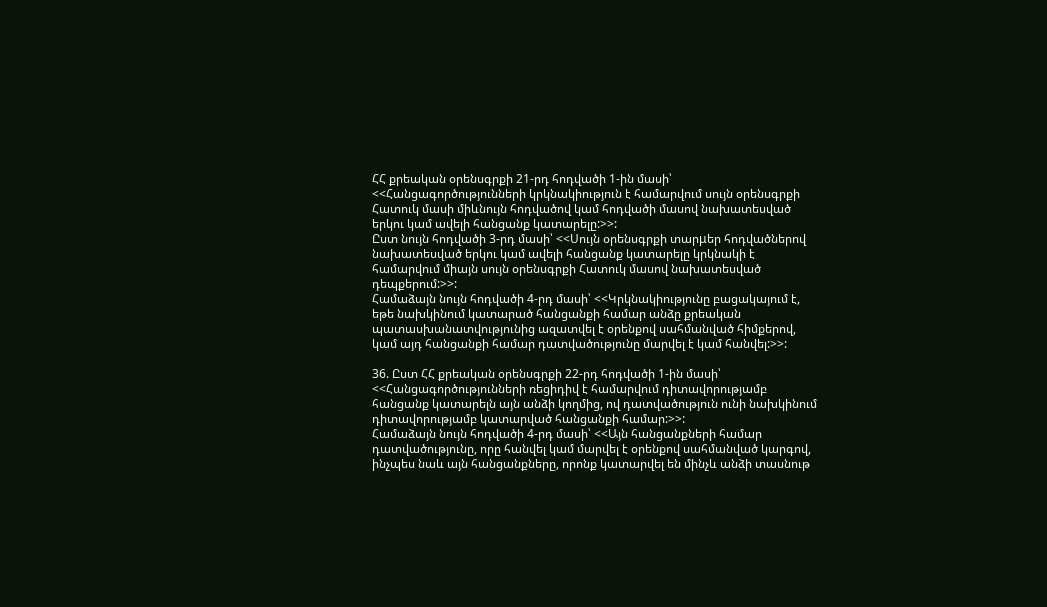ՀՀ քրեական օրենսգրքի 21-րդ հոդվածի 1-ին մասի՝ <<Հանցագործությունների կրկնակիություն է համարվում սույն օրենսգրքի Հատուկ մասի միևնույն հոդվածով կամ հոդվածի մասով նախատեսված երկու կամ ավելի հանցանք կատարելը:>>:
Ըստ նույն հոդվածի 3-րդ մասի՝ <<Սույն օրենսգրքի տարμեր հոդվածներով նախատեսված երկու կամ ավելի հանցանք կատարելը կրկնակի է համարվում միայն սույն օրենսգրքի Հատուկ մասով նախատեսված դեպքերում:>>:
Համաձայն նույն հոդվածի 4-րդ մասի՝ <<Կրկնակիությունը բացակայում է, եթե նախկինում կատարած հանցանքի համար անձը քրեական պատասխանատվությունից ազատվել է օրենքով սահմանված հիմքերով, կամ այդ հանցանքի համար դատվածությունը մարվել է կամ հանվել:>>:

36. Ըստ ՀՀ քրեական օրենսգրքի 22-րդ հոդվածի 1-ին մասի՝ <<Հանցագործությունների ռեցիդիվ է համարվում դիտավորությամբ հանցանք կատարելն այն անձի կողմից, ով դատվածություն ունի նախկինում դիտավորությամբ կատարված հանցանքի համար:>>:
Համաձայն նույն հոդվածի 4-րդ մասի՝ <<Այն հանցանքների համար դատվածությունը, որը հանվել կամ մարվել է օրենքով սահմանված կարգով, ինչպես նաև այն հանցանքները, որոնք կատարվել են մինչև անձի տասնութ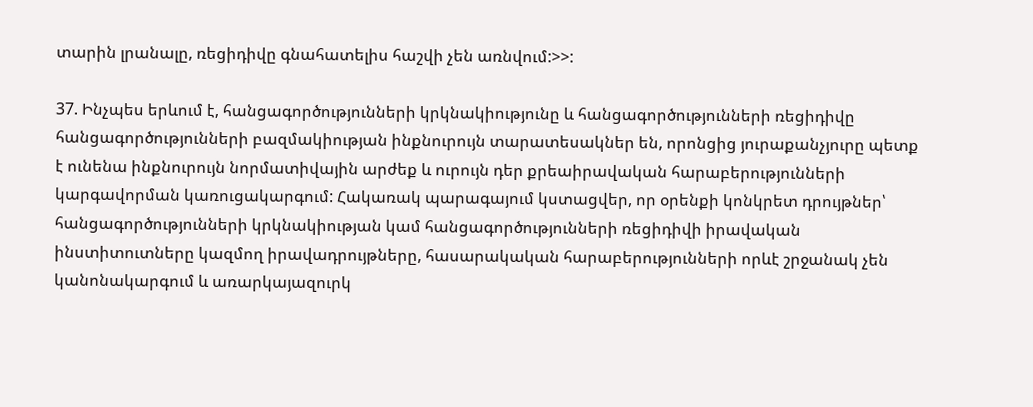տարին լրանալը, ռեցիդիվը գնահատելիս հաշվի չեն առնվում:>>:

37. Ինչպես երևում է, հանցագործությունների կրկնակիությունը և հանցագործությունների ռեցիդիվը հանցագործությունների բազմակիության ինքնուրույն տարատեսակներ են, որոնցից յուրաքանչյուրը պետք է ունենա ինքնուրույն նորմատիվային արժեք և ուրույն դեր քրեաիրավական հարաբերությունների կարգավորման կառուցակարգում: Հակառակ պարագայում կստացվեր, որ օրենքի կոնկրետ դրույթներ՝ հանցագործությունների կրկնակիության կամ հանցագործությունների ռեցիդիվի իրավական ինստիտուտները կազմող իրավադրույթները, հասարակական հարաբերությունների որևէ շրջանակ չեն կանոնակարգում և առարկայազուրկ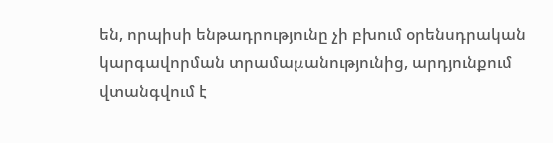են, որպիսի ենթադրությունը չի բխում օրենսդրական կարգավորման տրամաμանությունից, արդյունքում վտանգվում է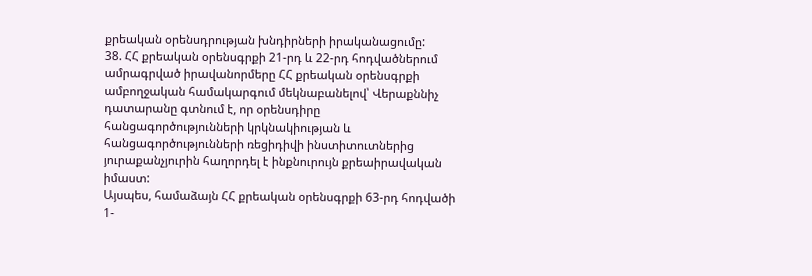քրեական օրենսդրության խնդիրների իրականացումը:
38. ՀՀ քրեական օրենսգրքի 21-րդ և 22-րդ հոդվածներում ամրագրված իրավանորմերը ՀՀ քրեական օրենսգրքի ամբողջական համակարգում մեկնաբանելով՝ Վերաքննիչ դատարանը գտնում է, որ օրենսդիրը հանցագործությունների կրկնակիության և հանցագործությունների ռեցիդիվի ինստիտուտներից յուրաքանչյուրին հաղորդել է ինքնուրույն քրեաիրավական իմաստ:
Այսպես, համաձայն ՀՀ քրեական օրենսգրքի 63-րդ հոդվածի 1-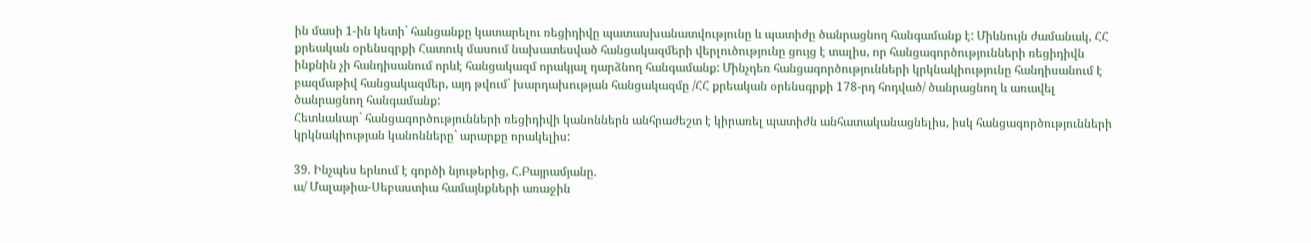ին մասի 1-ին կետի` հանցանքը կատարելու ռեցիդիվը պատասխանատվությունը և պատիժը ծանրացնող հանգամանք է: Միևնույն ժամանակ, ՀՀ քրեական օրենսգրքի Հատուկ մասում նախատեսված հանցակազմերի վերլուծությունը ցույց է տալիս, որ հանցագործությունների ռեցիդիվն ինքնին չի հանդիսանում որևէ հանցակազմ որակյալ դարձնող հանգամանք: Մինչդեռ հանցագործությունների կրկնակիությունը հանդիսանում է բազմաթիվ հանցակազմեր, այդ թվում` խարդախության հանցակազմը /ՀՀ քրեական օրենսգրքի 178-րդ հոդված/ ծանրացնող և առավել ծանրացնող հանգամանք:
Հետևաևար` հանցագործությունների ռեցիդիվի կանոններն անհրաժեշտ է կիրառել պատիժն անհատականացնելիս, իսկ հանցագործությունների կրկնակիության կանոնները` արարքը որակելիս:

39. Ինչպես երևում է գործի նյութերից, Հ.Բայրամյանը.
ա/ Մալաթիա-Սեբաստիա համայնքների առաջին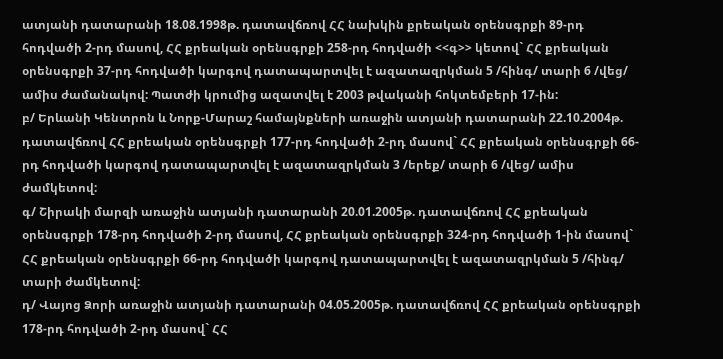ատյանի դատարանի 18.08.1998թ. դատավճռով ՀՀ նախկին քրեական օրենսգրքի 89-րդ հոդվածի 2-րդ մասով, ՀՀ քրեական օրենսգրքի 258-րդ հոդվածի <<գ>> կետով` ՀՀ քրեական օրենսգրքի 37-րդ հոդվածի կարգով դատապարտվել է ազատազրկման 5 /հինգ/ տարի 6 /վեց/ ամիս ժամանակով: Պատժի կրումից ազատվել է 2003 թվականի հոկտեմբերի 17-ին:
բ/ Երևանի Կենտրոն և Նորք-Մարաշ համայնքների առաջին ատյանի դատարանի 22.10.2004թ. դատավճռով ՀՀ քրեական օրենսգրքի 177-րդ հոդվածի 2-րդ մասով` ՀՀ քրեական օրենսգրքի 66-րդ հոդվածի կարգով դատապարտվել է ազատազրկման 3 /երեք/ տարի 6 /վեց/ ամիս ժամկետով:
գ/ Շիրակի մարզի առաջին ատյանի դատարանի 20.01.2005թ. դատավճռով ՀՀ քրեական օրենսգրքի 178-րդ հոդվածի 2-րդ մասով, ՀՀ քրեական օրենսգրքի 324-րդ հոդվածի 1-ին մասով` ՀՀ քրեական օրենսգրքի 66-րդ հոդվածի կարգով դատապարտվել է ազատազրկման 5 /հինգ/ տարի ժամկետով:
դ/ Վայոց Ձորի առաջին ատյանի դատարանի 04.05.2005թ. դատավճռով ՀՀ քրեական օրենսգրքի 178-րդ հոդվածի 2-րդ մասով` ՀՀ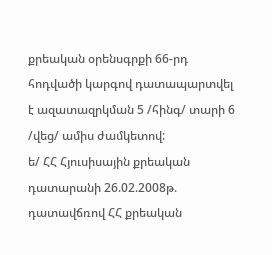քրեական օրենսգրքի 66-րդ հոդվածի կարգով դատապարտվել է ազատազրկման 5 /հինգ/ տարի 6 /վեց/ ամիս ժամկետով:
ե/ ՀՀ Հյուսիսային քրեական դատարանի 26.02.2008թ. դատավճռով ՀՀ քրեական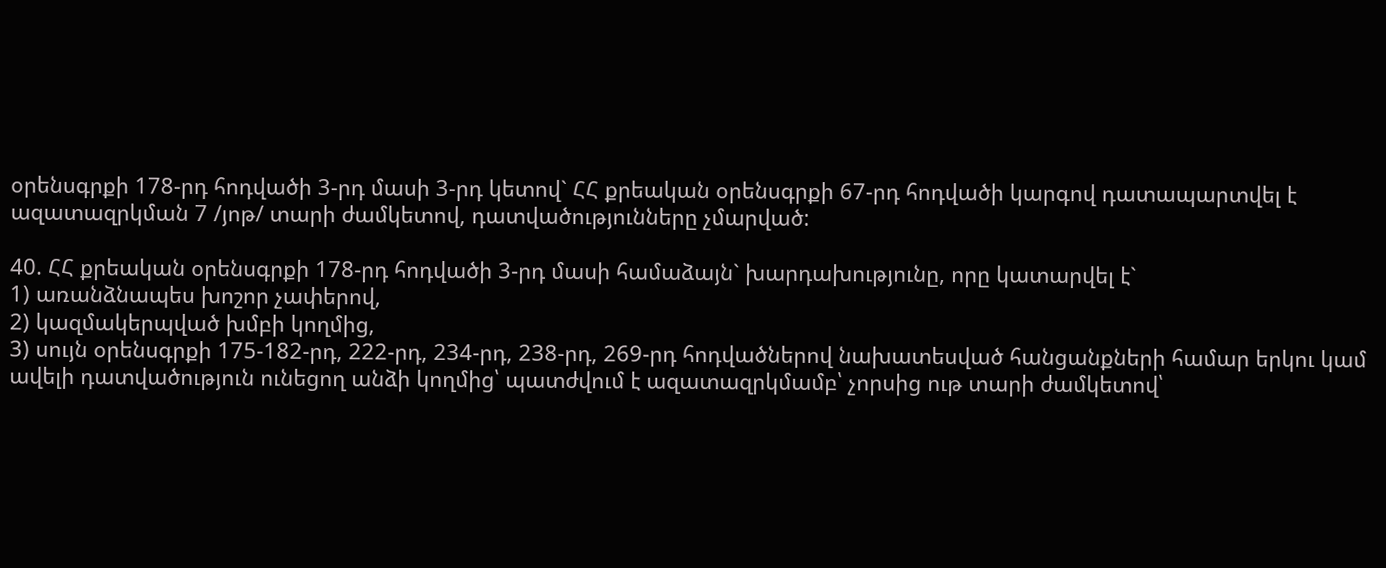օրենսգրքի 178-րդ հոդվածի 3-րդ մասի 3-րդ կետով` ՀՀ քրեական օրենսգրքի 67-րդ հոդվածի կարգով դատապարտվել է ազատազրկման 7 /յոթ/ տարի ժամկետով, դատվածությունները չմարված:

40. ՀՀ քրեական օրենսգրքի 178-րդ հոդվածի 3-րդ մասի համաձայն` խարդախությունը, որը կատարվել է`
1) առանձնապես խոշոր չափերով,
2) կազմակերպված խմբի կողմից,
3) սույն օրենսգրքի 175-182-րդ, 222-րդ, 234-րդ, 238-րդ, 269-րդ հոդվածներով նախատեսված հանցանքների համար երկու կամ ավելի դատվածություն ունեցող անձի կողմից՝ պատժվում է ազատազրկմամբ՝ չորսից ութ տարի ժամկետով՝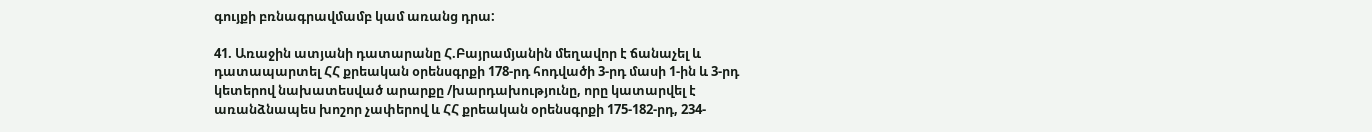գույքի բռնագրավմամբ կամ առանց դրա:

41. Առաջին ատյանի դատարանը Հ.Բայրամյանին մեղավոր է ճանաչել և դատապարտել ՀՀ քրեական օրենսգրքի 178-րդ հոդվածի 3-րդ մասի 1-ին և 3-րդ կետերով նախատեսված արարքը /խարդախությունը, որը կատարվել է առանձնապես խոշոր չափերով և ՀՀ քրեական օրենսգրքի 175-182-րդ, 234-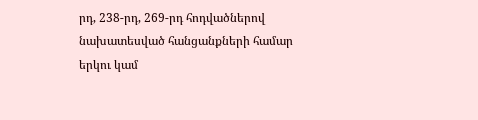րդ, 238-րդ, 269-րդ հոդվածներով նախատեսված հանցանքների համար երկու կամ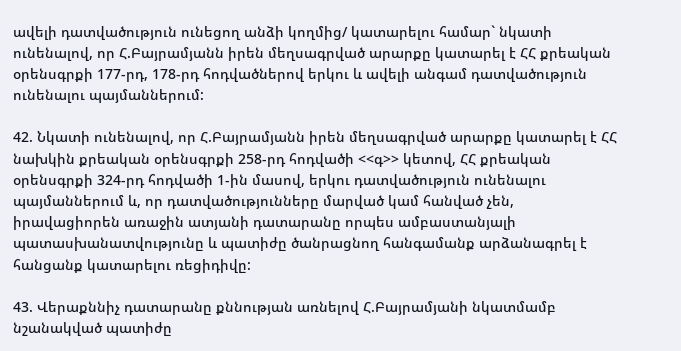ավելի դատվածություն ունեցող անձի կողմից/ կատարելու համար` նկատի ունենալով, որ Հ.Բայրամյանն իրեն մեղսագրված արարքը կատարել է ՀՀ քրեական օրենսգրքի 177-րդ, 178-րդ հոդվածներով երկու և ավելի անգամ դատվածություն ունենալու պայմաններում:

42. Նկատի ունենալով, որ Հ.Բայրամյանն իրեն մեղսագրված արարքը կատարել է ՀՀ նախկին քրեական օրենսգրքի 258-րդ հոդվածի <<գ>> կետով, ՀՀ քրեական օրենսգրքի 324-րդ հոդվածի 1-ին մասով, երկու դատվածություն ունենալու պայմաններում և, որ դատվածությունները մարված կամ հանված չեն, իրավացիորեն առաջին ատյանի դատարանը որպես ամբաստանյալի պատասխանատվությունը և պատիժը ծանրացնող հանգամանք արձանագրել է հանցանք կատարելու ռեցիդիվը:

43. Վերաքննիչ դատարանը քննության առնելով Հ.Բայրամյանի նկատմամբ նշանակված պատիժը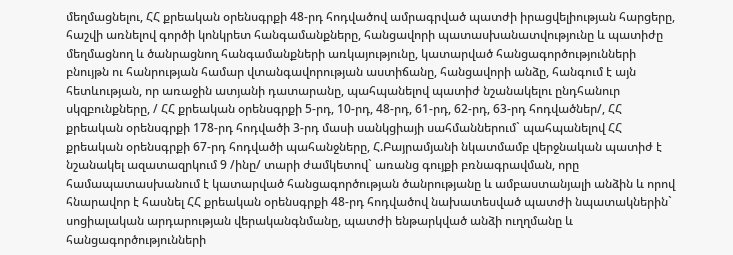մեղմացնելու, ՀՀ քրեական օրենսգրքի 48-րդ հոդվածով ամրագրված պատժի իրացվելիության հարցերը, հաշվի առնելով գործի կոնկրետ հանգամանքները, հանցավորի պատասխանատվությունը և պատիժը մեղմացնող և ծանրացնող հանգամանքների առկայությունը, կատարված հանցագործությունների բնույթն ու հանրության համար վտանգավորության աստիճանը, հանցավորի անձը, հանգում է այն հետևության, որ առաջին ատյանի դատարանը, պահպանելով պատիժ նշանակելու ընդհանուր սկզբունքները, / ՀՀ քրեական օրենսգրքի 5-րդ, 10-րդ, 48-րդ, 61-րդ, 62-րդ, 63-րդ հոդվածներ/, ՀՀ քրեական օրենսգրքի 178-րդ հոդվածի 3-րդ մասի սանկցիայի սահմաններում` պահպանելով ՀՀ քրեական օրենսգրքի 67-րդ հոդվածի պահանջները, Հ.Բայրամյանի նկատմամբ վերջնական պատիժ է նշանակել ազատազրկում 9 /ինը/ տարի ժամկետով` առանց գույքի բռնագրավման, որը համապատասխանում է կատարված հանցագործության ծանրությանը և ամբաստանյալի անձին և որով հնարավոր է հասնել ՀՀ քրեական օրենսգրքի 48-րդ հոդվածով նախատեսված պատժի նպատակներին` սոցիալական արդարության վերականգնմանը, պատժի ենթարկված անձի ուղղմանը և հանցագործությունների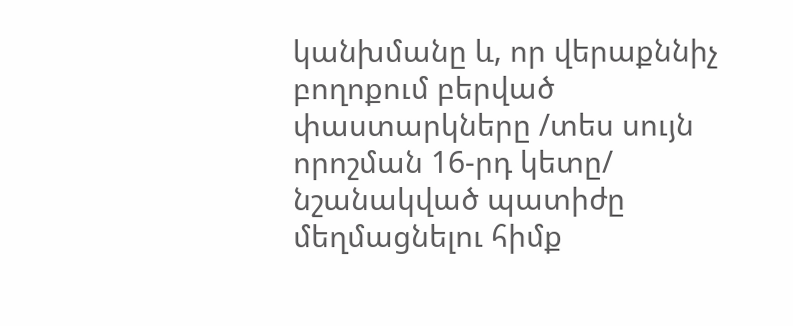կանխմանը և, որ վերաքննիչ բողոքում բերված փաստարկները /տես սույն որոշման 16-րդ կետը/ նշանակված պատիժը մեղմացնելու հիմք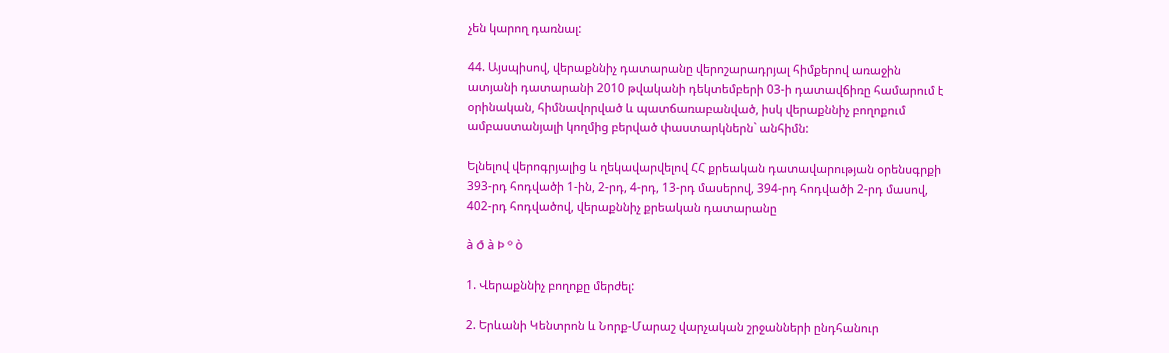չեն կարող դառնալ:

44. Այսպիսով, վերաքննիչ դատարանը վերոշարադրյալ հիմքերով առաջին ատյանի դատարանի 2010 թվականի դեկտեմբերի 03-ի դատավճիռը համարում է օրինական, հիմնավորված և պատճառաբանված, իսկ վերաքննիչ բողոքում ամբաստանյալի կողմից բերված փաստարկներն` անհիմն:

Ելնելով վերոգրյալից և ղեկավարվելով ՀՀ քրեական դատավարության օրենսգրքի 393-րդ հոդվածի 1-ին, 2-րդ, 4-րդ, 13-րդ մասերով, 394-րդ հոդվածի 2-րդ մասով, 402-րդ հոդվածով, վերաքննիչ քրեական դատարանը

à ð à Þ º ò

1. Վերաքննիչ բողոքը մերժել:

2. Երևանի Կենտրոն և Նորք-Մարաշ վարչական շրջանների ընդհանուր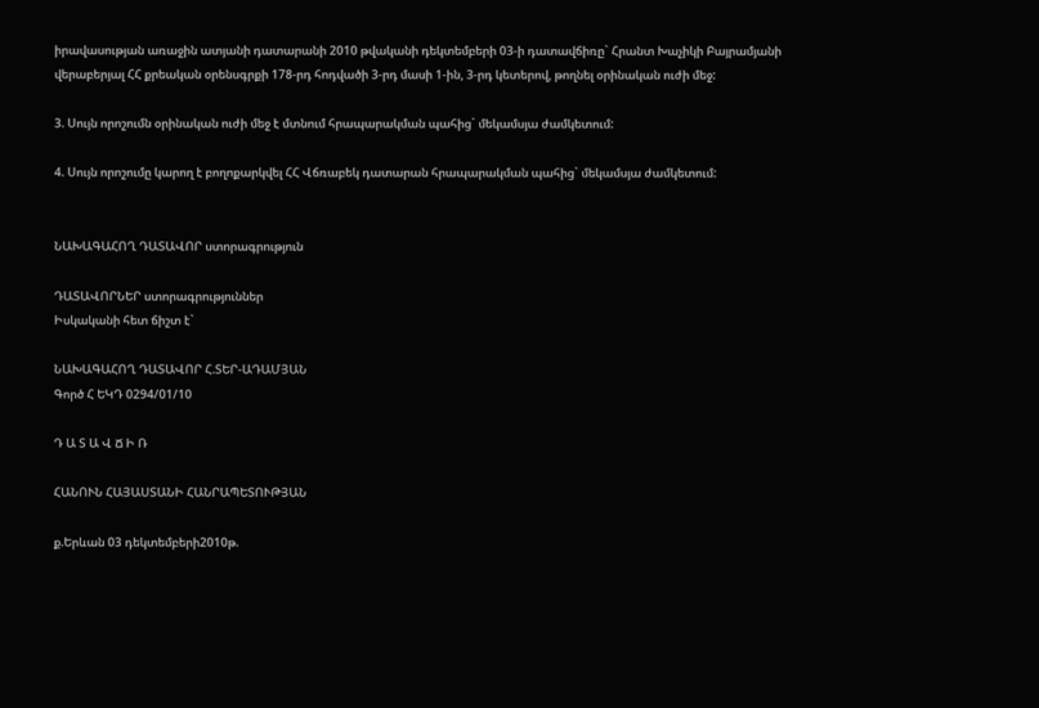իրավասության առաջին ատյանի դատարանի 2010 թվականի դեկտեմբերի 03-ի դատավճիռը` Հրանտ Խաչիկի Բայրամյանի վերաբերյալ ՀՀ քրեական օրենսգրքի 178-րդ հոդվածի 3-րդ մասի 1-ին, 3-րդ կետերով, թողնել օրինական ուժի մեջ:

3. Սույն որոշումն օրինական ուժի մեջ է մտնում հրապարակման պահից` մեկամսյա ժամկետում:

4. Սույն որոշումը կարող է բողոքարկվել ՀՀ Վճռաբեկ դատարան հրապարակման պահից` մեկամսյա ժամկետում:


ՆԱԽԱԳԱՀՈՂ ԴԱՏԱՎՈՐ ստորագրություն

ԴԱՏԱՎՈՐՆԵՐ ստորագրություններ
Իսկականի հետ ճիշտ է`

ՆԱԽԱԳԱՀՈՂ ԴԱՏԱՎՈՐ Հ.ՏԵՐ-ԱԴԱՄՅԱՆ
Գործ Հ ԵԿԴ 0294/01/10

Դ Ա Տ Ա Վ Ճ Ի Ռ

ՀԱՆՈՒՆ ՀԱՅԱՍՏԱՆԻ ՀԱՆՐԱՊԵՏՈՒԹՅԱՆ

ք.Երևան 03 դեկտեմբերի2010թ.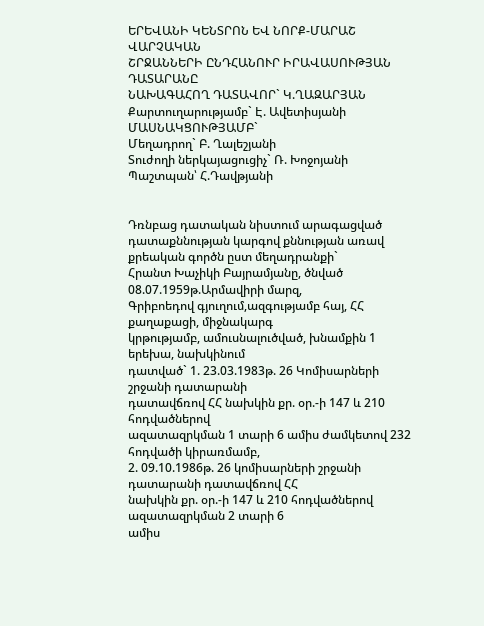ԵՐԵՎԱՆԻ ԿԵՆՏՐՈՆ ԵՎ ՆՈՐՔ-ՄԱՐԱՇ ՎԱՐՉԱԿԱՆ
ՇՐՋԱՆՆԵՐԻ ԸՆԴՀԱՆՈՒՐ ԻՐԱՎԱՍՈՒԹՅԱՆ ԴԱՏԱՐԱՆԸ
ՆԱԽԱԳԱՀՈՂ ԴԱՏԱՎՈՐ` Կ.ՂԱԶԱՐՅԱՆ
Քարտուղարությամբ` Է. Ավետիսյանի
ՄԱՍՆԱԿՑՈՒԹՅԱՄԲ`
Մեղադրող` Բ. Ղալեշյանի
Տուժողի ներկայացուցիչ` Ռ. Խոջոյանի
Պաշտպան՝ Հ.Դավթյանի


Դռնբաց դատական նիստում արագացված դատաքննության կարգով քննության առավ քրեական գործն ըստ մեղադրանքի`
Հրանտ Խաչիկի Բայրամյանը, ծնված 08.07.1959թ.Արմավիրի մարզ,
Գրիբոեդով գյուղում,ազգությամբ հայ, ՀՀ քաղաքացի, միջնակարգ
կրթությամբ, ամուսնալուծված, խնամքին 1 երեխա, նախկինում
դատված` 1. 23.03.1983թ. 26 Կոմիսարների շրջանի դատարանի
դատավճռով ՀՀ նախկին քր. օր.-ի 147 և 210 հոդվածներով
ազատազրկման 1 տարի 6 ամիս ժամկետով 232 հոդվածի կիրառմամբ,
2. 09.10.1986թ. 26 կոմիսարների շրջանի դատարանի դատավճռով ՀՀ
նախկին քր. օր.-ի 147 և 210 հոդվածներով ազատազրկման 2 տարի 6
ամիս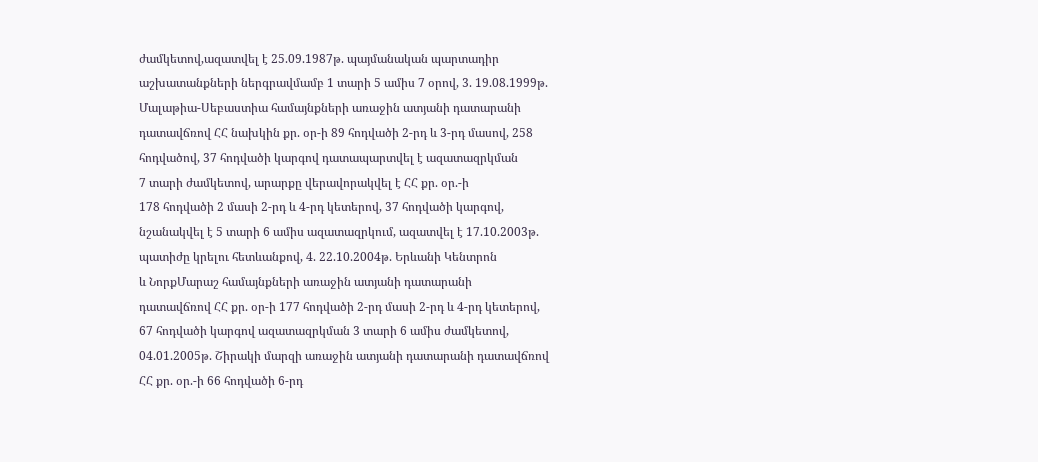ժամկետով,ազատվել է 25.09.1987թ. պայմանական պարտադիր
աշխատանքների ներգրավմամբ 1 տարի 5 ամիս 7 օրով, 3. 19.08.1999թ.
Մալաթիա-Սեբաստիա համայնքների առաջին ատյանի դատարանի
դատավճռով ՀՀ նախկին քր. օր-ի 89 հոդվածի 2-րդ և 3-րդ մասով, 258
հոդվածով, 37 հոդվածի կարգով դատապարտվել է ազատազրկման
7 տարի ժամկետով, արարքը վերավորակվել է ՀՀ քր. օր.-ի
178 հոդվածի 2 մասի 2-րդ և 4-րդ կետերով, 37 հոդվածի կարգով,
նշանակվել է 5 տարի 6 ամիս ազատազրկում, ազատվել է 17.10.2003թ.
պատիժը կրելու հետևանքով, 4. 22.10.2004թ. Երևանի Կենտրոն
և ՆորքՄարաշ համայնքների առաջին ատյանի դատարանի
դատավճռով ՀՀ քր. օր-ի 177 հոդվածի 2-րդ մասի 2-րդ և 4-րդ կետերով,
67 հոդվածի կարգով ազատազրկման 3 տարի 6 ամիս ժամկետով,
04.01.2005թ. Շիրակի մարզի առաջին ատյանի դատարանի դատավճռով
ՀՀ քր. օր.-ի 66 հոդվածի 6-րդ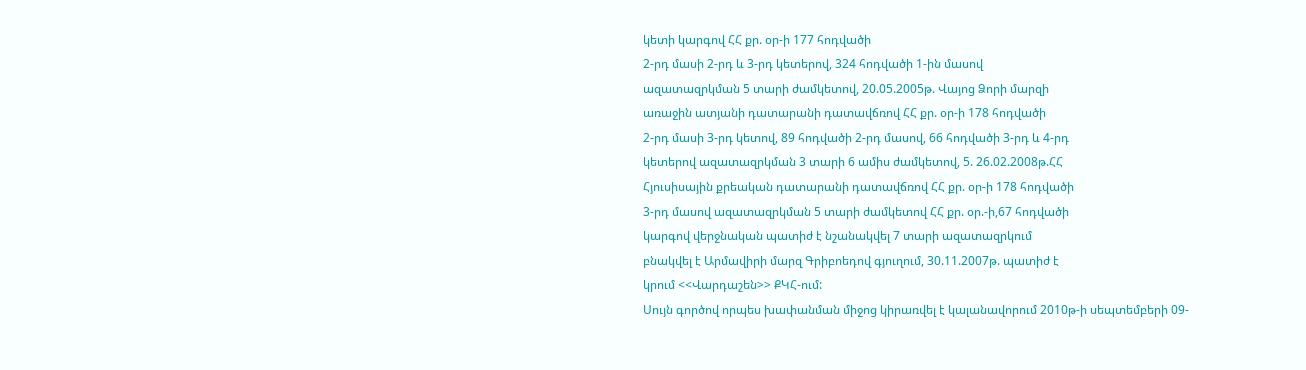կետի կարգով ՀՀ քր. օր-ի 177 հոդվածի
2-րդ մասի 2-րդ և 3-րդ կետերով, 324 հոդվածի 1-ին մասով
ազատազրկման 5 տարի ժամկետով, 20.05.2005թ. Վայոց Ձորի մարզի
առաջին ատյանի դատարանի դատավճռով ՀՀ քր. օր-ի 178 հոդվածի
2-րդ մասի 3-րդ կետով, 89 հոդվածի 2-րդ մասով, 66 հոդվածի 3-րդ և 4-րդ
կետերով ազատազրկման 3 տարի 6 ամիս ժամկետով, 5. 26.02.2008թ.ՀՀ
Հյուսիսային քրեական դատարանի դատավճռով ՀՀ քր. օր-ի 178 հոդվածի
3-րդ մասով ազատազրկման 5 տարի ժամկետով ՀՀ քր. օր.-ի,67 հոդվածի
կարգով վերջնական պատիժ է նշանակվել 7 տարի ազատազրկում
բնակվել է Արմավիրի մարզ Գրիբոեդով գյուղում, 30.11.2007թ. պատիժ է
կրում <<Վարդաշեն>> ՔԿՀ-ում:
Սույն գործով որպես խափանման միջոց կիրառվել է կալանավորում 2010թ-ի սեպտեմբերի 09-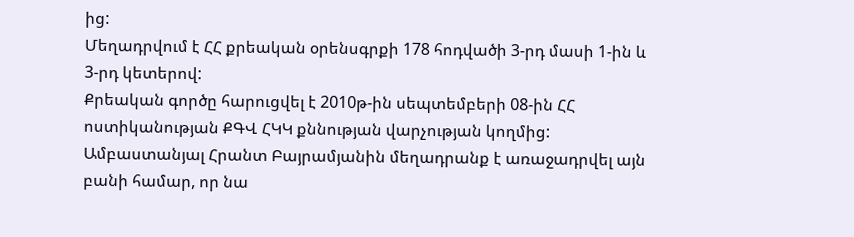ից:
Մեղադրվում է ՀՀ քրեական օրենսգրքի 178 հոդվածի 3-րդ մասի 1-ին և 3-րդ կետերով:
Քրեական գործը հարուցվել է 2010թ-ին սեպտեմբերի 08-ին ՀՀ ոստիկանության ՔԳՎ ՀԿԿ քննության վարչության կողմից:
Ամբաստանյալ Հրանտ Բայրամյանին մեղադրանք է առաջադրվել այն բանի համար, որ նա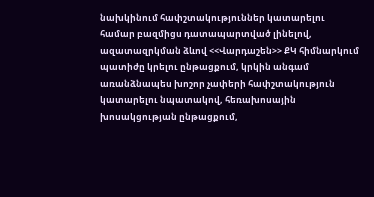նախկինում հափշտակություններ կատարելու համար բազմիցս դատապարտված լինելով, ազատազրկման ձևով <<Վարդաշեն>> ՔԿ հիմնարկում պատիժը կրելու ընթացքում, կրկին անգամ առանձնապես խոշոր չափերի հափշտակություն կատարելու նպատակով, հեռախոսային խոսակցության ընթացքում,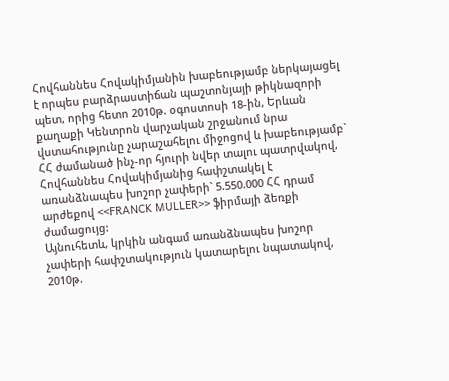Հովհաննես Հովակիմյանին խաբեությամբ ներկայացել է որպես բարձրաստիճան պաշտոնյայի թիկնազորի պետ, որից հետո 2010թ. օգոստոսի 18-ին, Երևան քաղաքի Կենտրոն վարչական շրջանում նրա վստահությունը չարաշահելու միջոցով և խաբեությամբ` ՀՀ ժամանած ինչ-որ հյուրի նվեր տալու պատրվակով, Հովհաննես Հովակիմյանից հափշտակել է առանձնապես խոշոր չափերի` 5.550.000 ՀՀ դրամ արժեքով <<FRANCK MULLER>> ֆիրմայի ձեռքի ժամացույց:
Այնուհետև, կրկին անգամ առանձնապես խոշոր չափերի հափշտակություն կատարելու նպատակով, 2010թ.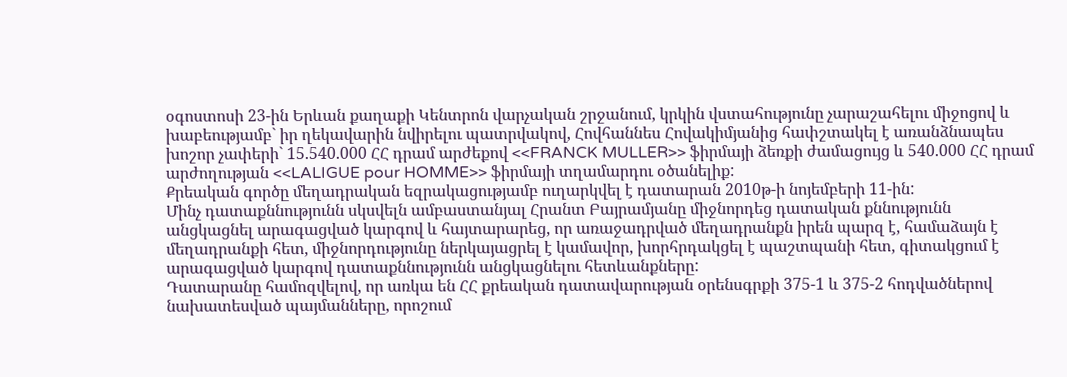օգոստոսի 23-ին Երևան քաղաքի Կենտրոն վարչական շրջանում, կրկին վստահությունը չարաշահելու միջոցով և խաբեությամբ` իր ղեկավարին նվիրելու պատրվակով, Հովհաննես Հովակիմյանից հափշտակել է առանձնապես խոշոր չափերի` 15.540.000 ՀՀ դրամ արժեքով <<FRANCK MULLER>> ֆիրմայի ձեռքի ժամացույց և 540.000 ՀՀ դրամ արժողության <<LALIGUE pour HOMME>> ֆիրմայի տղամարդու օծանելիք:
Քրեական գործը մեղադրական եզրակացությամբ ուղարկվել է դատարան 2010թ-ի նոյեմբերի 11-ին:
Մինչ դատաքննությունն սկսվելն ամբաստանյալ Հրանտ Բայրամյանը միջնորդեց դատական քննությունն անցկացնել արագացված կարգով և հայտարարեց, որ առաջադրված մեղադրանքն իրեն պարզ է, համաձայն է մեղադրանքի հետ, միջնորդությունը ներկայացրել է կամավոր, խորհրդակցել է պաշտպանի հետ, գիտակցում է արագացված կարգով դատաքննությունն անցկացնելու հետևանքները:
Դատարանը համոզվելով, որ առկա են ՀՀ քրեական դատավարության օրենսգրքի 375-1 և 375-2 հոդվածներով նախատեսված պայմանները, որոշում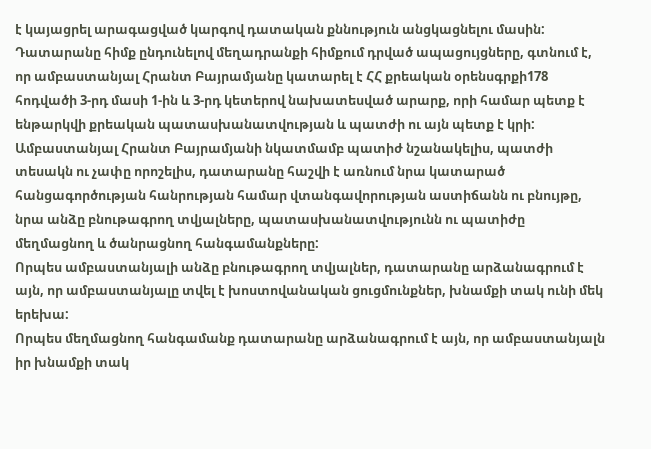է կայացրել արագացված կարգով դատական քննություն անցկացնելու մասին:
Դատարանը հիմք ընդունելով մեղադրանքի հիմքում դրված ապացույցները, գտնում է, որ ամբաստանյալ Հրանտ Բայրամյանը կատարել է ՀՀ քրեական օրենսգրքի178 հոդվածի 3-րդ մասի 1-ին և 3-րդ կետերով նախատեսված արարք, որի համար պետք է ենթարկվի քրեական պատասխանատվության և պատժի ու այն պետք է կրի:
Ամբաստանյալ Հրանտ Բայրամյանի նկատմամբ պատիժ նշանակելիս, պատժի տեսակն ու չափը որոշելիս, դատարանը հաշվի է առնում նրա կատարած հանցագործության հանրության համար վտանգավորության աստիճանն ու բնույթը, նրա անձը բնութագրող տվյալները, պատասխանատվությունն ու պատիժը մեղմացնող և ծանրացնող հանգամանքները:
Որպես ամբաստանյալի անձը բնութագրող տվյալներ, դատարանը արձանագրում է այն, որ ամբաստանյալը տվել է խոստովանական ցուցմունքներ, խնամքի տակ ունի մեկ երեխա:
Որպես մեղմացնող հանգամանք դատարանը արձանագրում է այն, որ ամբաստանյալն իր խնամքի տակ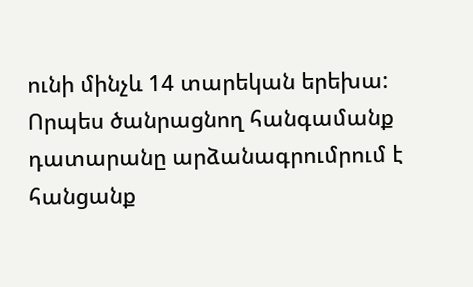ունի մինչև 14 տարեկան երեխա:
Որպես ծանրացնող հանգամանք դատարանը արձանագրումրում է հանցանք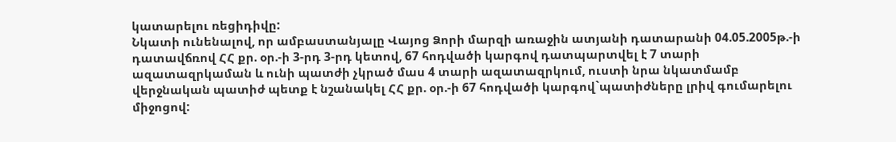կատարելու ռեցիդիվը:
Նկատի ունենալով, որ ամբաստանյալը Վայոց Ձորի մարզի առաջին ատյանի դատարանի 04.05.2005թ.-ի դատավճռով ՀՀ քր. օր.-ի 3-րդ 3-րդ կետով, 67 հոդվածի կարգով դատպարտվել է 7 տարի ազատազրկաման և ունի պատժի չկրած մաս 4 տարի ազատազրկում, ուստի նրա նկատմամբ վերջնական պատիժ պետք է նշանակել ՀՀ քր. օր.-ի 67 հոդվածի կարգով`պատիժները լրիվ գումարելու միջոցով: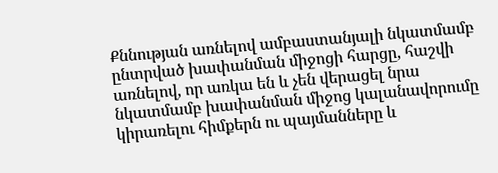Քննության առնելով ամբաստանյալի նկատմամբ ընտրված խափանման միջոցի հարցը, հաշվի առնելով, որ առկա են և չեն վերացել նրա նկատմամբ խափանման միջոց կալանավորումը կիրառելու հիմքերն ու պայմանները և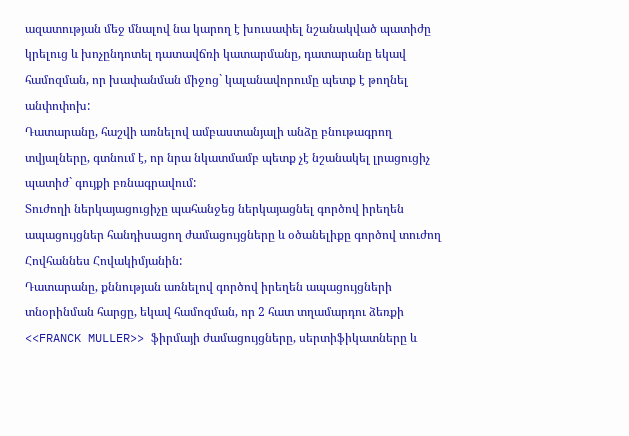ազատության մեջ մնալով նա կարող է խուսափել նշանակված պատիժը կրելուց և խոչընդոտել դատավճռի կատարմանը, դատարանը եկավ համոզման, որ խափանման միջոց` կալանավորումը պետք է թողնել անփոփոխ:
Դատարանը, հաշվի առնելով ամբաստանյալի անձը բնութագրող տվյալները, գտնում է, որ նրա նկատմամբ պետք չէ նշանակել լրացուցիչ պատիժ` գույքի բռնագրավում:
Տուժողի ներկայացուցիչը պահանջեց ներկայացնել գործով իրեղեն ապացույցներ հանդիսացող ժամացույցները և օծանելիքը գործով տուժող Հովհաննես Հովակիմյանին:
Դատարանը, քննության առնելով գործով իրեղեն ապացույցների տնօրինման հարցը, եկավ համոզման, որ 2 հատ տղամարդու ձեռքի <<FRANCK MULLER>> ֆիրմայի ժամացույցները, սերտիֆիկատները և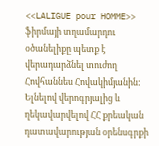<<LALIGUE pour HOMME>> ֆիրմայի տղամարդու օծանելիքը պետք է վերադարձնել տուժող Հովհաննես Հովակիմյանին:
Ելնելով վերոգրյալից և ղեկավարվելով ՀՀ քրեական դատավարության օրենսգրքի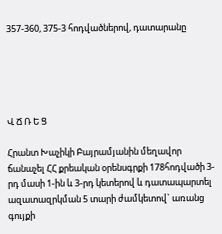357-360, 375-3 հոդվածներով, դատարանը





Վ Ճ Ռ Ե Ց

Հրանտ Խաչիկի Բայրամյանին մեղավոր ճանաչել ՀՀ քրեական օրենսգրքի 178հոդվածի 3-րդ մասի 1-ին և 3-րդ կետերով և դատապարտել ազատազրկման 5 տարի ժամկետով` առանց գույքի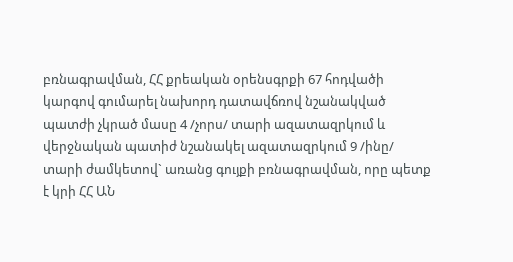բռնագրավման, ՀՀ քրեական օրենսգրքի 67 հոդվածի կարգով գումարել նախորդ դատավճռով նշանակված պատժի չկրած մասը 4 /չորս/ տարի ազատազրկում և վերջնական պատիժ նշանակել ազատազրկում 9 /ինը/ տարի ժամկետով` առանց գույքի բռնագրավման, որը պետք է կրի ՀՀ ԱՆ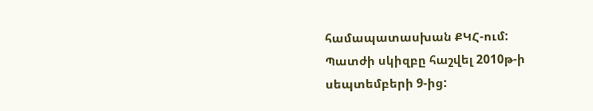համապատասխան ՔԿՀ-ում:
Պատժի սկիզբը հաշվել 2010թ-ի սեպտեմբերի 9-ից: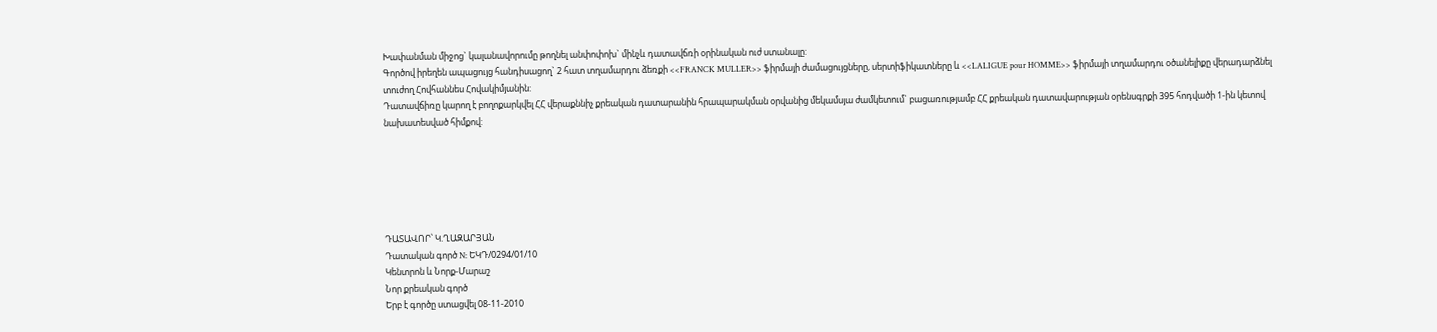Խափանման միջոց` կալանավորումը թողնել անփոփոխ` մինչև դատավճռի օրինական ուժ ստանալը:
Գործով իրեղեն ապացույց հանդիսացող` 2 հատ տղամարդու ձեռքի <<FRANCK MULLER>> ֆիրմայի ժամացույցները, սերտիֆիկատները և <<LALIGUE pour HOMME>> ֆիրմայի տղամարդու օծանելիքը վերադարձնել տուժող Հովհաննես Հովակիմյանին:
Դատավճիռը կարող է բողոքարկվել ՀՀ վերաքննիչ քրեական դատարանին հրապարակման օրվանից մեկամսյա ժամկետում` բացառությամբ ՀՀ քրեական դատավարության օրենսգրքի 395 հոդվածի 1-ին կետով նախատեսված հիմքով:






ԴԱՏԱՎՈՐ՝ Կ.ՂԱԶԱՐՅԱՆ
Դատական գործ N: ԵԿԴ/0294/01/10
Կենտրոն և Նորք-Մարաշ
Նոր քրեական գործ
Երբ է գործը ստացվել 08-11-2010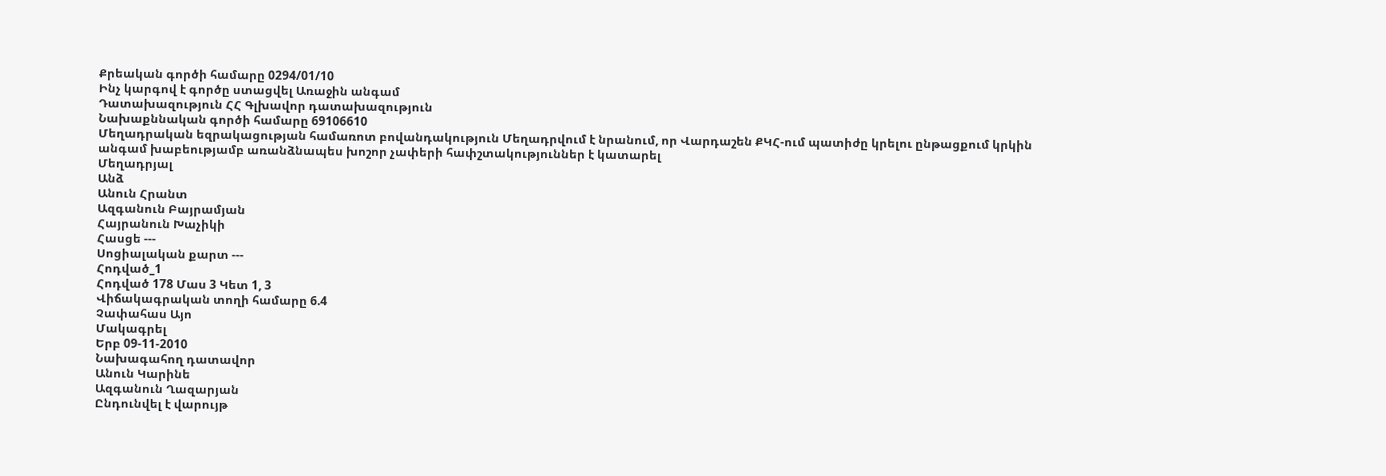Քրեական գործի համարը 0294/01/10
Ինչ կարգով է գործը ստացվել Առաջին անգամ
Դատախազություն ՀՀ Գլխավոր դատախազություն
Նախաքննական գործի համարը 69106610
Մեղադրական եզրակացության համառոտ բովանդակություն Մեղադրվում է նրանում, որ Վարդաշեն ՔԿՀ-ում պատիժը կրելու ընթացքում կրկին անգամ խաբեությամբ առանձնապես խոշոր չափերի հափշտակություններ է կատարել
Մեղադրյալ
Անձ
Անուն Հրանտ
Ազգանուն Բայրամյան
Հայրանուն Խաչիկի
Հասցե ---
Սոցիալական քարտ ---
Հոդված_1
Հոդված 178 Մաս 3 Կետ 1, 3
Վիճակագրական տողի համարը 6.4
Չափահաս Այո
Մակագրել
Երբ 09-11-2010
Նախագահող դատավոր
Անուն Կարինե
Ազգանուն Ղազարյան
Ընդունվել է վարույթ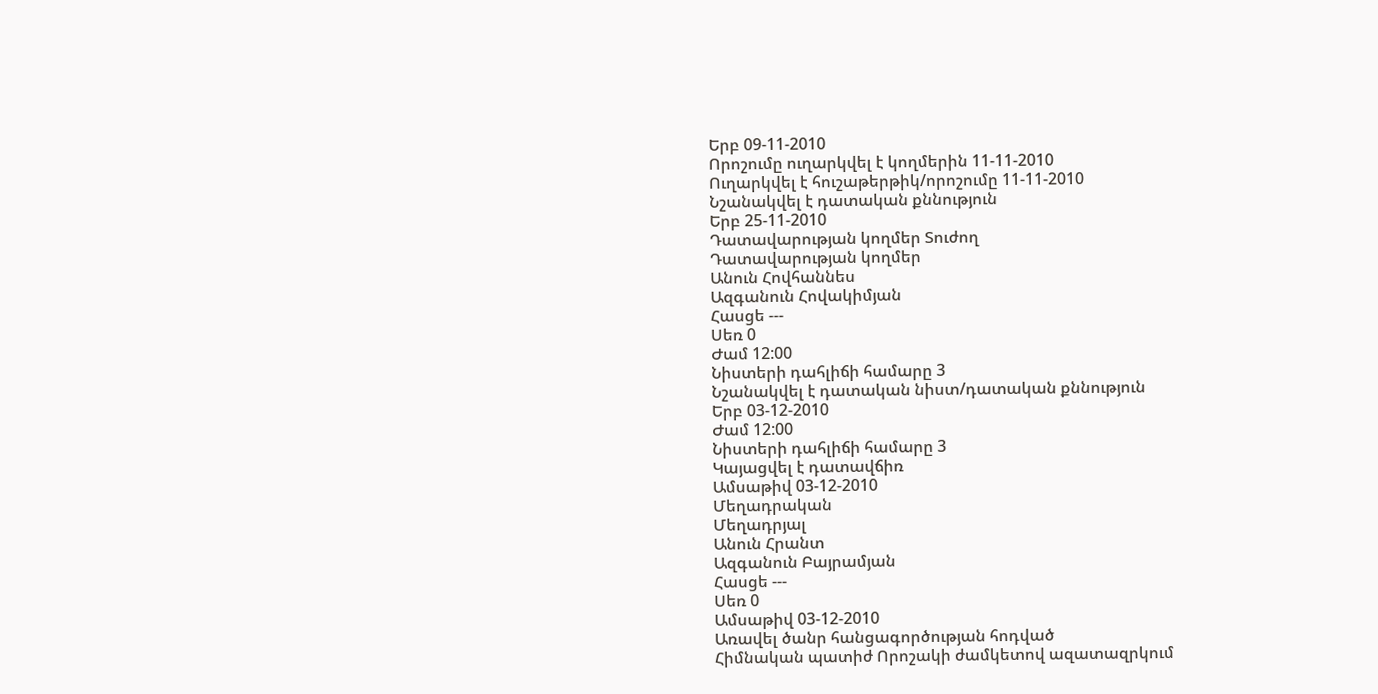Երբ 09-11-2010
Որոշումը ուղարկվել է կողմերին 11-11-2010
Ուղարկվել է հուշաթերթիկ/որոշումը 11-11-2010
Նշանակվել է դատական քննություն
Երբ 25-11-2010
Դատավարության կողմեր Տուժող
Դատավարության կողմեր
Անուն Հովհաննես
Ազգանուն Հովակիմյան
Հասցե ---
Սեռ 0
Ժամ 12:00
Նիստերի դահլիճի համարը 3
Նշանակվել է դատական նիստ/դատական քննություն
Երբ 03-12-2010
Ժամ 12:00
Նիստերի դահլիճի համարը 3
Կայացվել է դատավճիռ
Ամսաթիվ 03-12-2010
Մեղադրական
Մեղադրյալ
Անուն Հրանտ
Ազգանուն Բայրամյան
Հասցե ---
Սեռ 0
Ամսաթիվ 03-12-2010
Առավել ծանր հանցագործության հոդված
Հիմնական պատիժ Որոշակի ժամկետով ազատազրկում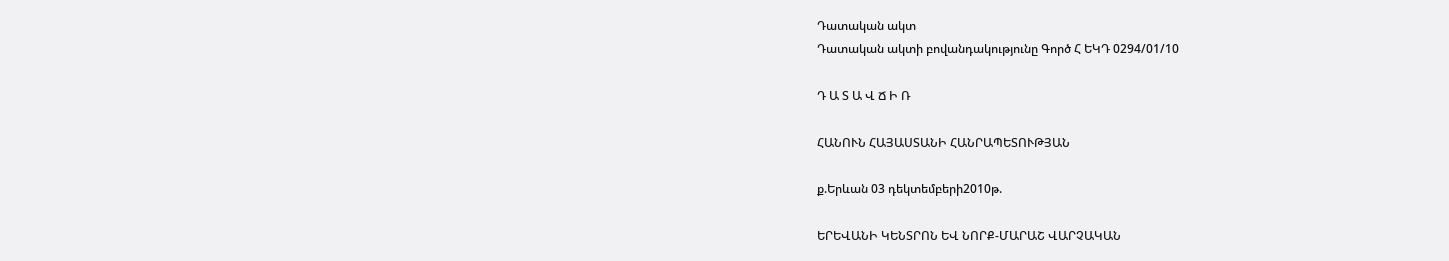Դատական ակտ
Դատական ակտի բովանդակությունը Գործ Հ ԵԿԴ 0294/01/10

Դ Ա Տ Ա Վ Ճ Ի Ռ

ՀԱՆՈՒՆ ՀԱՅԱՍՏԱՆԻ ՀԱՆՐԱՊԵՏՈՒԹՅԱՆ

ք.Երևան 03 դեկտեմբերի2010թ.

ԵՐԵՎԱՆԻ ԿԵՆՏՐՈՆ ԵՎ ՆՈՐՔ-ՄԱՐԱՇ ՎԱՐՉԱԿԱՆ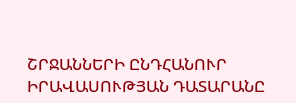ՇՐՋԱՆՆԵՐԻ ԸՆԴՀԱՆՈՒՐ ԻՐԱՎԱՍՈՒԹՅԱՆ ԴԱՏԱՐԱՆԸ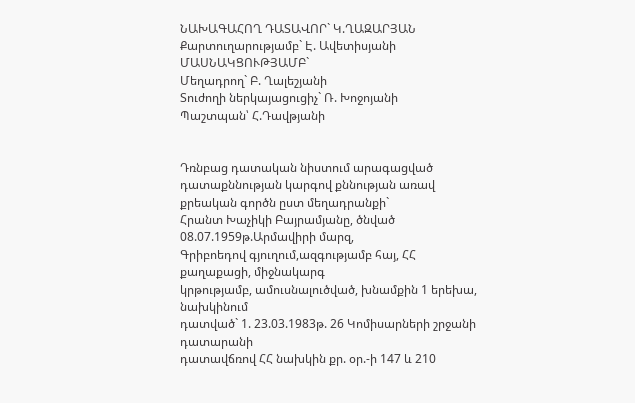ՆԱԽԱԳԱՀՈՂ ԴԱՏԱՎՈՐ` Կ.ՂԱԶԱՐՅԱՆ
Քարտուղարությամբ` Է. Ավետիսյանի
ՄԱՍՆԱԿՑՈՒԹՅԱՄԲ`
Մեղադրող` Բ. Ղալեշյանի
Տուժողի ներկայացուցիչ` Ռ. Խոջոյանի
Պաշտպան՝ Հ.Դավթյանի


Դռնբաց դատական նիստում արագացված դատաքննության կարգով քննության առավ քրեական գործն ըստ մեղադրանքի`
Հրանտ Խաչիկի Բայրամյանը, ծնված 08.07.1959թ.Արմավիրի մարզ,
Գրիբոեդով գյուղում,ազգությամբ հայ, ՀՀ քաղաքացի, միջնակարգ
կրթությամբ, ամուսնալուծված, խնամքին 1 երեխա, նախկինում
դատված` 1. 23.03.1983թ. 26 Կոմիսարների շրջանի դատարանի
դատավճռով ՀՀ նախկին քր. օր.-ի 147 և 210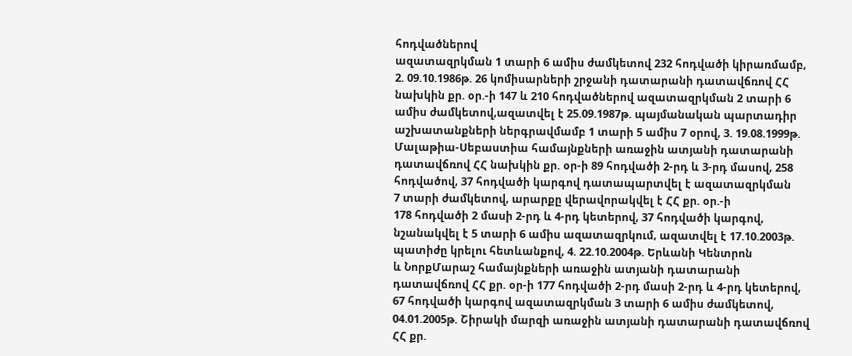հոդվածներով
ազատազրկման 1 տարի 6 ամիս ժամկետով 232 հոդվածի կիրառմամբ,
2. 09.10.1986թ. 26 կոմիսարների շրջանի դատարանի դատավճռով ՀՀ
նախկին քր. օր.-ի 147 և 210 հոդվածներով ազատազրկման 2 տարի 6
ամիս ժամկետով,ազատվել է 25.09.1987թ. պայմանական պարտադիր
աշխատանքների ներգրավմամբ 1 տարի 5 ամիս 7 օրով, 3. 19.08.1999թ.
Մալաթիա-Սեբաստիա համայնքների առաջին ատյանի դատարանի
դատավճռով ՀՀ նախկին քր. օր-ի 89 հոդվածի 2-րդ և 3-րդ մասով, 258
հոդվածով, 37 հոդվածի կարգով դատապարտվել է ազատազրկման
7 տարի ժամկետով, արարքը վերավորակվել է ՀՀ քր. օր.-ի
178 հոդվածի 2 մասի 2-րդ և 4-րդ կետերով, 37 հոդվածի կարգով,
նշանակվել է 5 տարի 6 ամիս ազատազրկում, ազատվել է 17.10.2003թ.
պատիժը կրելու հետևանքով, 4. 22.10.2004թ. Երևանի Կենտրոն
և ՆորքՄարաշ համայնքների առաջին ատյանի դատարանի
դատավճռով ՀՀ քր. օր-ի 177 հոդվածի 2-րդ մասի 2-րդ և 4-րդ կետերով,
67 հոդվածի կարգով ազատազրկման 3 տարի 6 ամիս ժամկետով,
04.01.2005թ. Շիրակի մարզի առաջին ատյանի դատարանի դատավճռով
ՀՀ քր.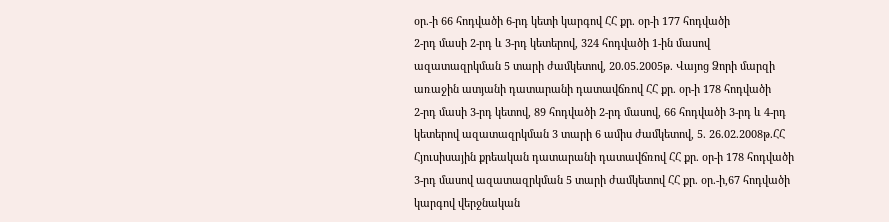օր.-ի 66 հոդվածի 6-րդ կետի կարգով ՀՀ քր. օր-ի 177 հոդվածի
2-րդ մասի 2-րդ և 3-րդ կետերով, 324 հոդվածի 1-ին մասով
ազատազրկման 5 տարի ժամկետով, 20.05.2005թ. Վայոց Ձորի մարզի
առաջին ատյանի դատարանի դատավճռով ՀՀ քր. օր-ի 178 հոդվածի
2-րդ մասի 3-րդ կետով, 89 հոդվածի 2-րդ մասով, 66 հոդվածի 3-րդ և 4-րդ
կետերով ազատազրկման 3 տարի 6 ամիս ժամկետով, 5. 26.02.2008թ.ՀՀ
Հյուսիսային քրեական դատարանի դատավճռով ՀՀ քր. օր-ի 178 հոդվածի
3-րդ մասով ազատազրկման 5 տարի ժամկետով ՀՀ քր. օր.-ի,67 հոդվածի
կարգով վերջնական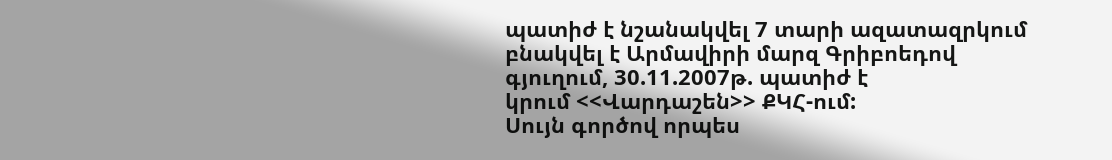պատիժ է նշանակվել 7 տարի ազատազրկում
բնակվել է Արմավիրի մարզ Գրիբոեդով գյուղում, 30.11.2007թ. պատիժ է
կրում <<Վարդաշեն>> ՔԿՀ-ում:
Սույն գործով որպես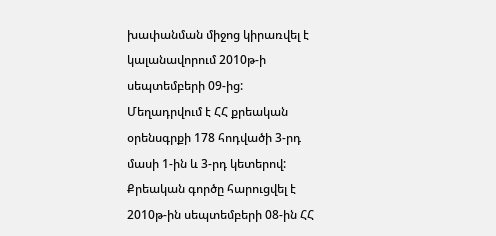խափանման միջոց կիրառվել է կալանավորում 2010թ-ի սեպտեմբերի 09-ից:
Մեղադրվում է ՀՀ քրեական օրենսգրքի 178 հոդվածի 3-րդ մասի 1-ին և 3-րդ կետերով:
Քրեական գործը հարուցվել է 2010թ-ին սեպտեմբերի 08-ին ՀՀ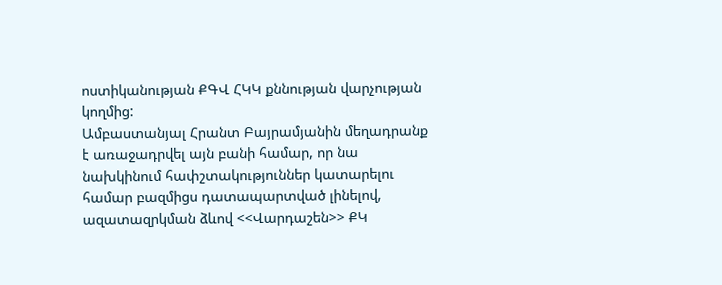ոստիկանության ՔԳՎ ՀԿԿ քննության վարչության կողմից:
Ամբաստանյալ Հրանտ Բայրամյանին մեղադրանք է առաջադրվել այն բանի համար, որ նա նախկինում հափշտակություններ կատարելու համար բազմիցս դատապարտված լինելով, ազատազրկման ձևով <<Վարդաշեն>> ՔԿ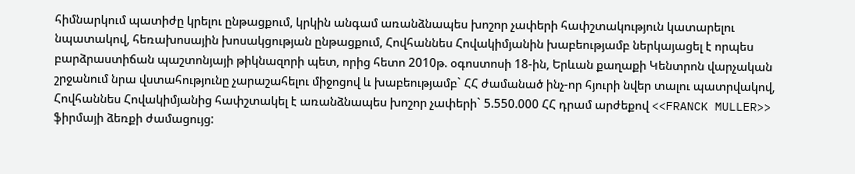հիմնարկում պատիժը կրելու ընթացքում, կրկին անգամ առանձնապես խոշոր չափերի հափշտակություն կատարելու նպատակով, հեռախոսային խոսակցության ընթացքում, Հովհաննես Հովակիմյանին խաբեությամբ ներկայացել է որպես բարձրաստիճան պաշտոնյայի թիկնազորի պետ, որից հետո 2010թ. օգոստոսի 18-ին, Երևան քաղաքի Կենտրոն վարչական շրջանում նրա վստահությունը չարաշահելու միջոցով և խաբեությամբ` ՀՀ ժամանած ինչ-որ հյուրի նվեր տալու պատրվակով, Հովհաննես Հովակիմյանից հափշտակել է առանձնապես խոշոր չափերի` 5.550.000 ՀՀ դրամ արժեքով <<FRANCK MULLER>> ֆիրմայի ձեռքի ժամացույց: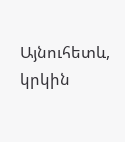Այնուհետև, կրկին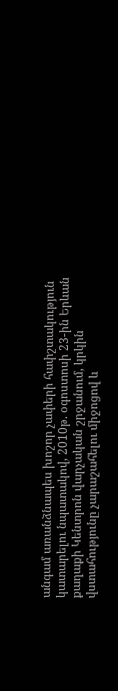անգամ առանձնապես խոշոր չափերի հափշտակություն կատարելու նպատակով, 2010թ. օգոստոսի 23-ին Երևան քաղաքի Կենտրոն վարչական շրջանում, կրկին վստահությունը չարաշահելու միջոցով և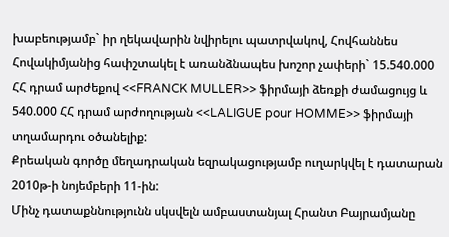խաբեությամբ` իր ղեկավարին նվիրելու պատրվակով, Հովհաննես Հովակիմյանից հափշտակել է առանձնապես խոշոր չափերի` 15.540.000 ՀՀ դրամ արժեքով <<FRANCK MULLER>> ֆիրմայի ձեռքի ժամացույց և 540.000 ՀՀ դրամ արժողության <<LALIGUE pour HOMME>> ֆիրմայի տղամարդու օծանելիք:
Քրեական գործը մեղադրական եզրակացությամբ ուղարկվել է դատարան 2010թ-ի նոյեմբերի 11-ին:
Մինչ դատաքննությունն սկսվելն ամբաստանյալ Հրանտ Բայրամյանը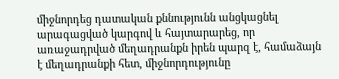միջնորդեց դատական քննությունն անցկացնել արագացված կարգով և հայտարարեց, որ առաջադրված մեղադրանքն իրեն պարզ է, համաձայն է մեղադրանքի հետ, միջնորդությունը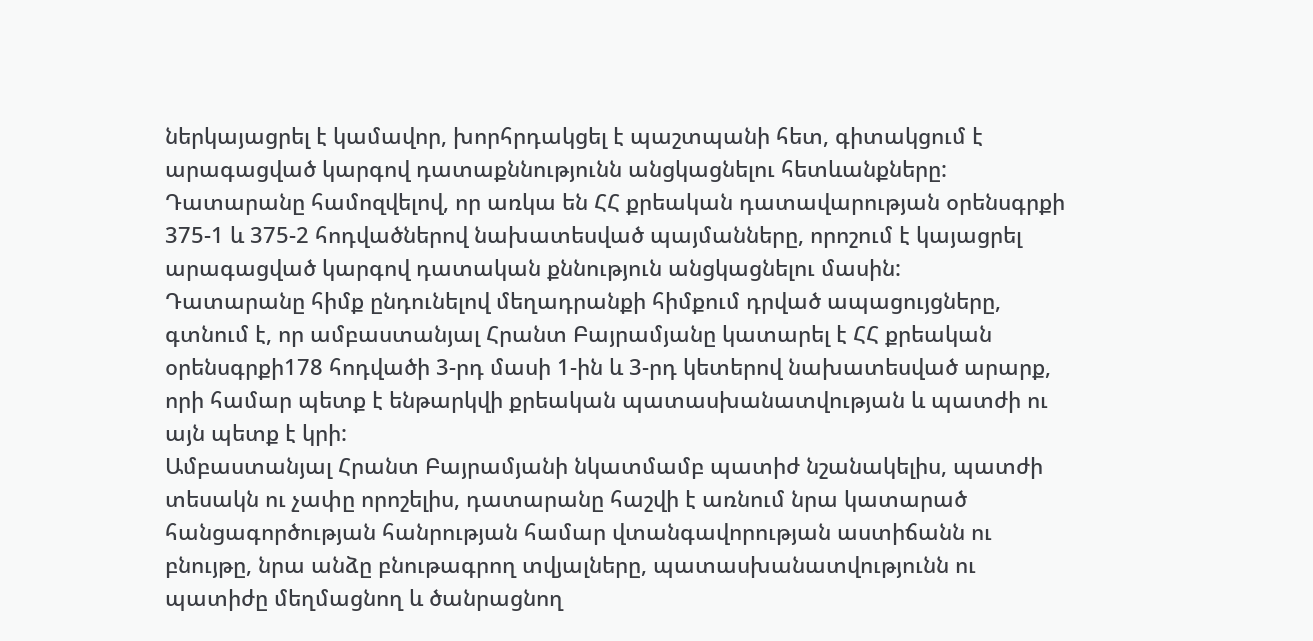ներկայացրել է կամավոր, խորհրդակցել է պաշտպանի հետ, գիտակցում է արագացված կարգով դատաքննությունն անցկացնելու հետևանքները:
Դատարանը համոզվելով, որ առկա են ՀՀ քրեական դատավարության օրենսգրքի 375-1 և 375-2 հոդվածներով նախատեսված պայմանները, որոշում է կայացրել արագացված կարգով դատական քննություն անցկացնելու մասին:
Դատարանը հիմք ընդունելով մեղադրանքի հիմքում դրված ապացույցները, գտնում է, որ ամբաստանյալ Հրանտ Բայրամյանը կատարել է ՀՀ քրեական օրենսգրքի178 հոդվածի 3-րդ մասի 1-ին և 3-րդ կետերով նախատեսված արարք, որի համար պետք է ենթարկվի քրեական պատասխանատվության և պատժի ու այն պետք է կրի:
Ամբաստանյալ Հրանտ Բայրամյանի նկատմամբ պատիժ նշանակելիս, պատժի տեսակն ու չափը որոշելիս, դատարանը հաշվի է առնում նրա կատարած հանցագործության հանրության համար վտանգավորության աստիճանն ու բնույթը, նրա անձը բնութագրող տվյալները, պատասխանատվությունն ու պատիժը մեղմացնող և ծանրացնող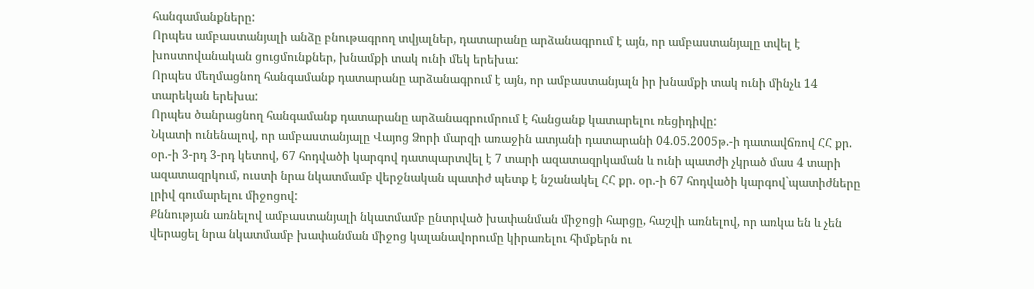հանգամանքները:
Որպես ամբաստանյալի անձը բնութագրող տվյալներ, դատարանը արձանագրում է այն, որ ամբաստանյալը տվել է խոստովանական ցուցմունքներ, խնամքի տակ ունի մեկ երեխա:
Որպես մեղմացնող հանգամանք դատարանը արձանագրում է այն, որ ամբաստանյալն իր խնամքի տակ ունի մինչև 14 տարեկան երեխա:
Որպես ծանրացնող հանգամանք դատարանը արձանագրումրում է հանցանք կատարելու ռեցիդիվը:
Նկատի ունենալով, որ ամբաստանյալը Վայոց Ձորի մարզի առաջին ատյանի դատարանի 04.05.2005թ.-ի դատավճռով ՀՀ քր. օր.-ի 3-րդ 3-րդ կետով, 67 հոդվածի կարգով դատպարտվել է 7 տարի ազատազրկաման և ունի պատժի չկրած մաս 4 տարի ազատազրկում, ուստի նրա նկատմամբ վերջնական պատիժ պետք է նշանակել ՀՀ քր. օր.-ի 67 հոդվածի կարգով`պատիժները լրիվ գումարելու միջոցով:
Քննության առնելով ամբաստանյալի նկատմամբ ընտրված խափանման միջոցի հարցը, հաշվի առնելով, որ առկա են և չեն վերացել նրա նկատմամբ խափանման միջոց կալանավորումը կիրառելու հիմքերն ու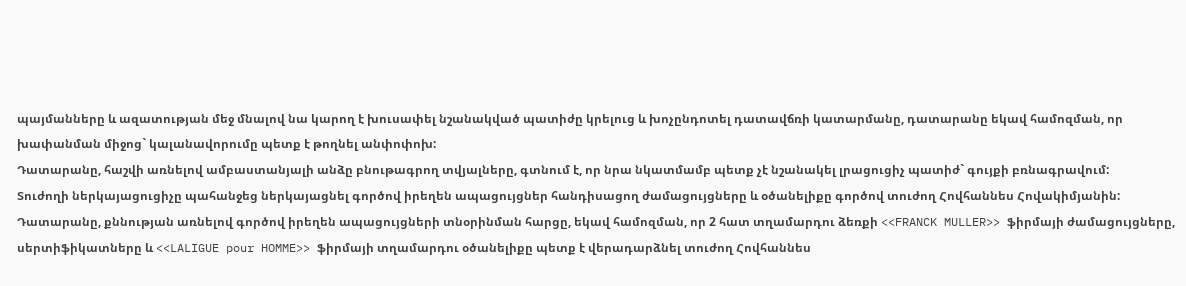պայմանները և ազատության մեջ մնալով նա կարող է խուսափել նշանակված պատիժը կրելուց և խոչընդոտել դատավճռի կատարմանը, դատարանը եկավ համոզման, որ խափանման միջոց` կալանավորումը պետք է թողնել անփոփոխ:
Դատարանը, հաշվի առնելով ամբաստանյալի անձը բնութագրող տվյալները, գտնում է, որ նրա նկատմամբ պետք չէ նշանակել լրացուցիչ պատիժ` գույքի բռնագրավում:
Տուժողի ներկայացուցիչը պահանջեց ներկայացնել գործով իրեղեն ապացույցներ հանդիսացող ժամացույցները և օծանելիքը գործով տուժող Հովհաննես Հովակիմյանին:
Դատարանը, քննության առնելով գործով իրեղեն ապացույցների տնօրինման հարցը, եկավ համոզման, որ 2 հատ տղամարդու ձեռքի <<FRANCK MULLER>> ֆիրմայի ժամացույցները, սերտիֆիկատները և <<LALIGUE pour HOMME>> ֆիրմայի տղամարդու օծանելիքը պետք է վերադարձնել տուժող Հովհաննես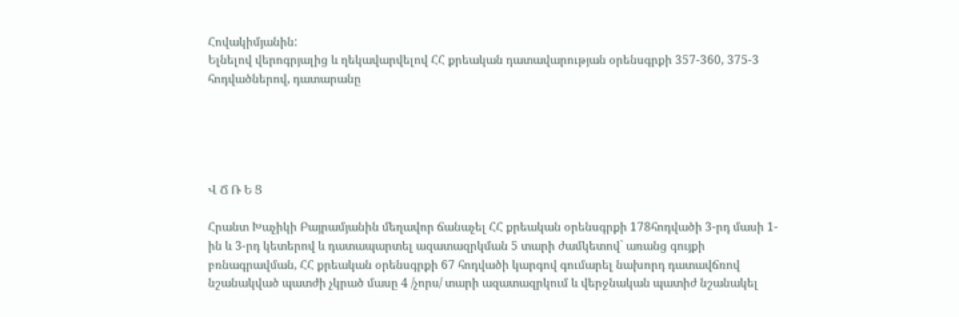Հովակիմյանին:
Ելնելով վերոգրյալից և ղեկավարվելով ՀՀ քրեական դատավարության օրենսգրքի 357-360, 375-3 հոդվածներով, դատարանը





Վ Ճ Ռ Ե Ց

Հրանտ Խաչիկի Բայրամյանին մեղավոր ճանաչել ՀՀ քրեական օրենսգրքի 178հոդվածի 3-րդ մասի 1-ին և 3-րդ կետերով և դատապարտել ազատազրկման 5 տարի ժամկետով` առանց գույքի բռնագրավման, ՀՀ քրեական օրենսգրքի 67 հոդվածի կարգով գումարել նախորդ դատավճռով նշանակված պատժի չկրած մասը 4 /չորս/ տարի ազատազրկում և վերջնական պատիժ նշանակել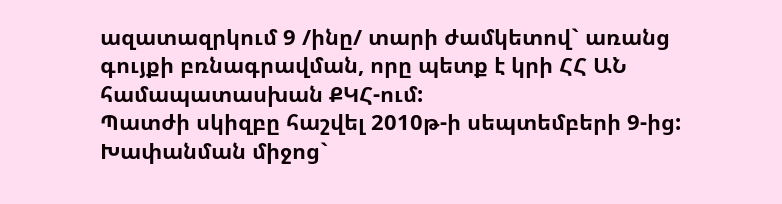ազատազրկում 9 /ինը/ տարի ժամկետով` առանց գույքի բռնագրավման, որը պետք է կրի ՀՀ ԱՆ համապատասխան ՔԿՀ-ում:
Պատժի սկիզբը հաշվել 2010թ-ի սեպտեմբերի 9-ից:
Խափանման միջոց`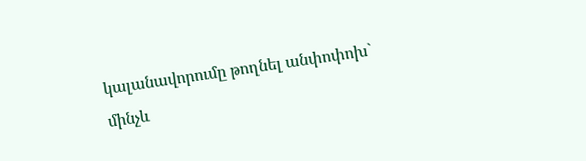կալանավորումը թողնել անփոփոխ` մինչև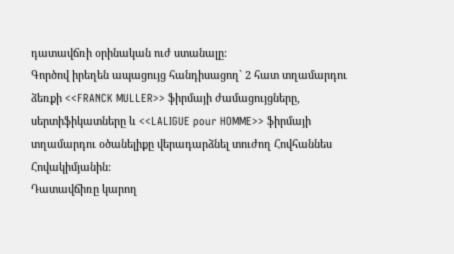դատավճռի օրինական ուժ ստանալը:
Գործով իրեղեն ապացույց հանդիսացող` 2 հատ տղամարդու ձեռքի <<FRANCK MULLER>> ֆիրմայի ժամացույցները, սերտիֆիկատները և <<LALIGUE pour HOMME>> ֆիրմայի տղամարդու օծանելիքը վերադարձնել տուժող Հովհաննես Հովակիմյանին:
Դատավճիռը կարող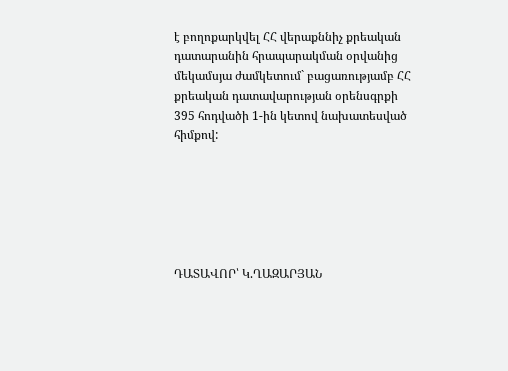է բողոքարկվել ՀՀ վերաքննիչ քրեական դատարանին հրապարակման օրվանից մեկամսյա ժամկետում` բացառությամբ ՀՀ քրեական դատավարության օրենսգրքի 395 հոդվածի 1-ին կետով նախատեսված հիմքով:






ԴԱՏԱՎՈՐ՝ Կ.ՂԱԶԱՐՅԱՆ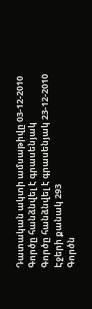Դատական ակտի ամսաթիվը 03-12-2010
Գործը հանձնվել է գրասենյակ
Գործը հանձնվել է գրասենյակ 23-12-2010
Էջերի քանակ 293
Գործն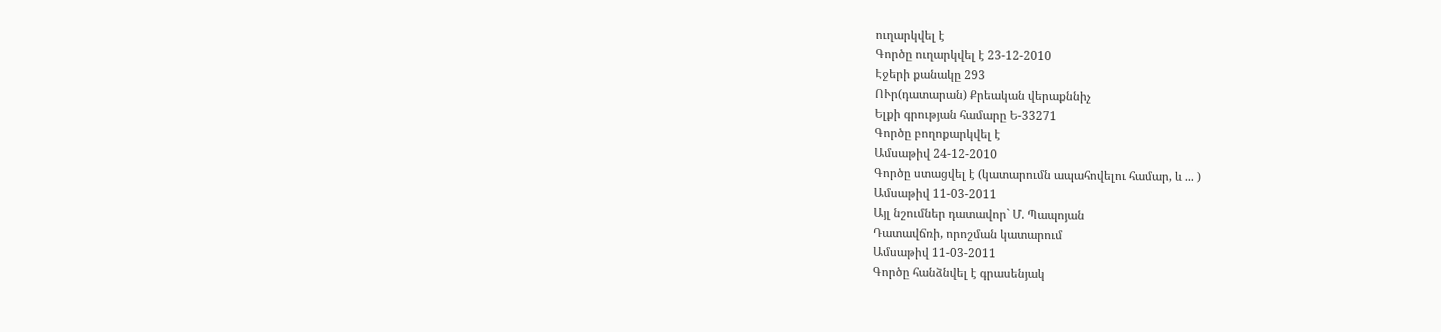ուղարկվել է
Գործը ուղարկվել է 23-12-2010
Էջերի քանակը 293
ՈՒր(դատարան) Քրեական վերաքննիչ
Ելքի գրության համարը Ե-33271
Գործը բողոքարկվել է
Ամսաթիվ 24-12-2010
Գործը ստացվել է (կատարումն ապահովելու համար, և ... )
Ամսաթիվ 11-03-2011
Այլ նշումներ դատավոր` Մ. Պապոյան
Դատավճռի, որոշման կատարում
Ամսաթիվ 11-03-2011
Գործը հանձնվել է գրասենյակ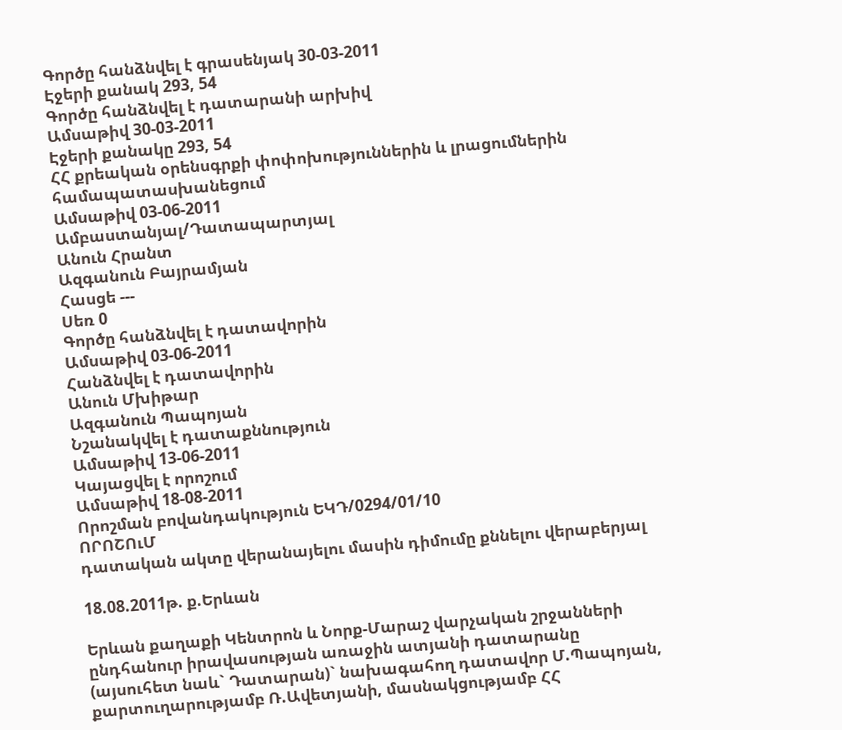Գործը հանձնվել է գրասենյակ 30-03-2011
Էջերի քանակ 293, 54
Գործը հանձնվել է դատարանի արխիվ
Ամսաթիվ 30-03-2011
Էջերի քանակը 293, 54
ՀՀ քրեական օրենսգրքի փոփոխություններին և լրացումներին համապատասխանեցում
Ամսաթիվ 03-06-2011
Ամբաստանյալ/Դատապարտյալ
Անուն Հրանտ
Ազգանուն Բայրամյան
Հասցե ---
Սեռ 0
Գործը հանձնվել է դատավորին
Ամսաթիվ 03-06-2011
Հանձնվել է դատավորին
Անուն Մխիթար
Ազգանուն Պապոյան
Նշանակվել է դատաքննություն
Ամսաթիվ 13-06-2011
Կայացվել է որոշում
Ամսաթիվ 18-08-2011
Որոշման բովանդակություն ԵԿԴ/0294/01/10
ՈՐՈՇՈւՄ
դատական ակտը վերանայելու մասին դիմումը քննելու վերաբերյալ

18.08.2011թ. ք.Երևան

Երևան քաղաքի Կենտրոն և Նորք-Մարաշ վարչական շրջանների ընդհանուր իրավասության առաջին ատյանի դատարանը (այսուհետ նաև` Դատարան)` նախագահող դատավոր Մ.Պապոյան, քարտուղարությամբ Ռ.Ավետյանի, մասնակցությամբ ՀՀ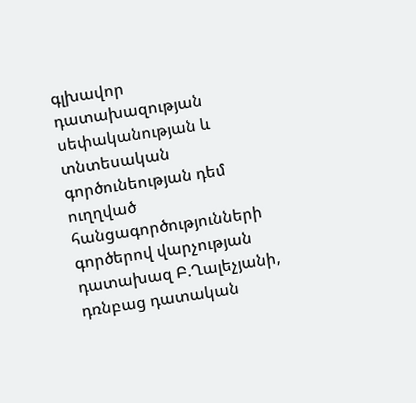գլխավոր դատախազության սեփականության և տնտեսական գործունեության դեմ ուղղված հանցագործությունների գործերով վարչության դատախազ Բ.Ղալեչյանի, դռնբաց դատական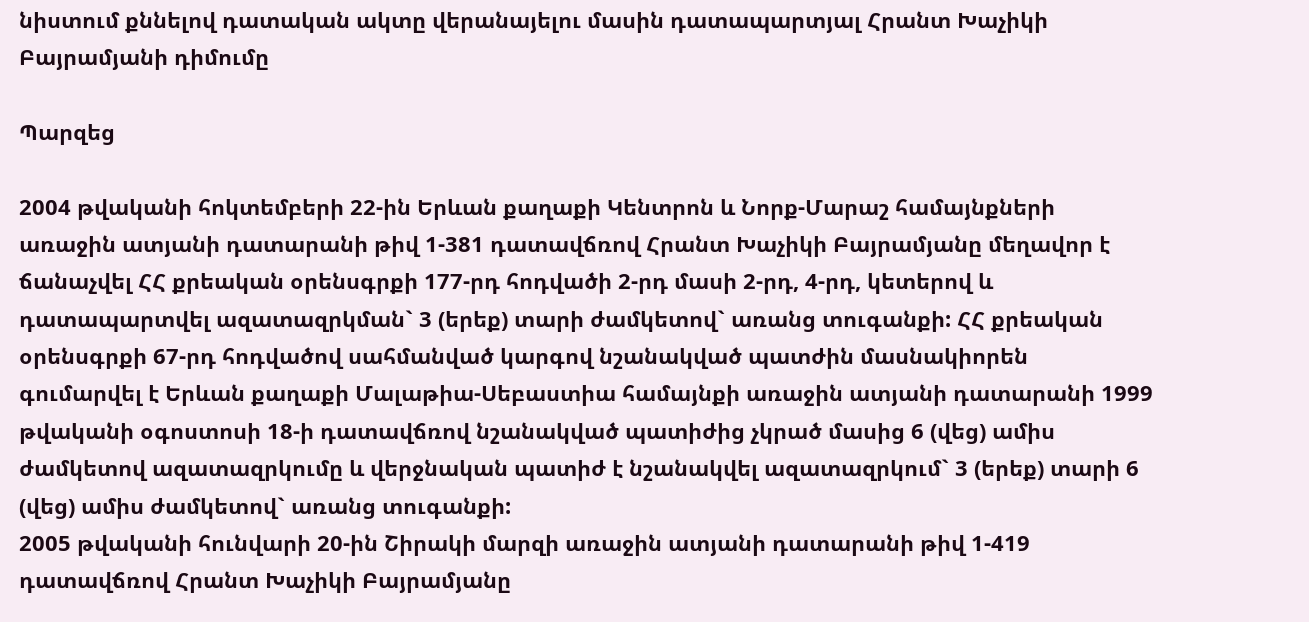նիստում քննելով դատական ակտը վերանայելու մասին դատապարտյալ Հրանտ Խաչիկի Բայրամյանի դիմումը

Պարզեց

2004 թվականի հոկտեմբերի 22-ին Երևան քաղաքի Կենտրոն և Նորք-Մարաշ համայնքների առաջին ատյանի դատարանի թիվ 1-381 դատավճռով Հրանտ Խաչիկի Բայրամյանը մեղավոր է ճանաչվել ՀՀ քրեական օրենսգրքի 177-րդ հոդվածի 2-րդ մասի 2-րդ, 4-րդ, կետերով և դատապարտվել ազատազրկման` 3 (երեք) տարի ժամկետով` առանց տուգանքի: ՀՀ քրեական օրենսգրքի 67-րդ հոդվածով սահմանված կարգով նշանակված պատժին մասնակիորեն գումարվել է Երևան քաղաքի Մալաթիա-Սեբաստիա համայնքի առաջին ատյանի դատարանի 1999 թվականի օգոստոսի 18-ի դատավճռով նշանակված պատիժից չկրած մասից 6 (վեց) ամիս ժամկետով ազատազրկումը և վերջնական պատիժ է նշանակվել ազատազրկում` 3 (երեք) տարի 6 (վեց) ամիս ժամկետով` առանց տուգանքի:
2005 թվականի հունվարի 20-ին Շիրակի մարզի առաջին ատյանի դատարանի թիվ 1-419 դատավճռով Հրանտ Խաչիկի Բայրամյանը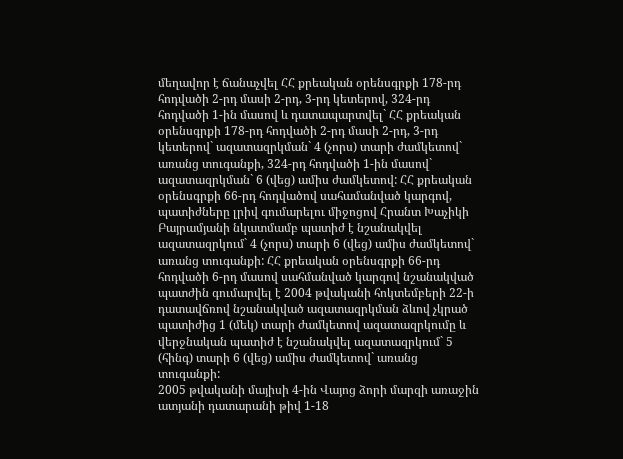մեղավոր է ճանաչվել ՀՀ քրեական օրենսգրքի 178-րդ հոդվածի 2-րդ մասի 2-րդ, 3-րդ կետերով, 324-րդ հոդվածի 1-ին մասով և դատապարտվել` ՀՀ քրեական օրենսգրքի 178-րդ հոդվածի 2-րդ մասի 2-րդ, 3-րդ կետերով` ազատազրկման` 4 (չորս) տարի ժամկետով` առանց տուգանքի, 324-րդ հոդվածի 1-ին մասով` ազատազրկման` 6 (վեց) ամիս ժամկետով: ՀՀ քրեական օրենսգրքի 66-րդ հոդվածով սահամանված կարգով, պատիժները լրիվ գումարելու միջոցով Հրանտ Խաչիկի Բայրամյանի նկատմամբ պատիժ է նշանակվել ազատազրկում` 4 (չորս) տարի 6 (վեց) ամիս ժամկետով` առանց տուգանքի: ՀՀ քրեական օրենսգրքի 66-րդ հոդվածի 6-րդ մասով սահմանված կարգով նշանակված պատժին գումարվել է 2004 թվականի հոկտեմբերի 22-ի դատավճռով նշանակված ազատազրկման ձևով չկրած պատիժից 1 (մեկ) տարի ժամկետով ազատազրկումը և վերջնական պատիժ է նշանակվել ազատազրկում` 5 (հինգ) տարի 6 (վեց) ամիս ժամկետով` առանց տուգանքի:
2005 թվականի մայիսի 4-ին Վայոց ձորի մարզի առաջին ատյանի դատարանի թիվ 1-18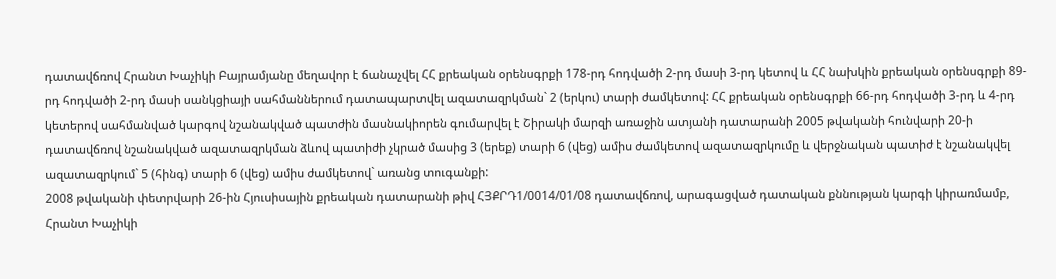դատավճռով Հրանտ Խաչիկի Բայրամյանը մեղավոր է ճանաչվել ՀՀ քրեական օրենսգրքի 178-րդ հոդվածի 2-րդ մասի 3-րդ կետով և ՀՀ նախկին քրեական օրենսգրքի 89-րդ հոդվածի 2-րդ մասի սանկցիայի սահմաններում դատապարտվել ազատազրկման` 2 (երկու) տարի ժամկետով: ՀՀ քրեական օրենսգրքի 66-րդ հոդվածի 3-րդ և 4-րդ կետերով սահմանված կարգով նշանակված պատժին մասնակիորեն գումարվել է Շիրակի մարզի առաջին ատյանի դատարանի 2005 թվականի հունվարի 20-ի դատավճռով նշանակված ազատազրկման ձևով պատիժի չկրած մասից 3 (երեք) տարի 6 (վեց) ամիս ժամկետով ազատազրկումը և վերջնական պատիժ է նշանակվել ազատազրկում` 5 (հինգ) տարի 6 (վեց) ամիս ժամկետով` առանց տուգանքի:
2008 թվականի փետրվարի 26-ին Հյուսիսային քրեական դատարանի թիվ ՀՅՔՐԴ1/0014/01/08 դատավճռով, արագացված դատական քննության կարգի կիրառմամբ, Հրանտ Խաչիկի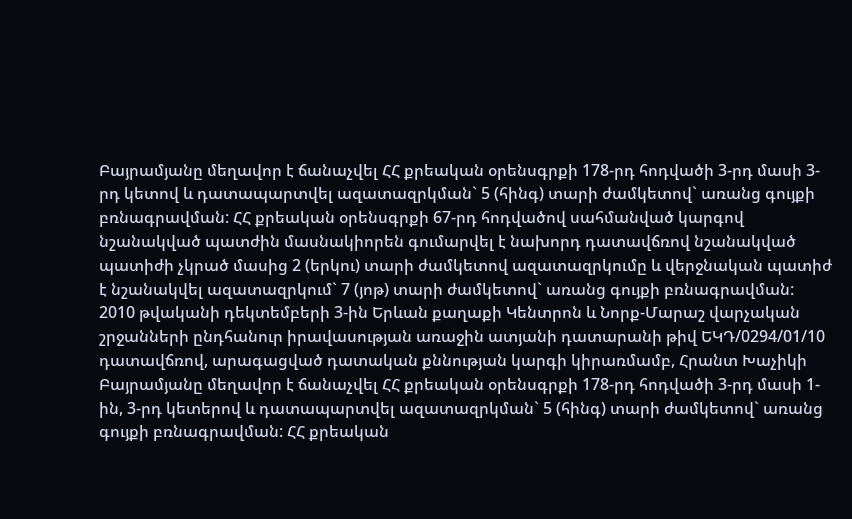Բայրամյանը մեղավոր է ճանաչվել ՀՀ քրեական օրենսգրքի 178-րդ հոդվածի 3-րդ մասի 3-րդ կետով և դատապարտվել ազատազրկման` 5 (հինգ) տարի ժամկետով` առանց գույքի բռնագրավման: ՀՀ քրեական օրենսգրքի 67-րդ հոդվածով սահմանված կարգով նշանակված պատժին մասնակիորեն գումարվել է նախորդ դատավճռով նշանակված պատիժի չկրած մասից 2 (երկու) տարի ժամկետով ազատազրկումը և վերջնական պատիժ է նշանակվել ազատազրկում` 7 (յոթ) տարի ժամկետով` առանց գույքի բռնագրավման:
2010 թվականի դեկտեմբերի 3-ին Երևան քաղաքի Կենտրոն և Նորք-Մարաշ վարչական շրջանների ընդհանուր իրավասության առաջին ատյանի դատարանի թիվ ԵԿԴ/0294/01/10 դատավճռով, արագացված դատական քննության կարգի կիրառմամբ, Հրանտ Խաչիկի Բայրամյանը մեղավոր է ճանաչվել ՀՀ քրեական օրենսգրքի 178-րդ հոդվածի 3-րդ մասի 1-ին, 3-րդ կետերով և դատապարտվել ազատազրկման` 5 (հինգ) տարի ժամկետով` առանց գույքի բռնագրավման: ՀՀ քրեական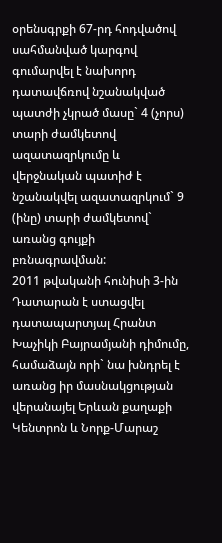օրենսգրքի 67-րդ հոդվածով սահմանված կարգով գումարվել է նախորդ դատավճռով նշանակված պատժի չկրած մասը` 4 (չորս) տարի ժամկետով ազատազրկումը և վերջնական պատիժ է նշանակվել ազատազրկում` 9 (ինը) տարի ժամկետով` առանց գույքի բռնագրավման:
2011 թվականի հունիսի 3-ին Դատարան է ստացվել դատապարտյալ Հրանտ Խաչիկի Բայրամյանի դիմումը, համաձայն որի` նա խնդրել է առանց իր մասնակցության վերանայել Երևան քաղաքի Կենտրոն և Նորք-Մարաշ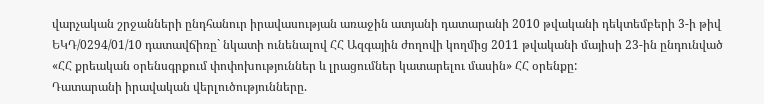վարչական շրջանների ընդհանուր իրավասության առաջին ատյանի դատարանի 2010 թվականի դեկտեմբերի 3-ի թիվ ԵԿԴ/0294/01/10 դատավճիռը` նկատի ունենալով ՀՀ Ազգային ժողովի կողմից 2011 թվականի մայիսի 23-ին ընդունված «ՀՀ քրեական օրենսգրքում փոփոխություններ և լրացումներ կատարելու մասին» ՀՀ օրենքը:
Դատարանի իրավական վերլուծությունները.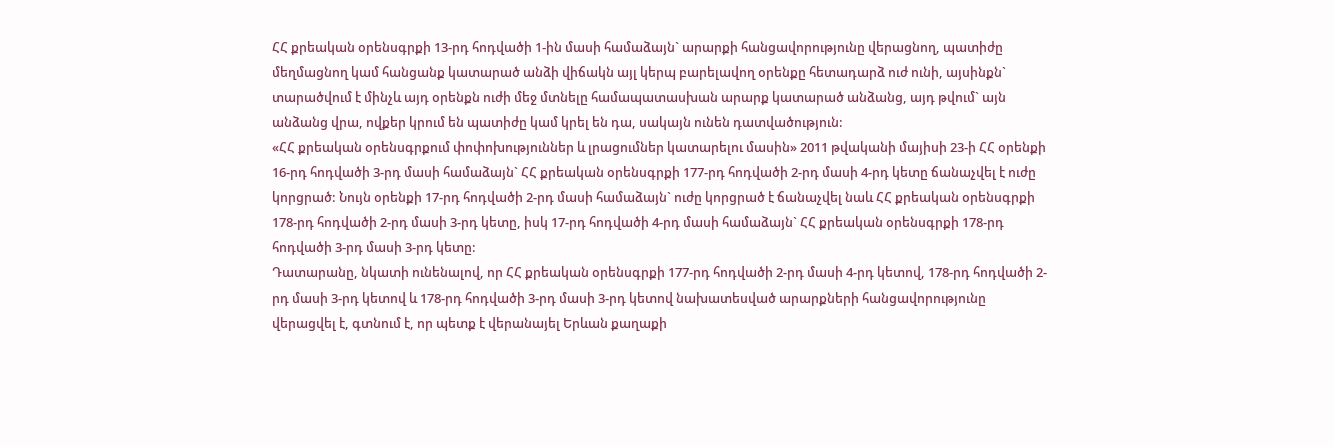ՀՀ քրեական օրենսգրքի 13-րդ հոդվածի 1-ին մասի համաձայն` արարքի հանցավորությունը վերացնող, պատիժը մեղմացնող կամ հանցանք կատարած անձի վիճակն այլ կերպ բարելավող օրենքը հետադարձ ուժ ունի, այսինքն` տարածվում է մինչև այդ օրենքն ուժի մեջ մտնելը համապատասխան արարք կատարած անձանց, այդ թվում` այն անձանց վրա, ովքեր կրում են պատիժը կամ կրել են դա, սակայն ունեն դատվածություն:
«ՀՀ քրեական օրենսգրքում փոփոխություններ և լրացումներ կատարելու մասին» 2011 թվականի մայիսի 23-ի ՀՀ օրենքի 16-րդ հոդվածի 3-րդ մասի համաձայն` ՀՀ քրեական օրենսգրքի 177-րդ հոդվածի 2-րդ մասի 4-րդ կետը ճանաչվել է ուժը կորցրած: Նույն օրենքի 17-րդ հոդվածի 2-րդ մասի համաձայն` ուժը կորցրած է ճանաչվել նաև ՀՀ քրեական օրենսգրքի 178-րդ հոդվածի 2-րդ մասի 3-րդ կետը, իսկ 17-րդ հոդվածի 4-րդ մասի համաձայն` ՀՀ քրեական օրենսգրքի 178-րդ հոդվածի 3-րդ մասի 3-րդ կետը:
Դատարանը, նկատի ունենալով, որ ՀՀ քրեական օրենսգրքի 177-րդ հոդվածի 2-րդ մասի 4-րդ կետով, 178-րդ հոդվածի 2-րդ մասի 3-րդ կետով և 178-րդ հոդվածի 3-րդ մասի 3-րդ կետով նախատեսված արարքների հանցավորությունը վերացվել է, գտնում է, որ պետք է վերանայել Երևան քաղաքի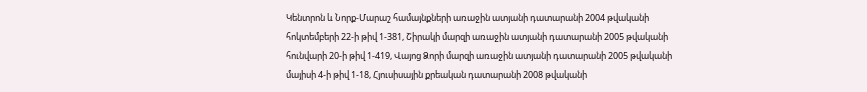Կենտրոն և Նորք-Մարաշ համայնքների առաջին ատյանի դատարանի 2004 թվականի հոկտեմբերի 22-ի թիվ 1-381, Շիրակի մարզի առաջին ատյանի դատարանի 2005 թվականի հունվարի 20-ի թիվ 1-419, Վայոց Ձորի մարզի առաջին ատյանի դատարանի 2005 թվականի մայիսի 4-ի թիվ 1-18, Հյուսիսային քրեական դատարանի 2008 թվականի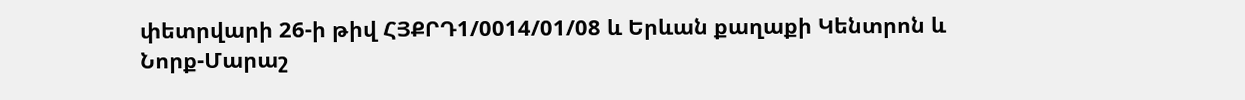փետրվարի 26-ի թիվ ՀՅՔՐԴ1/0014/01/08 և Երևան քաղաքի Կենտրոն և Նորք-Մարաշ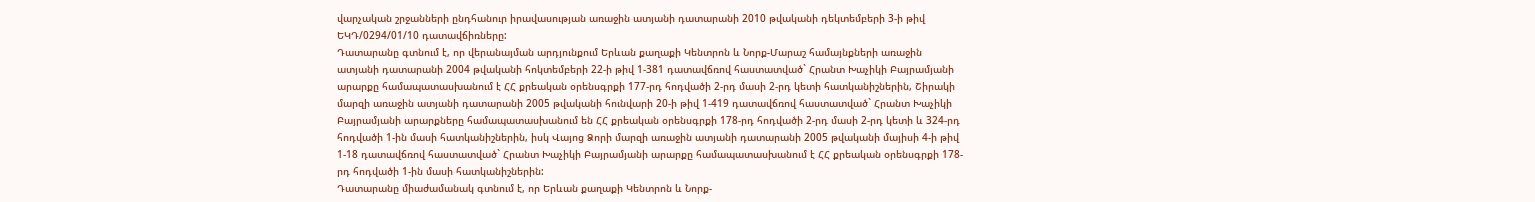վարչական շրջանների ընդհանուր իրավասության առաջին ատյանի դատարանի 2010 թվականի դեկտեմբերի 3-ի թիվ ԵԿԴ/0294/01/10 դատավճիռները:
Դատարանը գտնում է, որ վերանայման արդյունքում Երևան քաղաքի Կենտրոն և Նորք-Մարաշ համայնքների առաջին ատյանի դատարանի 2004 թվականի հոկտեմբերի 22-ի թիվ 1-381 դատավճռով հաստատված` Հրանտ Խաչիկի Բայրամյանի արարքը համապատասխանում է ՀՀ քրեական օրենսգրքի 177-րդ հոդվածի 2-րդ մասի 2-րդ կետի հատկանիշներին, Շիրակի մարզի առաջին ատյանի դատարանի 2005 թվականի հունվարի 20-ի թիվ 1-419 դատավճռով հաստատված` Հրանտ Խաչիկի Բայրամյանի արարքները համապատասխանում են ՀՀ քրեական օրենսգրքի 178-րդ հոդվածի 2-րդ մասի 2-րդ կետի և 324-րդ հոդվածի 1-ին մասի հատկանիշներին, իսկ Վայոց Ձորի մարզի առաջին ատյանի դատարանի 2005 թվականի մայիսի 4-ի թիվ 1-18 դատավճռով հաստատված` Հրանտ Խաչիկի Բայրամյանի արարքը համապատասխանում է ՀՀ քրեական օրենսգրքի 178-րդ հոդվածի 1-ին մասի հատկանիշներին:
Դատարանը միաժամանակ գտնում է, որ Երևան քաղաքի Կենտրոն և Նորք-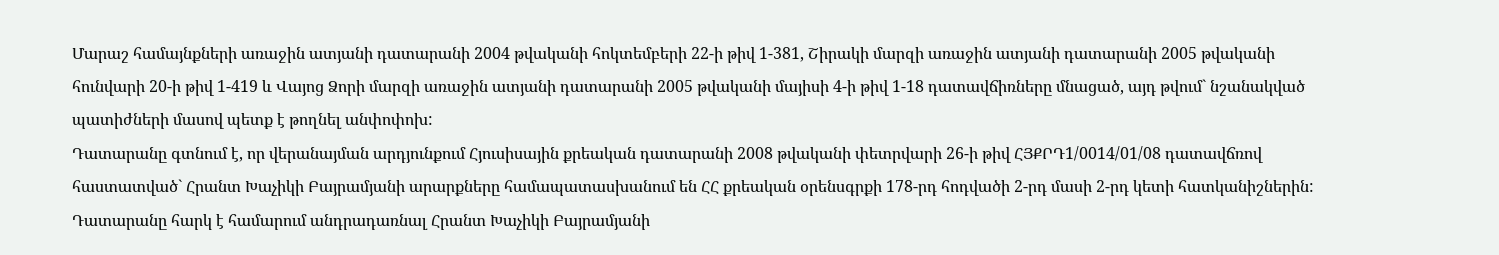Մարաշ համայնքների առաջին ատյանի դատարանի 2004 թվականի հոկտեմբերի 22-ի թիվ 1-381, Շիրակի մարզի առաջին ատյանի դատարանի 2005 թվականի հունվարի 20-ի թիվ 1-419 և Վայոց Ձորի մարզի առաջին ատյանի դատարանի 2005 թվականի մայիսի 4-ի թիվ 1-18 դատավճիռները մնացած, այդ թվում` նշանակված պատիժների մասով պետք է թողնել անփոփոխ:
Դատարանը գտնում է, որ վերանայման արդյունքում Հյուսիսային քրեական դատարանի 2008 թվականի փետրվարի 26-ի թիվ ՀՅՔՐԴ1/0014/01/08 դատավճռով հաստատված` Հրանտ Խաչիկի Բայրամյանի արարքները համապատասխանում են ՀՀ քրեական օրենսգրքի 178-րդ հոդվածի 2-րդ մասի 2-րդ կետի հատկանիշներին:
Դատարանը հարկ է համարում անդրադառնալ Հրանտ Խաչիկի Բայրամյանի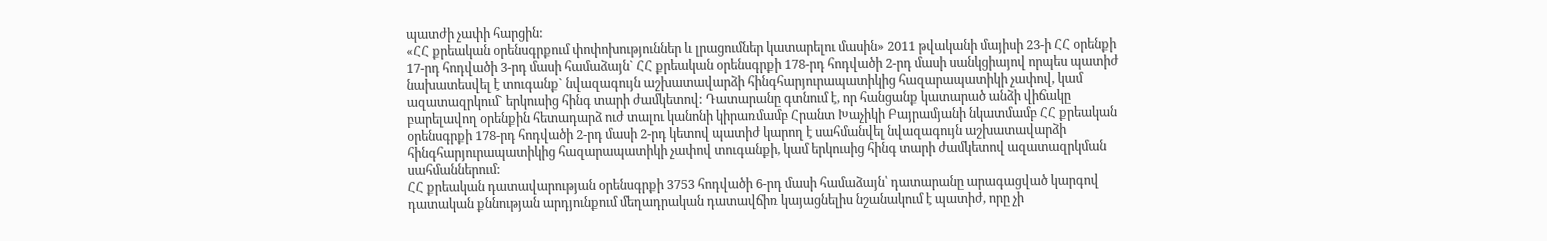պատժի չափի հարցին:
«ՀՀ քրեական օրենսգրքում փոփոխություններ և լրացումներ կատարելու մասին» 2011 թվականի մայիսի 23-ի ՀՀ օրենքի 17-րդ հոդվածի 3-րդ մասի համաձայն` ՀՀ քրեական օրենսգրքի 178-րդ հոդվածի 2-րդ մասի սանկցիայով որպես պատիժ նախատեսվել է տուգանք` նվազագույն աշխատավարձի հինգհարյուրապատիկից հազարապատիկի չափով, կամ ազատազրկում` երկուսից հինգ տարի ժամկետով: Դատարանը գտնում է, որ հանցանք կատարած անձի վիճակը բարելավող օրենքին հետադարձ ուժ տալու կանոնի կիրառմամբ Հրանտ Խաչիկի Բայրամյանի նկատմամբ ՀՀ քրեական օրենսգրքի 178-րդ հոդվածի 2-րդ մասի 2-րդ կետով պատիժ կարող է սահմանվել նվազագույն աշխատավարձի հինգհարյուրապատիկից հազարապատիկի չափով տուգանքի, կամ երկուսից հինգ տարի ժամկետով ազատազրկման սահմաններում:
ՀՀ քրեական դատավարության օրենսգրքի 3753 հոդվածի 6-րդ մասի համաձայն՝ դատարանը արագացված կարգով դատական քննության արդյունքում մեղադրական դատավճիռ կայացնելիս նշանակում է պատիժ, որը չի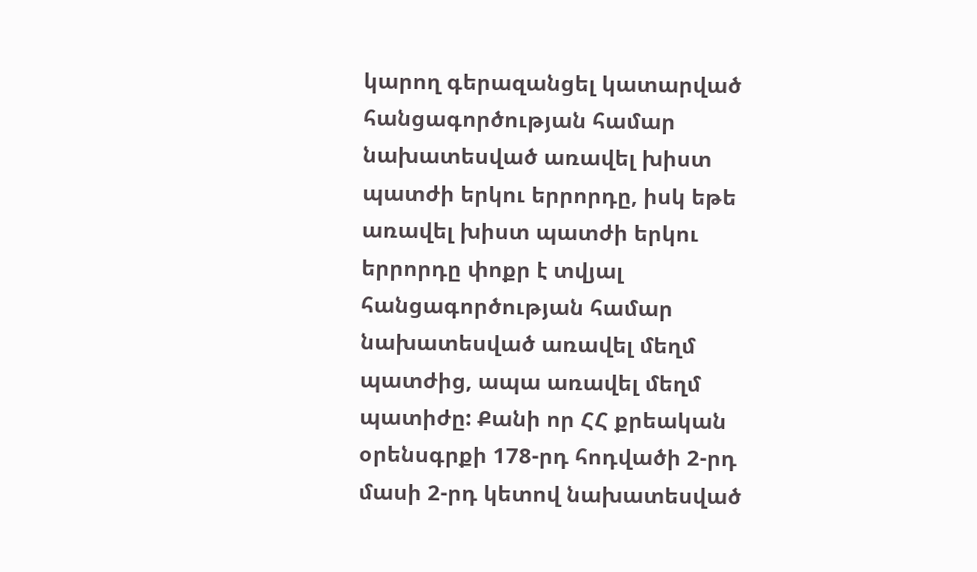կարող գերազանցել կատարված հանցագործության համար նախատեսված առավել խիստ պատժի երկու երրորդը, իսկ եթե առավել խիստ պատժի երկու երրորդը փոքր է տվյալ հանցագործության համար նախատեսված առավել մեղմ պատժից, ապա առավել մեղմ պատիժը: Քանի որ ՀՀ քրեական օրենսգրքի 178-րդ հոդվածի 2-րդ մասի 2-րդ կետով նախատեսված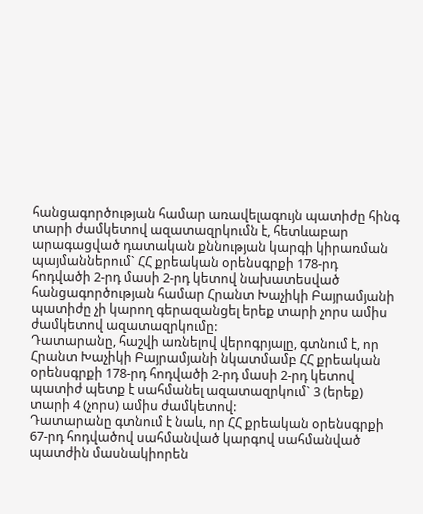հանցագործության համար առավելագույն պատիժը հինգ տարի ժամկետով ազատազրկումն է, հետևաբար արագացված դատական քննության կարգի կիրառման պայմաններում` ՀՀ քրեական օրենսգրքի 178-րդ հոդվածի 2-րդ մասի 2-րդ կետով նախատեսված հանցագործության համար Հրանտ Խաչիկի Բայրամյանի պատիժը չի կարող գերազանցել երեք տարի չորս ամիս ժամկետով ազատազրկումը:
Դատարանը, հաշվի առնելով վերոգրյալը, գտնում է, որ Հրանտ Խաչիկի Բայրամյանի նկատմամբ ՀՀ քրեական օրենսգրքի 178-րդ հոդվածի 2-րդ մասի 2-րդ կետով պատիժ պետք է սահմանել ազատազրկում` 3 (երեք) տարի 4 (չորս) ամիս ժամկետով:
Դատարանը գտնում է նաև, որ ՀՀ քրեական օրենսգրքի 67-րդ հոդվածով սահմանված կարգով սահմանված պատժին մասնակիորեն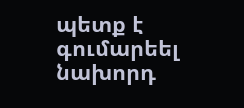պետք է գումարեել նախորդ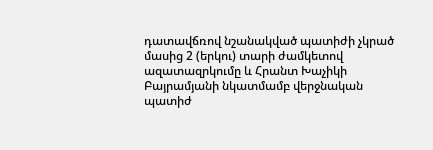դատավճռով նշանակված պատիժի չկրած մասից 2 (երկու) տարի ժամկետով ազատազրկումը և Հրանտ Խաչիկի Բայրամյանի նկատմամբ վերջնական պատիժ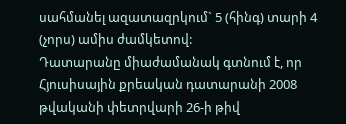սահմանել ազատազրկում` 5 (հինգ) տարի 4 (չորս) ամիս ժամկետով:
Դատարանը միաժամանակ գտնում է, որ Հյուսիսային քրեական դատարանի 2008 թվականի փետրվարի 26-ի թիվ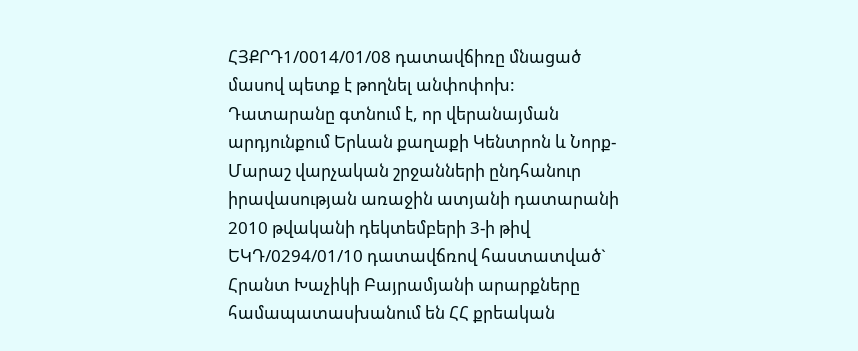ՀՅՔՐԴ1/0014/01/08 դատավճիռը մնացած մասով պետք է թողնել անփոփոխ:
Դատարանը գտնում է, որ վերանայման արդյունքում Երևան քաղաքի Կենտրոն և Նորք-Մարաշ վարչական շրջանների ընդհանուր իրավասության առաջին ատյանի դատարանի 2010 թվականի դեկտեմբերի 3-ի թիվ ԵԿԴ/0294/01/10 դատավճռով հաստատված` Հրանտ Խաչիկի Բայրամյանի արարքները համապատասխանում են ՀՀ քրեական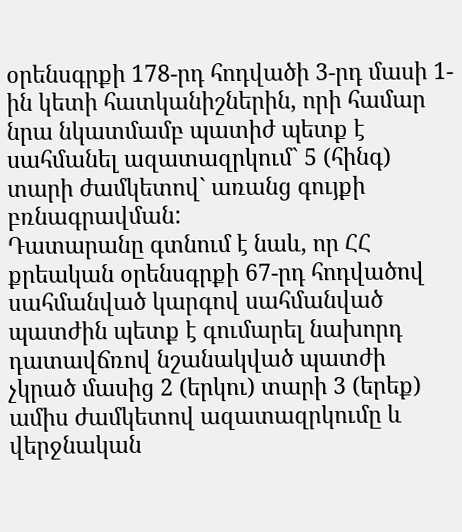օրենսգրքի 178-րդ հոդվածի 3-րդ մասի 1-ին կետի հատկանիշներին, որի համար նրա նկատմամբ պատիժ պետք է սահմանել ազատազրկում` 5 (հինգ) տարի ժամկետով` առանց գույքի բռնագրավման:
Դատարանը գտնում է նաև, որ ՀՀ քրեական օրենսգրքի 67-րդ հոդվածով սահմանված կարգով սահմանված պատժին պետք է գումարել նախորդ դատավճռով նշանակված պատժի չկրած մասից 2 (երկու) տարի 3 (երեք) ամիս ժամկետով ազատազրկումը և վերջնական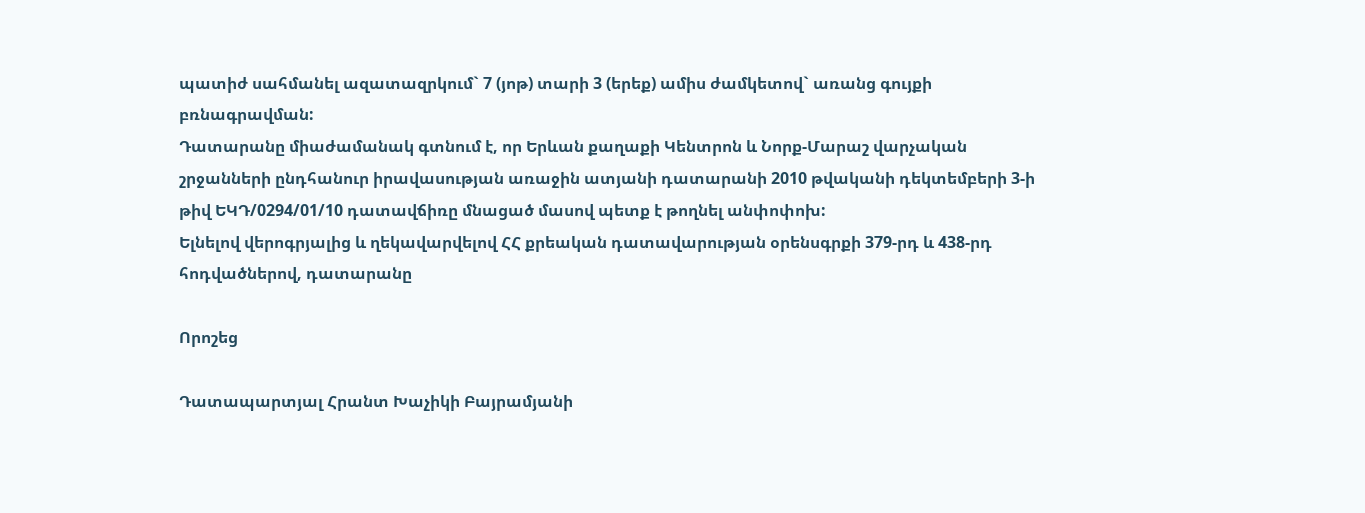պատիժ սահմանել ազատազրկում` 7 (յոթ) տարի 3 (երեք) ամիս ժամկետով` առանց գույքի բռնագրավման:
Դատարանը միաժամանակ գտնում է, որ Երևան քաղաքի Կենտրոն և Նորք-Մարաշ վարչական շրջանների ընդհանուր իրավասության առաջին ատյանի դատարանի 2010 թվականի դեկտեմբերի 3-ի թիվ ԵԿԴ/0294/01/10 դատավճիռը մնացած մասով պետք է թողնել անփոփոխ:
Ելնելով վերոգրյալից և ղեկավարվելով ՀՀ քրեական դատավարության օրենսգրքի 379-րդ և 438-րդ հոդվածներով, դատարանը

Որոշեց

Դատապարտյալ Հրանտ Խաչիկի Բայրամյանի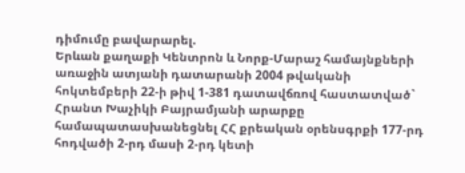դիմումը բավարարել.
Երևան քաղաքի Կենտրոն և Նորք-Մարաշ համայնքների առաջին ատյանի դատարանի 2004 թվականի հոկտեմբերի 22-ի թիվ 1-381 դատավճռով հաստատված` Հրանտ Խաչիկի Բայրամյանի արարքը համապատասխանեցնել ՀՀ քրեական օրենսգրքի 177-րդ հոդվածի 2-րդ մասի 2-րդ կետի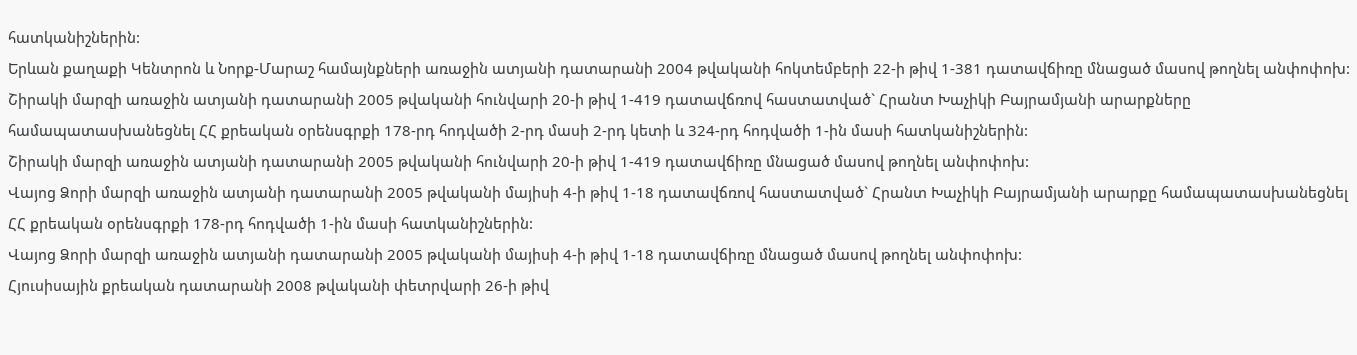հատկանիշներին:
Երևան քաղաքի Կենտրոն և Նորք-Մարաշ համայնքների առաջին ատյանի դատարանի 2004 թվականի հոկտեմբերի 22-ի թիվ 1-381 դատավճիռը մնացած մասով թողնել անփոփոխ:
Շիրակի մարզի առաջին ատյանի դատարանի 2005 թվականի հունվարի 20-ի թիվ 1-419 դատավճռով հաստատված` Հրանտ Խաչիկի Բայրամյանի արարքները համապատասխանեցնել ՀՀ քրեական օրենսգրքի 178-րդ հոդվածի 2-րդ մասի 2-րդ կետի և 324-րդ հոդվածի 1-ին մասի հատկանիշներին:
Շիրակի մարզի առաջին ատյանի դատարանի 2005 թվականի հունվարի 20-ի թիվ 1-419 դատավճիռը մնացած մասով թողնել անփոփոխ:
Վայոց Ձորի մարզի առաջին ատյանի դատարանի 2005 թվականի մայիսի 4-ի թիվ 1-18 դատավճռով հաստատված` Հրանտ Խաչիկի Բայրամյանի արարքը համապատասխանեցնել ՀՀ քրեական օրենսգրքի 178-րդ հոդվածի 1-ին մասի հատկանիշներին:
Վայոց Ձորի մարզի առաջին ատյանի դատարանի 2005 թվականի մայիսի 4-ի թիվ 1-18 դատավճիռը մնացած մասով թողնել անփոփոխ:
Հյուսիսային քրեական դատարանի 2008 թվականի փետրվարի 26-ի թիվ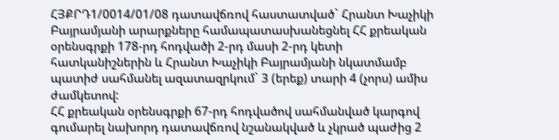ՀՅՔՐԴ1/0014/01/08 դատավճռով հաստատված` Հրանտ Խաչիկի Բայրամյանի արարքները համապատասխանեցնել ՀՀ քրեական օրենսգրքի 178-րդ հոդվածի 2-րդ մասի 2-րդ կետի հատկանիշներին և Հրանտ Խաչիկի Բայրամյանի նկատմամբ պատիժ սահմանել ազատազրկում` 3 (երեք) տարի 4 (չորս) ամիս ժամկետով:
ՀՀ քրեական օրենսգրքի 67-րդ հոդվածով սահմանված կարգով գումարել նախորդ դատավճռով նշանակված և չկրած պաժից 2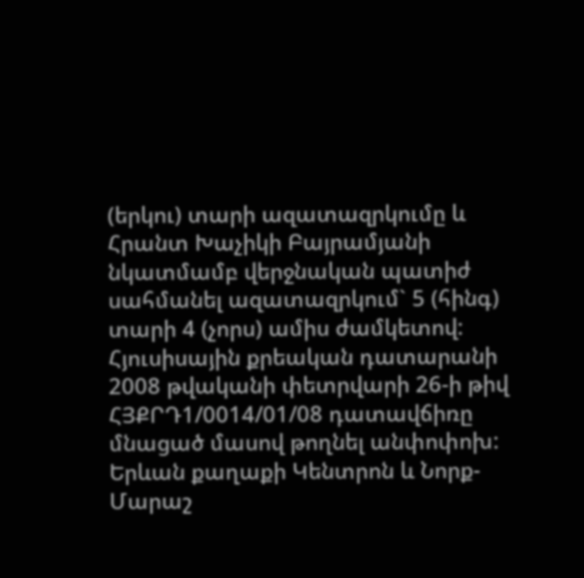(երկու) տարի ազատազրկումը և Հրանտ Խաչիկի Բայրամյանի նկատմամբ վերջնական պատիժ սահմանել ազատազրկում` 5 (հինգ) տարի 4 (չորս) ամիս ժամկետով:
Հյուսիսային քրեական դատարանի 2008 թվականի փետրվարի 26-ի թիվ ՀՅՔՐԴ1/0014/01/08 դատավճիռը մնացած մասով թողնել անփոփոխ:
Երևան քաղաքի Կենտրոն և Նորք-Մարաշ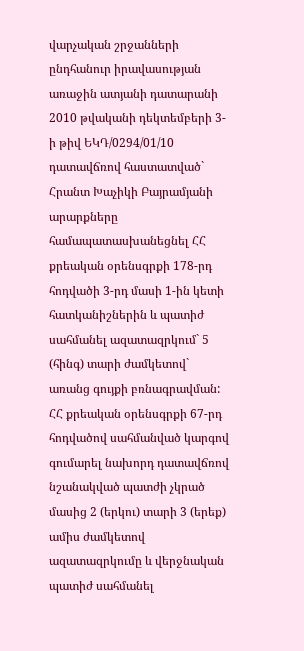վարչական շրջանների ընդհանուր իրավասության առաջին ատյանի դատարանի 2010 թվականի դեկտեմբերի 3-ի թիվ ԵԿԴ/0294/01/10 դատավճռով հաստատված` Հրանտ Խաչիկի Բայրամյանի արարքները համապատասխանեցնել ՀՀ քրեական օրենսգրքի 178-րդ հոդվածի 3-րդ մասի 1-ին կետի հատկանիշներին և պատիժ սահմանել ազատազրկում` 5 (հինգ) տարի ժամկետով` առանց գույքի բռնագրավման:
ՀՀ քրեական օրենսգրքի 67-րդ հոդվածով սահմանված կարգով գումարել նախորդ դատավճռով նշանակված պատժի չկրած մասից 2 (երկու) տարի 3 (երեք) ամիս ժամկետով ազատազրկումը և վերջնական պատիժ սահմանել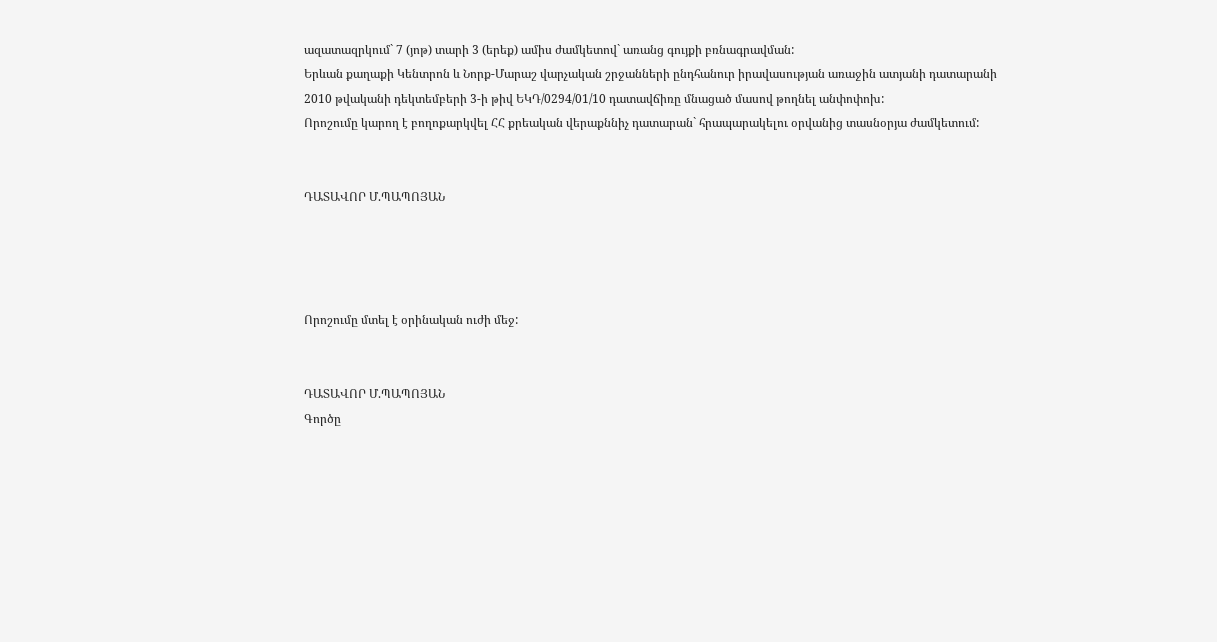ազատազրկում` 7 (յոթ) տարի 3 (երեք) ամիս ժամկետով` առանց գույքի բռնագրավման:
Երևան քաղաքի Կենտրոն և Նորք-Մարաշ վարչական շրջանների ընդհանուր իրավասության առաջին ատյանի դատարանի 2010 թվականի դեկտեմբերի 3-ի թիվ ԵԿԴ/0294/01/10 դատավճիռը մնացած մասով թողնել անփոփոխ:
Որոշումը կարող է բողոքարկվել ՀՀ քրեական վերաքննիչ դատարան` հրապարակելու օրվանից տասնօրյա ժամկետում:


ԴԱՏԱՎՈՐ Մ.ՊԱՊՈՅԱՆ




Որոշումը մտել է օրինական ուժի մեջ:


ԴԱՏԱՎՈՐ Մ.ՊԱՊՈՅԱՆ
Գործը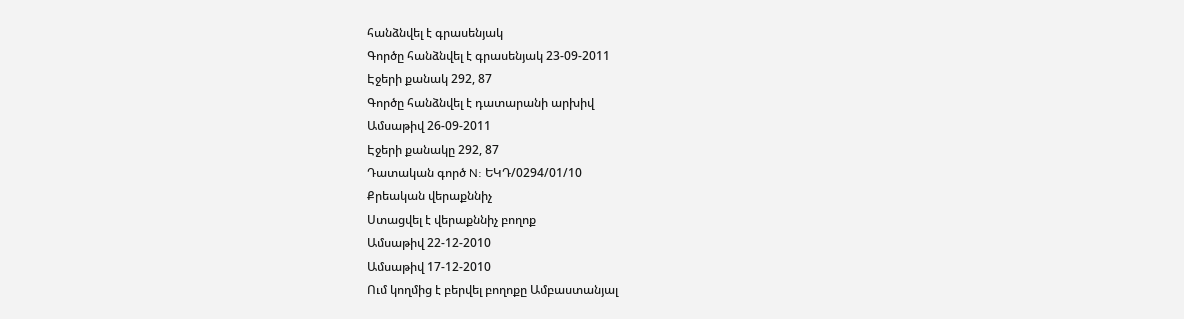հանձնվել է գրասենյակ
Գործը հանձնվել է գրասենյակ 23-09-2011
Էջերի քանակ 292, 87
Գործը հանձնվել է դատարանի արխիվ
Ամսաթիվ 26-09-2011
Էջերի քանակը 292, 87
Դատական գործ N: ԵԿԴ/0294/01/10
Քրեական վերաքննիչ
Ստացվել է վերաքննիչ բողոք
Ամսաթիվ 22-12-2010
Ամսաթիվ 17-12-2010
Ում կողմից է բերվել բողոքը Ամբաստանյալ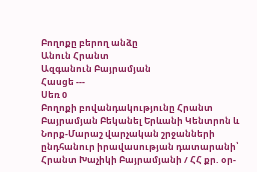Բողոքը բերող անձը
Անուն Հրանտ
Ազգանուն Բայրամյան
Հասցե ---
Սեռ 0
Բողոքի բովանդակությունը Հրանտ Բայրամյան Բեկանել Երևանի Կենտրոն և Նորք-Մարաշ վարչական շրջանների ընդհանուր իրավասության դատարանի՝ Հրանտ Խաչիկի Բայրամյանի / ՀՀ քր. օր-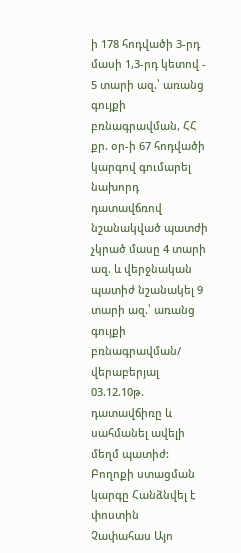ի 178 հոդվածի 3-րդ մասի 1,3-րդ կետով - 5 տարի ազ.՝ առանց գույքի բռնագրավման, ՀՀ քր. օր-ի 67 հոդվածի կարգով գումարել նախորդ դատավճռով նշանակված պատժի չկրած մասը 4 տարի ազ. և վերջնական պատիժ նշանակել 9 տարի ազ.՝ առանց գույքի բռնագրավման/ վերաբերյալ 03.12.10թ. դատավճիռը և սահմանել ավելի մեղմ պատիժ:
Բողոքի ստացման կարգը Հանձնվել է փոստին
Չափահաս Այո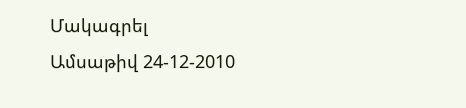Մակագրել
Ամսաթիվ 24-12-2010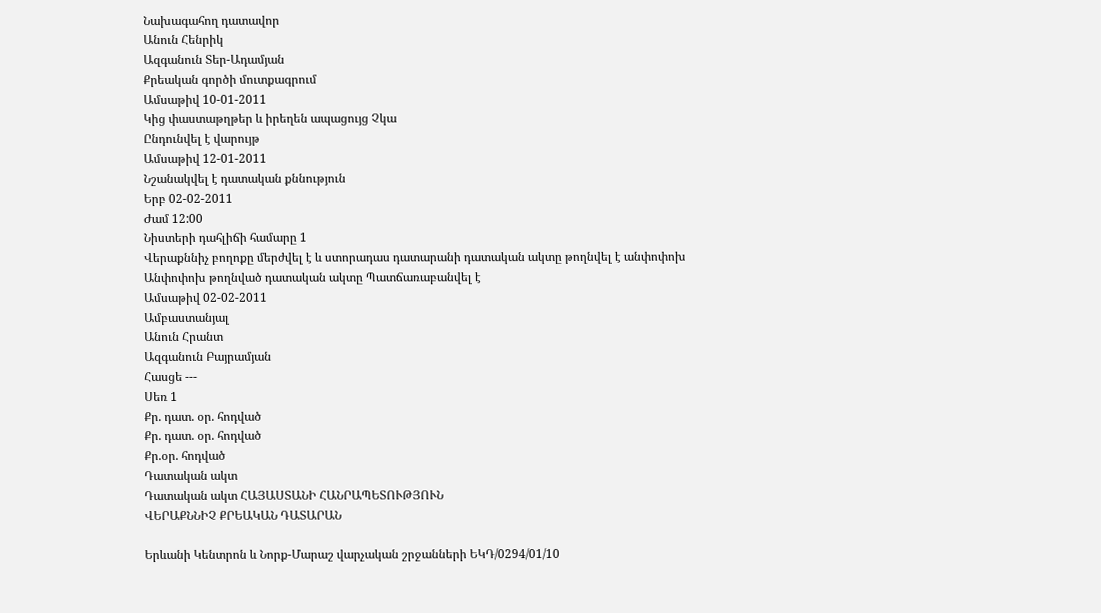Նախագահող դատավոր
Անուն Հենրիկ
Ազգանուն Տեր-Ադամյան
Քրեական գործի մուտքագրում
Ամսաթիվ 10-01-2011
Կից փաստաթղթեր և իրեղեն ապացույց Չկա
Ընդունվել է վարույթ
Ամսաթիվ 12-01-2011
Նշանակվել է դատական քննություն
Երբ 02-02-2011
Ժամ 12:00
Նիստերի դահլիճի համարը 1
Վերաքննիչ բողոքը մերժվել է և ստորադաս դատարանի դատական ակտը թողնվել է անփոփոխ
Անփոփոխ թողնված դատական ակտը Պատճառաբանվել է
Ամսաթիվ 02-02-2011
Ամբաստանյալ
Անուն Հրանտ
Ազգանուն Բայրամյան
Հասցե ---
Սեռ 1
Քր. դատ. օր. հոդված
Քր. դատ. օր. հոդված
Քր.օր. հոդված
Դատական ակտ
Դատական ակտ ՀԱՅԱՍՏԱՆԻ ՀԱՆՐԱՊԵՏՈՒԹՅՈՒՆ
ՎԵՐԱՔՆՆԻՉ ՔՐԵԱԿԱՆ ԴԱՏԱՐԱՆ

Երևանի Կենտրոն և Նորք-Մարաշ վարչական շրջանների ԵԿԴ/0294/01/10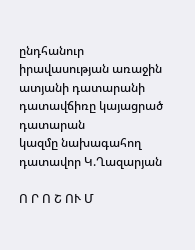ընդհանուր իրավասության առաջին ատյանի դատարանի
դատավճիռը կայացրած դատարան
կազմը նախագահող դատավոր Կ.Ղազարյան

Ո Ր Ո Շ ՈՒ Մ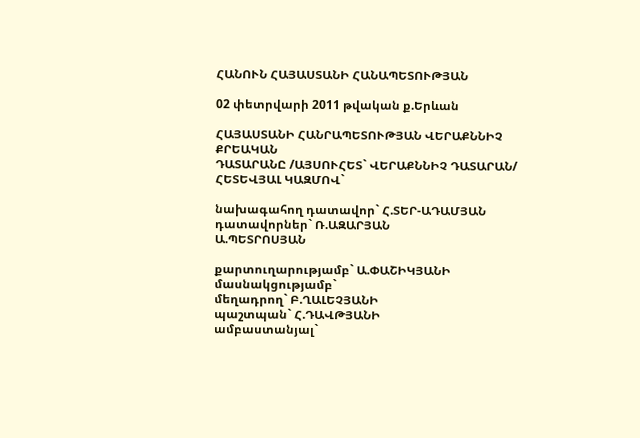ՀԱՆՈՒՆ ՀԱՅԱՍՏԱՆԻ ՀԱՆԱՊԵՏՈՒԹՅԱՆ

02 փետրվարի 2011 թվական ք.Երևան

ՀԱՅԱՍՏԱՆԻ ՀԱՆՐԱՊԵՏՈՒԹՅԱՆ ՎԵՐԱՔՆՆԻՉ ՔՐԵԱԿԱՆ
ԴԱՏԱՐԱՆԸ /ԱՅՍՈՒՀԵՏ` ՎԵՐԱՔՆՆԻՉ ԴԱՏԱՐԱՆ/ ՀԵՏԵՎՅԱԼ ԿԱԶՄՈՎ`

նախագահող դատավոր` Հ.ՏԵՐ-ԱԴԱՄՅԱՆ
դատավորներ` Ռ.ԱԶԱՐՅԱՆ
Ա.ՊԵՏՐՈՍՅԱՆ

քարտուղարությամբ` Ա.ՓԱՇԻԿՅԱՆԻ
մասնակցությամբ`
մեղադրող` Բ.ՂԱԼԵՉՅԱՆԻ
պաշտպան` Հ.ԴԱՎԹՅԱՆԻ
ամբաստանյալ`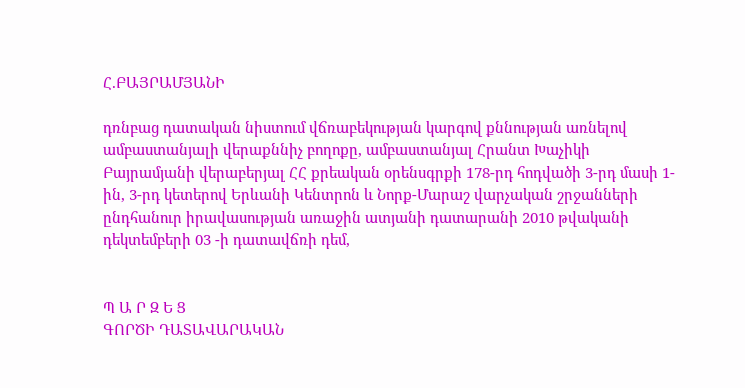Հ.ԲԱՅՐԱՄՅԱՆԻ

դռնբաց դատական նիստում վճռաբեկության կարգով քննության առնելով ամբաստանյալի վերաքննիչ բողոքը, ամբաստանյալ Հրանտ Խաչիկի Բայրամյանի վերաբերյալ ՀՀ քրեական օրենսգրքի 178-րդ հոդվածի 3-րդ մասի 1-ին, 3-րդ կետերով Երևանի Կենտրոն և Նորք-Մարաշ վարչական շրջանների ընդհանուր իրավասության առաջին ատյանի դատարանի 2010 թվականի դեկտեմբերի 03 -ի դատավճռի դեմ,


Պ Ա Ր Զ Ե Ց
ԳՈՐԾԻ ԴԱՏԱՎԱՐԱԿԱՆ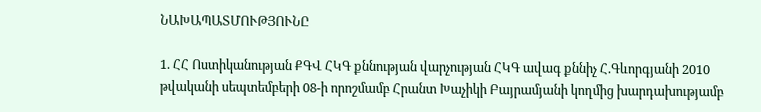ՆԱԽԱՊԱՏՄՈՒԹՅՈՒՆԸ

1. ՀՀ Ոստիկանության ՔԳՎ ՀԿԳ քննության վարչության ՀԿԳ ավագ քննիչ Հ.Գևորգյանի 2010 թվականի սեպտեմբերի 08-ի որոշմամբ Հրանտ Խաչիկի Բայրամյանի կողմից խարդախությամբ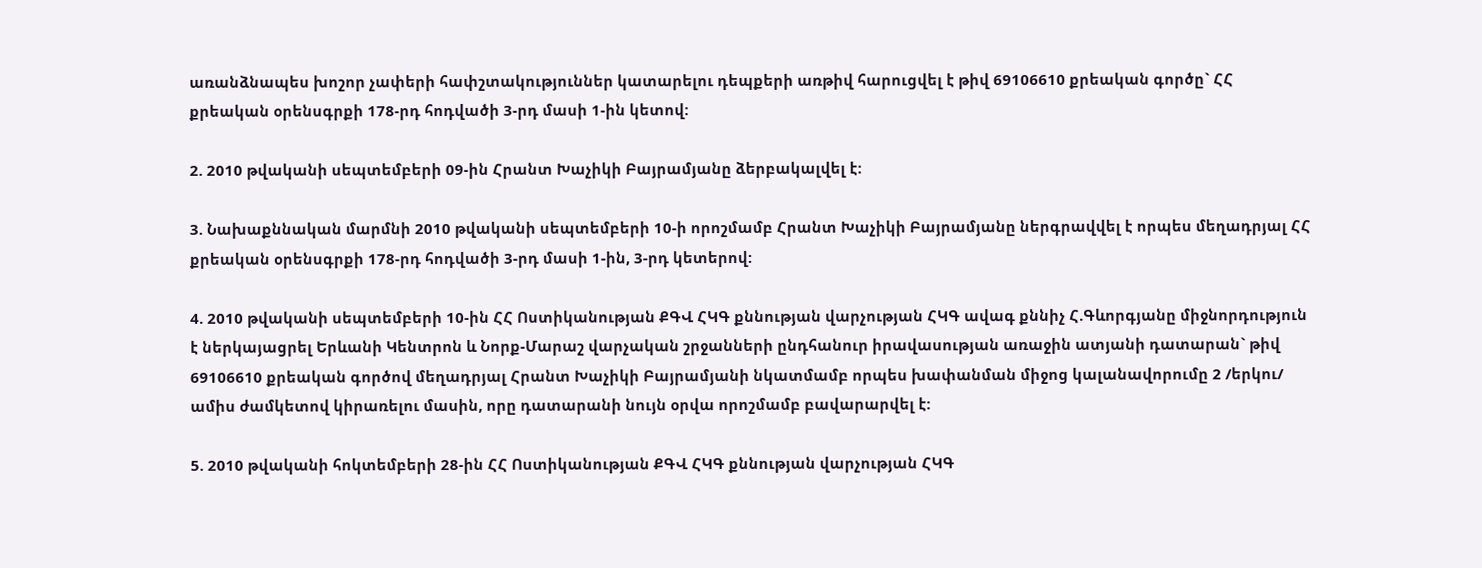առանձնապես խոշոր չափերի հափշտակություններ կատարելու դեպքերի առթիվ հարուցվել է թիվ 69106610 քրեական գործը` ՀՀ քրեական օրենսգրքի 178-րդ հոդվածի 3-րդ մասի 1-ին կետով:

2. 2010 թվականի սեպտեմբերի 09-ին Հրանտ Խաչիկի Բայրամյանը ձերբակալվել է:

3. Նախաքննական մարմնի 2010 թվականի սեպտեմբերի 10-ի որոշմամբ Հրանտ Խաչիկի Բայրամյանը ներգրավվել է որպես մեղադրյալ ՀՀ քրեական օրենսգրքի 178-րդ հոդվածի 3-րդ մասի 1-ին, 3-րդ կետերով:

4. 2010 թվականի սեպտեմբերի 10-ին ՀՀ Ոստիկանության ՔԳՎ ՀԿԳ քննության վարչության ՀԿԳ ավագ քննիչ Հ.Գևորգյանը միջնորդություն է ներկայացրել Երևանի Կենտրոն և Նորք-Մարաշ վարչական շրջանների ընդհանուր իրավասության առաջին ատյանի դատարան` թիվ 69106610 քրեական գործով մեղադրյալ Հրանտ Խաչիկի Բայրամյանի նկատմամբ որպես խափանման միջոց կալանավորումը 2 /երկու/ ամիս ժամկետով կիրառելու մասին, որը դատարանի նույն օրվա որոշմամբ բավարարվել է:

5. 2010 թվականի հոկտեմբերի 28-ին ՀՀ Ոստիկանության ՔԳՎ ՀԿԳ քննության վարչության ՀԿԳ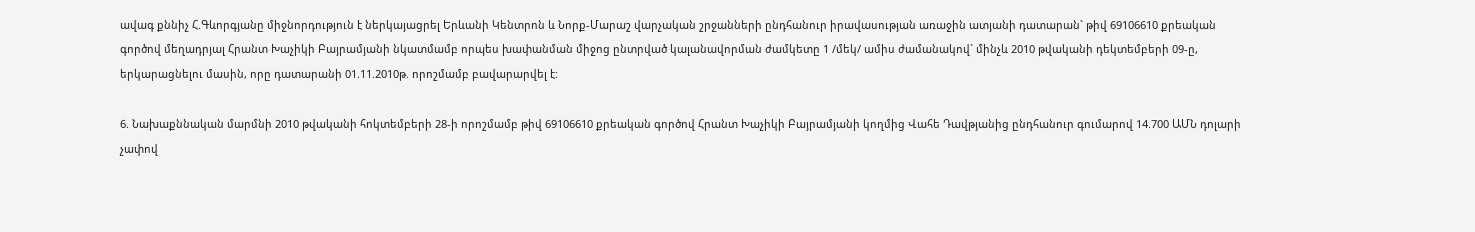ավագ քննիչ Հ.Գևորգյանը միջնորդություն է ներկայացրել Երևանի Կենտրոն և Նորք-Մարաշ վարչական շրջանների ընդհանուր իրավասության առաջին ատյանի դատարան` թիվ 69106610 քրեական գործով մեղադրյալ Հրանտ Խաչիկի Բայրամյանի նկատմամբ որպես խափանման միջոց ընտրված կալանավորման ժամկետը 1 /մեկ/ ամիս ժամանակով` մինչև 2010 թվականի դեկտեմբերի 09-ը, երկարացնելու մասին, որը դատարանի 01.11.2010թ. որոշմամբ բավարարվել է:

6. Նախաքննական մարմնի 2010 թվականի հոկտեմբերի 28-ի որոշմամբ թիվ 69106610 քրեական գործով Հրանտ Խաչիկի Բայրամյանի կողմից Վահե Դավթյանից ընդհանուր գումարով 14.700 ԱՄՆ դոլարի չափով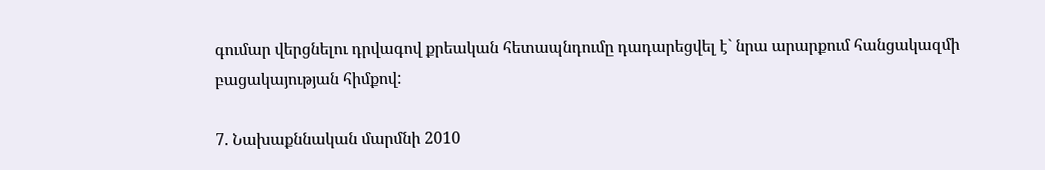գումար վերցնելու դրվագով քրեական հետապնդումը դադարեցվել է` նրա արարքում հանցակազմի բացակայության հիմքով:

7. Նախաքննական մարմնի 2010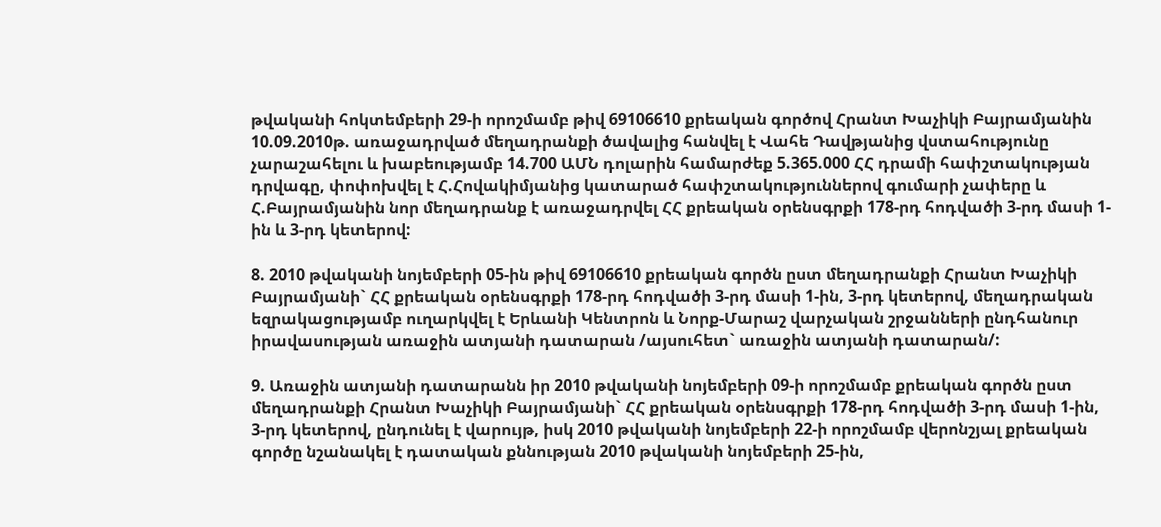թվականի հոկտեմբերի 29-ի որոշմամբ թիվ 69106610 քրեական գործով Հրանտ Խաչիկի Բայրամյանին 10.09.2010թ. առաջադրված մեղադրանքի ծավալից հանվել է Վահե Դավթյանից վստահությունը չարաշահելու և խաբեությամբ 14.700 ԱՄՆ դոլարին համարժեք 5.365.000 ՀՀ դրամի հափշտակության դրվագը, փոփոխվել է Հ.Հովակիմյանից կատարած հափշտակություններով գումարի չափերը և Հ.Բայրամյանին նոր մեղադրանք է առաջադրվել ՀՀ քրեական օրենսգրքի 178-րդ հոդվածի 3-րդ մասի 1-ին և 3-րդ կետերով:

8. 2010 թվականի նոյեմբերի 05-ին թիվ 69106610 քրեական գործն ըստ մեղադրանքի Հրանտ Խաչիկի Բայրամյանի` ՀՀ քրեական օրենսգրքի 178-րդ հոդվածի 3-րդ մասի 1-ին, 3-րդ կետերով, մեղադրական եզրակացությամբ ուղարկվել է Երևանի Կենտրոն և Նորք-Մարաշ վարչական շրջանների ընդհանուր իրավասության առաջին ատյանի դատարան /այսուհետ` առաջին ատյանի դատարան/:

9. Առաջին ատյանի դատարանն իր 2010 թվականի նոյեմբերի 09-ի որոշմամբ քրեական գործն ըստ մեղադրանքի Հրանտ Խաչիկի Բայրամյանի` ՀՀ քրեական օրենսգրքի 178-րդ հոդվածի 3-րդ մասի 1-ին, 3-րդ կետերով, ընդունել է վարույթ, իսկ 2010 թվականի նոյեմբերի 22-ի որոշմամբ վերոնշյալ քրեական գործը նշանակել է դատական քննության 2010 թվականի նոյեմբերի 25-ին,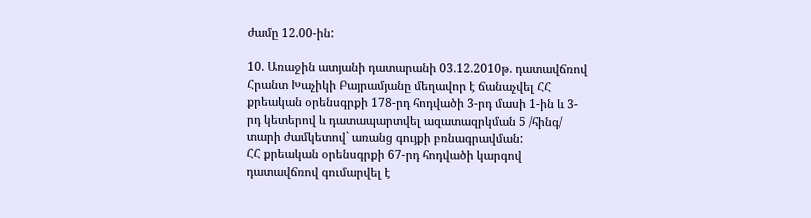ժամը 12.00-ին:

10. Առաջին ատյանի դատարանի 03.12.2010թ. դատավճռով Հրանտ Խաչիկի Բայրամյանը մեղավոր է ճանաչվել ՀՀ քրեական օրենսգրքի 178-րդ հոդվածի 3-րդ մասի 1-ին և 3-րդ կետերով և դատապարտվել ազատազրկման 5 /հինգ/ տարի ժամկետով` առանց գույքի բռնագրավման:
ՀՀ քրեական օրենսգրքի 67-րդ հոդվածի կարգով դատավճռով գումարվել է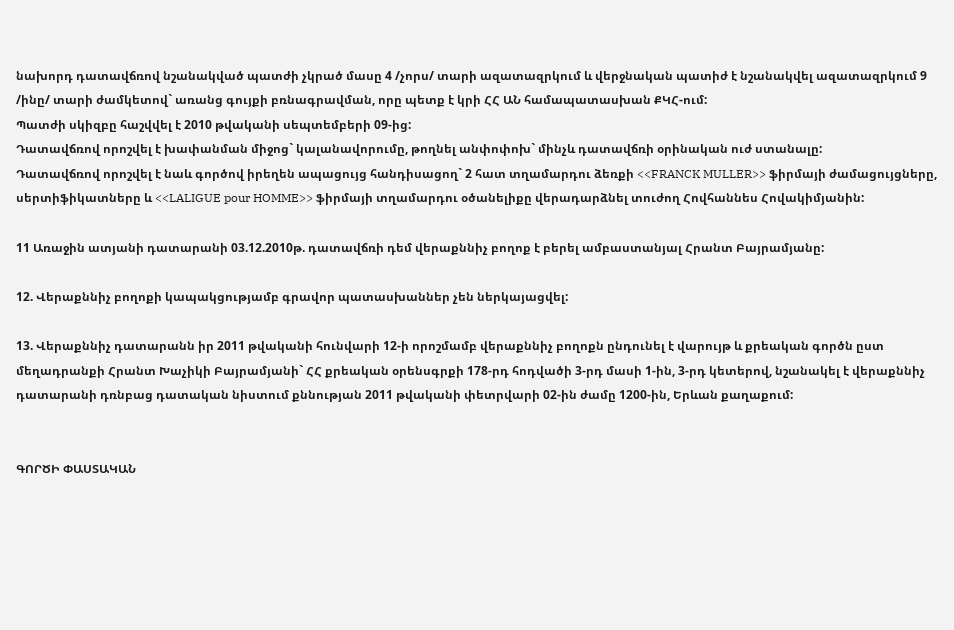նախորդ դատավճռով նշանակված պատժի չկրած մասը 4 /չորս/ տարի ազատազրկում և վերջնական պատիժ է նշանակվել ազատազրկում 9 /ինը/ տարի ժամկետով` առանց գույքի բռնագրավման, որը պետք է կրի ՀՀ ԱՆ համապատասխան ՔԿՀ-ում:
Պատժի սկիզբը հաշվվել է 2010 թվականի սեպտեմբերի 09-ից:
Դատավճռով որոշվել է խափանման միջոց` կալանավորումը, թողնել անփոփոխ` մինչև դատավճռի օրինական ուժ ստանալը:
Դատավճռով որոշվել է նաև գործով իրեղեն ապացույց հանդիսացող` 2 հատ տղամարդու ձեռքի <<FRANCK MULLER>> ֆիրմայի ժամացույցները, սերտիֆիկատները և <<LALIGUE pour HOMME>> ֆիրմայի տղամարդու օծանելիքը վերադարձնել տուժող Հովհաննես Հովակիմյանին:

11 Առաջին ատյանի դատարանի 03.12.2010թ. դատավճռի դեմ վերաքննիչ բողոք է բերել ամբաստանյալ Հրանտ Բայրամյանը:

12. Վերաքննիչ բողոքի կապակցությամբ գրավոր պատասխաններ չեն ներկայացվել:

13. Վերաքննիչ դատարանն իր 2011 թվականի հունվարի 12-ի որոշմամբ վերաքննիչ բողոքն ընդունել է վարույթ և քրեական գործն ըստ մեղադրանքի Հրանտ Խաչիկի Բայրամյանի` ՀՀ քրեական օրենսգրքի 178-րդ հոդվածի 3-րդ մասի 1-ին, 3-րդ կետերով, նշանակել է վերաքննիչ դատարանի դռնբաց դատական նիստում քննության 2011 թվականի փետրվարի 02-ին ժամը 1200-ին, Երևան քաղաքում:


ԳՈՐԾԻ ՓԱՍՏԱԿԱՆ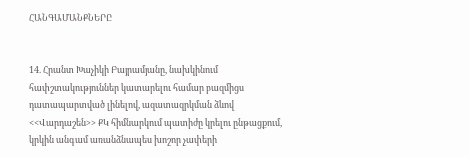ՀԱՆԳԱՄԱՆՔՆԵՐԸ


14. Հրանտ Խաչիկի Բայրամյանը, նախկինում հափշտակություններ կատարելու համար բազմիցս դատապարտված լինելով, ազատազրկման ձևով <<Վարդաշեն>> ՔԿ հիմնարկում պատիժը կրելու ընթացքում, կրկին անգամ առանձնապես խոշոր չափերի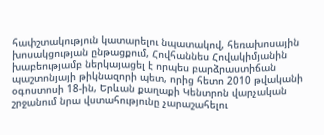հափշտակություն կատարելու նպատակով, հեռախոսային խոսակցության ընթացքում, Հովհաննես Հովակիմյանին խաբեությամբ ներկայացել է որպես բարձրաստիճան պաշտոնյայի թիկնազորի պետ, որից հետո 2010 թվականի օգոստոսի 18-ին, Երևան քաղաքի Կենտրոն վարչական շրջանում նրա վստահությունը չարաշահելու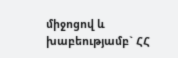միջոցով և խաբեությամբ` ՀՀ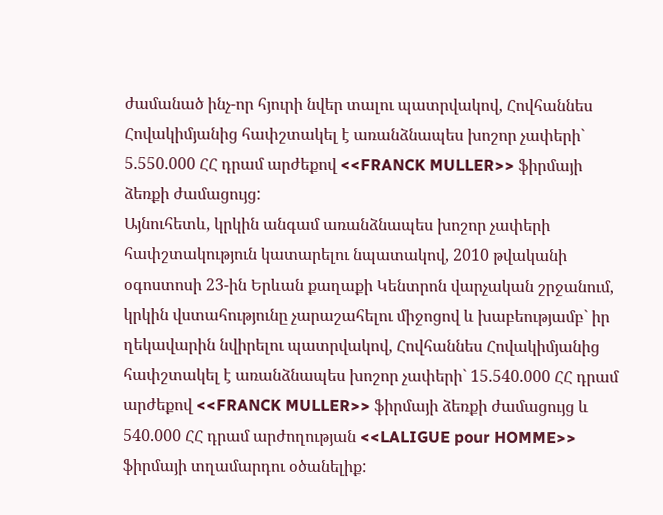ժամանած ինչ-որ հյուրի նվեր տալու պատրվակով, Հովհաննես Հովակիմյանից հափշտակել է առանձնապես խոշոր չափերի` 5.550.000 ՀՀ դրամ արժեքով <<FRANCK MULLER>> ֆիրմայի ձեռքի ժամացույց:
Այնուհետև, կրկին անգամ առանձնապես խոշոր չափերի հափշտակություն կատարելու նպատակով, 2010 թվականի օգոստոսի 23-ին Երևան քաղաքի Կենտրոն վարչական շրջանում, կրկին վստահությունը չարաշահելու միջոցով և խաբեությամբ` իր ղեկավարին նվիրելու պատրվակով, Հովհաննես Հովակիմյանից հափշտակել է առանձնապես խոշոր չափերի` 15.540.000 ՀՀ դրամ արժեքով <<FRANCK MULLER>> ֆիրմայի ձեռքի ժամացույց և 540.000 ՀՀ դրամ արժողության <<LALIGUE pour HOMME>> ֆիրմայի տղամարդու օծանելիք: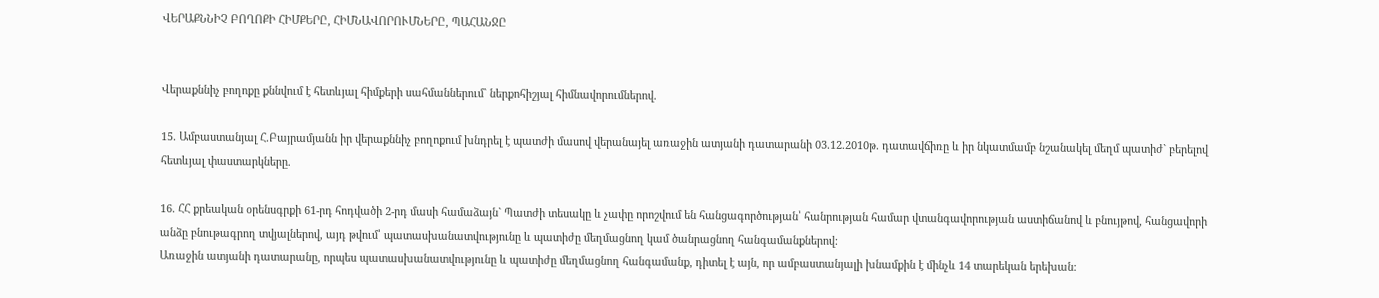ՎԵՐԱՔՆՆԻՉ ԲՈՂՈՔԻ ՀԻՄՔԵՐԸ, ՀԻՄՆԱՎՈՐՈՒՄՆԵՐԸ, ՊԱՀԱՆՋԸ


Վերաքննիչ բողոքը քննվում է հետևյալ հիմքերի սահմաններում` ներքոհիշյալ հիմնավորումներով.

15. Ամբաստանյալ Հ.Բայրամյանն իր վերաքննիչ բողոքում խնդրել է պատժի մասով վերանայել առաջին ատյանի դատարանի 03.12.2010թ. դատավճիռը և իր նկատմամբ նշանակել մեղմ պատիժ` բերելով հետևյալ փաստարկները.

16. ՀՀ քրեական օրենսգրքի 61-րդ հոդվածի 2-րդ մասի համաձայն` Պատժի տեսակը և չափը որոշվում են հանցագործության՝ հանրության համար վտանգավորության աստիճանով և բնույթով, հանցավորի անձը բնութագրող տվյալներով, այդ թվում՝ պատասխանատվությունը և պատիժը մեղմացնող կամ ծանրացնող հանգամանքներով:
Առաջին ատյանի դատարանը, որպես պատասխանատվությունը և պատիժը մեղմացնող հանգամանք, դիտել է այն, որ ամբաստանյալի խնամքին է մինչև 14 տարեկան երեխան: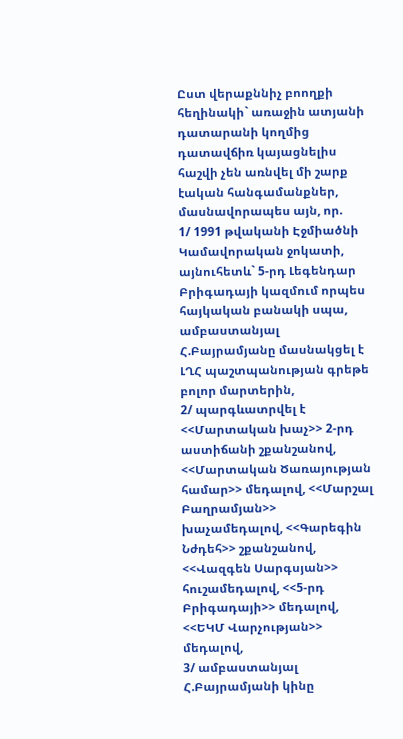Ըստ վերաքննիչ բոողքի հեղինակի` առաջին ատյանի դատարանի կողմից դատավճիռ կայացնելիս հաշվի չեն առնվել մի շարք էական հանգամանքներ, մասնավորապես այն, որ.
1/ 1991 թվականի Էջմիածնի Կամավորական ջոկատի, այնուհետև` 5-րդ Լեգենդար Բրիգադայի կազմում որպես հայկական բանակի սպա, ամբաստանյալ Հ.Բայրամյանը մասնակցել է ԼՂՀ պաշտպանության գրեթե բոլոր մարտերին,
2/ պարգևատրվել է <<Մարտական խաչ>> 2-րդ աստիճանի շքանշանով, <<Մարտական Ծառայության համար>> մեդալով, <<Մարշալ Բաղրամյան>> խաչամեդալով, <<Գարեգին Նժդեհ>> շքանշանով, <<Վազգեն Սարգսյան>> հուշամեդալով, <<5-րդ Բրիգադայի>> մեդալով, <<ԵԿՄ Վարչության>> մեդալով,
3/ ամբաստանյալ Հ.Բայրամյանի կինը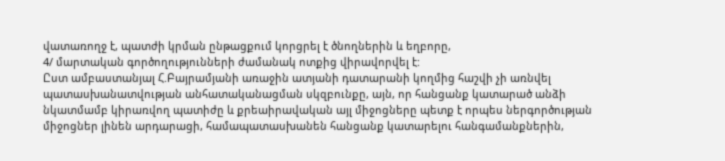վատառողջ է, պատժի կրման ընթացքում կորցրել է ծնողներին և եղբորը,
4/ մարտական գործողությունների ժամանակ ոտքից վիրավորվել է:
Ըստ ամբաստանյալ Հ.Բայրամյանի առաջին ատյանի դատարանի կողմից հաշվի չի առնվել պատասխանատվության անհատականացման սկզբունքը, այն, որ հանցանք կատարած անձի նկատմամբ կիրառվող պատիժը և քրեաիրավական այլ միջոցները պետք է որպես ներգործության միջոցներ լինեն արդարացի, համապատասխանեն հանցանք կատարելու հանգամանքներին,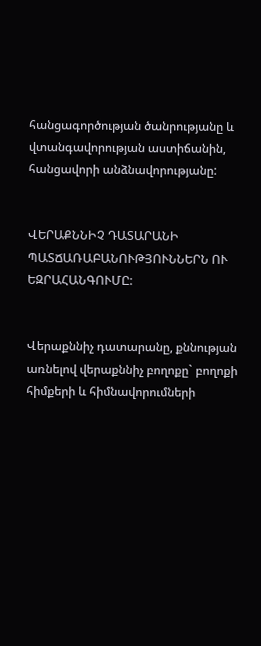հանցագործության ծանրությանը և վտանգավորության աստիճանին, հանցավորի անձնավորությանը:


ՎԵՐԱՔՆՆԻՉ ԴԱՏԱՐԱՆԻ ՊԱՏՃԱՌԱԲԱՆՈՒԹՅՈՒՆՆԵՐՆ ՈՒ ԵԶՐԱՀԱՆԳՈՒՄԸ:


Վերաքննիչ դատարանը, քննության առնելով վերաքննիչ բողոքը` բողոքի հիմքերի և հիմնավորումների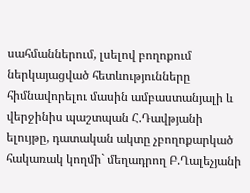սահմաններում, լսելով բողոքում ներկայացված հետևությունները հիմնավորելու մասին ամբաստանյալի և վերջինիս պաշտպան Հ.Դավթյանի ելույթը, դատական ակտը չբողոքարկած հակառակ կողմի` մեղադրող Բ.Ղալեչյանի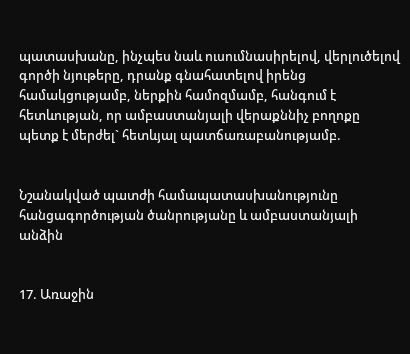պատասխանը, ինչպես նաև ուսումնասիրելով, վերլուծելով գործի նյութերը, դրանք գնահատելով իրենց համակցությամբ, ներքին համոզմամբ, հանգում է հետևության, որ ամբաստանյալի վերաքննիչ բողոքը պետք է մերժել` հետևյալ պատճառաբանությամբ.


Նշանակված պատժի համապատասխանությունը
հանցագործության ծանրությանը և ամբաստանյալի անձին


17. Առաջին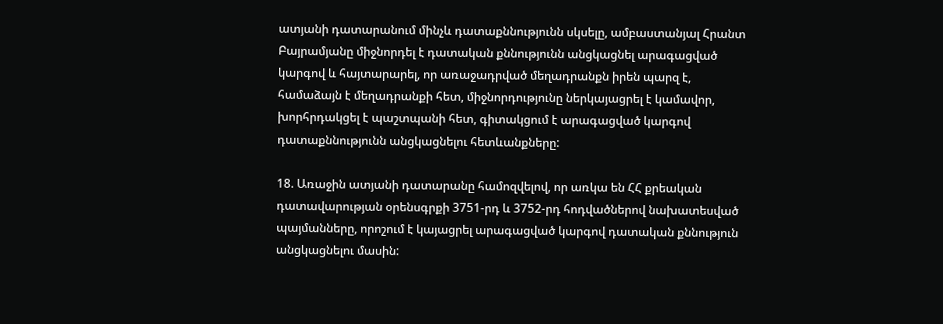ատյանի դատարանում մինչև դատաքննությունն սկսելը, ամբաստանյալ Հրանտ Բայրամյանը միջնորդել է դատական քննությունն անցկացնել արագացված կարգով և հայտարարել, որ առաջադրված մեղադրանքն իրեն պարզ է, համաձայն է մեղադրանքի հետ, միջնորդությունը ներկայացրել է կամավոր, խորհրդակցել է պաշտպանի հետ, գիտակցում է արագացված կարգով դատաքննությունն անցկացնելու հետևանքները:

18. Առաջին ատյանի դատարանը համոզվելով, որ առկա են ՀՀ քրեական դատավարության օրենսգրքի 3751-րդ և 3752-րդ հոդվածներով նախատեսված պայմանները, որոշում է կայացրել արագացված կարգով դատական քննություն անցկացնելու մասին: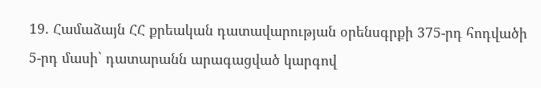19. Համաձայն ՀՀ քրեական դատավարության օրենսգրքի 375-րդ հոդվածի 5-րդ մասի` դատարանն արագացված կարգով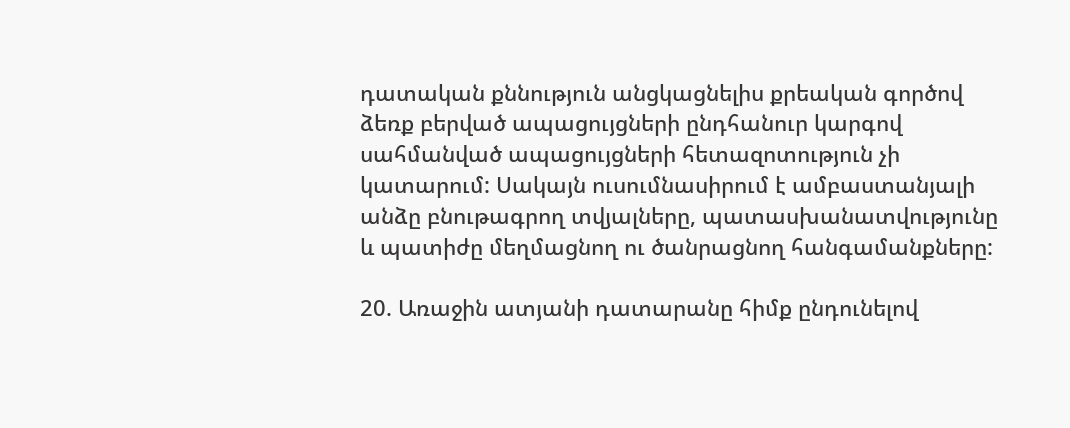դատական քննություն անցկացնելիս քրեական գործով ձեռք բերված ապացույցների ընդհանուր կարգով սահմանված ապացույցների հետազոտություն չի կատարում: Սակայն ուսումնասիրում է ամբաստանյալի անձը բնութագրող տվյալները, պատասխանատվությունը և պատիժը մեղմացնող ու ծանրացնող հանգամանքները:

20. Առաջին ատյանի դատարանը հիմք ընդունելով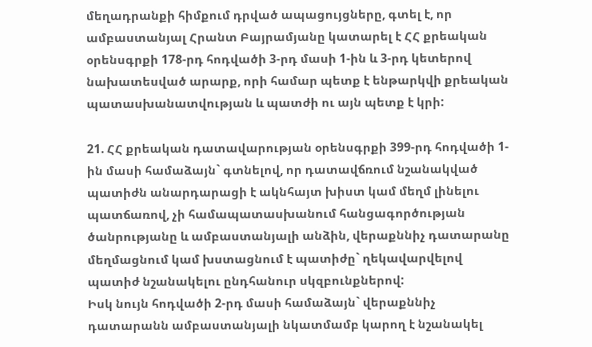մեղադրանքի հիմքում դրված ապացույցները, գտել է, որ ամբաստանյալ Հրանտ Բայրամյանը կատարել է ՀՀ քրեական օրենսգրքի 178-րդ հոդվածի 3-րդ մասի 1-ին և 3-րդ կետերով նախատեսված արարք, որի համար պետք է ենթարկվի քրեական պատասխանատվության և պատժի ու այն պետք է կրի:

21. ՀՀ քրեական դատավարության օրենսգրքի 399-րդ հոդվածի 1-ին մասի համաձայն` գտնելով, որ դատավճռում նշանակված պատիժն անարդարացի է ակնհայտ խիստ կամ մեղմ լինելու պատճառով, չի համապատասխանում հանցագործության ծանրությանը և ամբաստանյալի անձին, վերաքննիչ դատարանը մեղմացնում կամ խստացնում է պատիժը` ղեկավարվելով պատիժ նշանակելու ընդհանուր սկզբունքներով:
Իսկ նույն հոդվածի 2-րդ մասի համաձայն` վերաքննիչ դատարանն ամբաստանյալի նկատմամբ կարող է նշանակել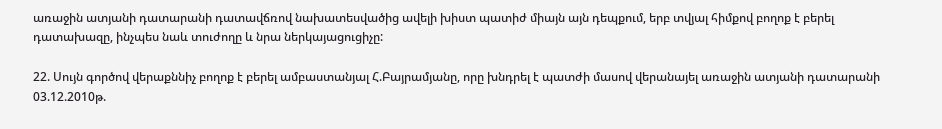առաջին ատյանի դատարանի դատավճռով նախատեսվածից ավելի խիստ պատիժ միայն այն դեպքում, երբ տվյալ հիմքով բողոք է բերել դատախազը, ինչպես նաև տուժողը և նրա ներկայացուցիչը:

22. Սույն գործով վերաքննիչ բողոք է բերել ամբաստանյալ Հ.Բայրամյանը, որը խնդրել է պատժի մասով վերանայել առաջին ատյանի դատարանի 03.12.2010թ.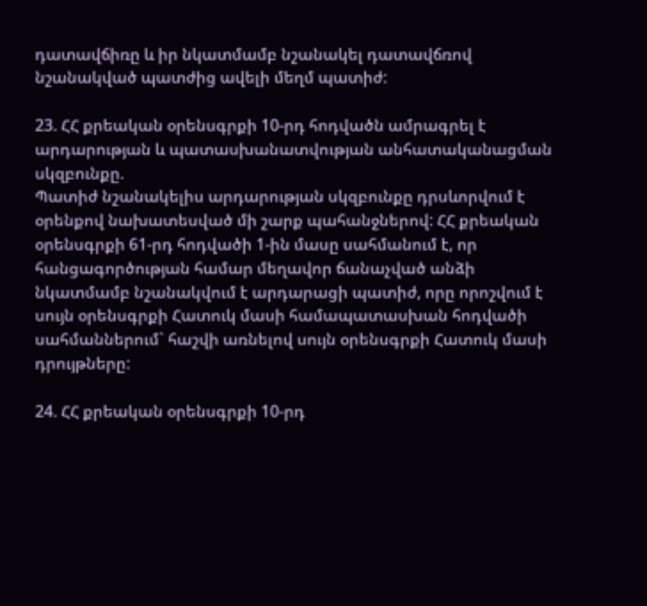դատավճիռը և իր նկատմամբ նշանակել դատավճռով նշանակված պատժից ավելի մեղմ պատիժ:

23. ՀՀ քրեական օրենսգրքի 10-րդ հոդվածն ամրագրել է արդարության և պատասխանատվության անհատականացման սկզբունքը.
Պատիժ նշանակելիս արդարության սկզբունքը դրսևորվում է օրենքով նախատեսված մի շարք պահանջներով: ՀՀ քրեական օրենսգրքի 61-րդ հոդվածի 1-ին մասը սահմանում է, որ հանցագործության համար մեղավոր ճանաչված անձի նկատմամբ նշանակվում է արդարացի պատիժ, որը որոշվում է սույն օրենսգրքի Հատուկ մասի համապատասխան հոդվածի սահմաններում` հաշվի առնելով սույն օրենսգրքի Հատուկ մասի դրույթները:

24. ՀՀ քրեական օրենսգրքի 10-րդ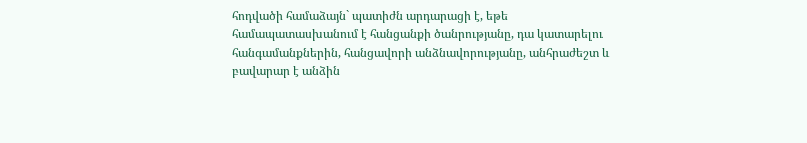հոդվածի համաձայն` պատիժն արդարացի է, եթե համապատասխանում է հանցանքի ծանրությանը, դա կատարելու հանգամանքներին, հանցավորի անձնավորությանը, անհրաժեշտ և բավարար է անձին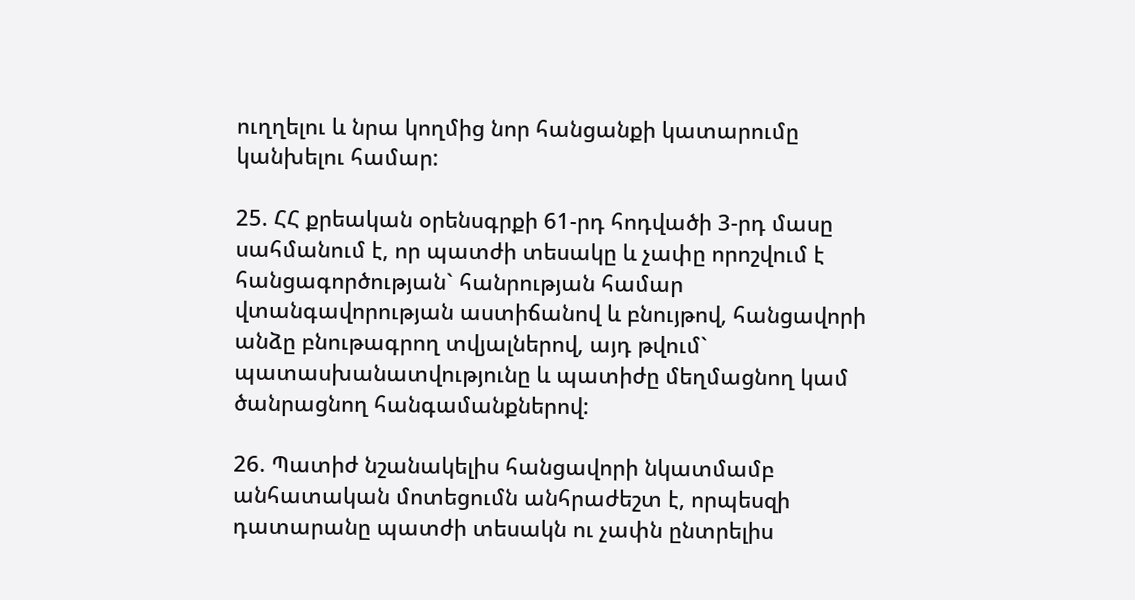ուղղելու և նրա կողմից նոր հանցանքի կատարումը կանխելու համար:

25. ՀՀ քրեական օրենսգրքի 61-րդ հոդվածի 3-րդ մասը սահմանում է, որ պատժի տեսակը և չափը որոշվում է հանցագործության` հանրության համար վտանգավորության աստիճանով և բնույթով, հանցավորի անձը բնութագրող տվյալներով, այդ թվում` պատասխանատվությունը և պատիժը մեղմացնող կամ ծանրացնող հանգամանքներով:

26. Պատիժ նշանակելիս հանցավորի նկատմամբ անհատական մոտեցումն անհրաժեշտ է, որպեսզի դատարանը պատժի տեսակն ու չափն ընտրելիս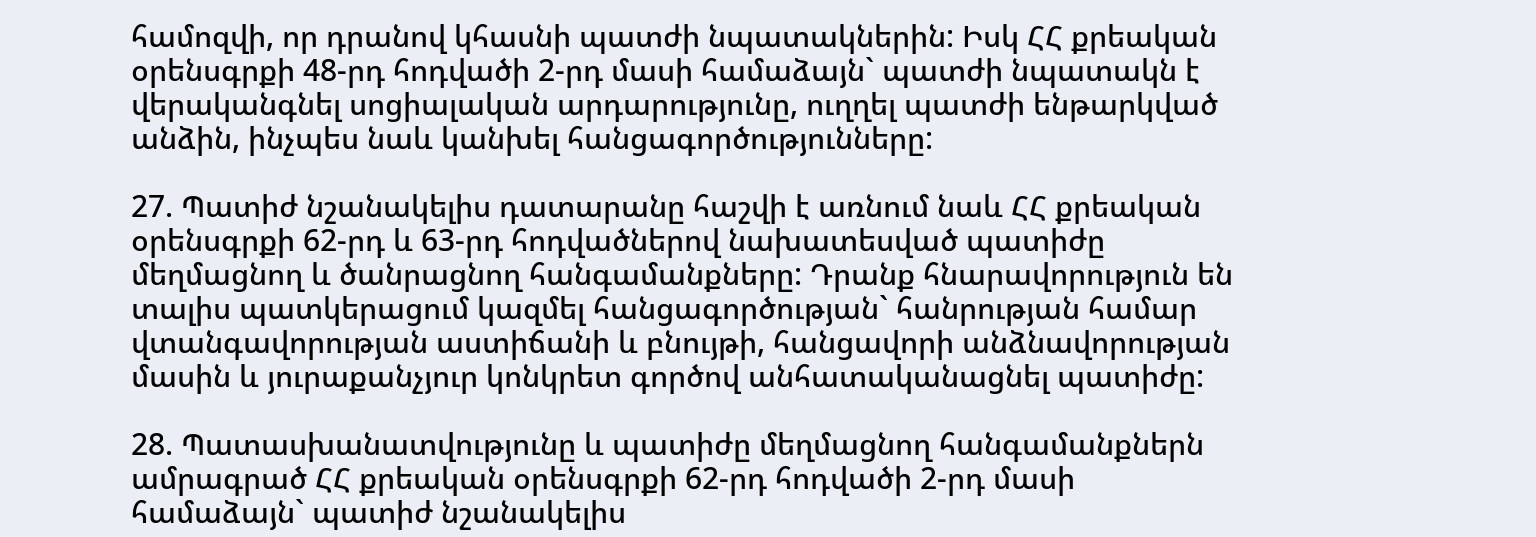համոզվի, որ դրանով կհասնի պատժի նպատակներին: Իսկ ՀՀ քրեական օրենսգրքի 48-րդ հոդվածի 2-րդ մասի համաձայն` պատժի նպատակն է վերականգնել սոցիալական արդարությունը, ուղղել պատժի ենթարկված անձին, ինչպես նաև կանխել հանցագործությունները:

27. Պատիժ նշանակելիս դատարանը հաշվի է առնում նաև ՀՀ քրեական օրենսգրքի 62-րդ և 63-րդ հոդվածներով նախատեսված պատիժը մեղմացնող և ծանրացնող հանգամանքները: Դրանք հնարավորություն են տալիս պատկերացում կազմել հանցագործության` հանրության համար վտանգավորության աստիճանի և բնույթի, հանցավորի անձնավորության մասին և յուրաքանչյուր կոնկրետ գործով անհատականացնել պատիժը:

28. Պատասխանատվությունը և պատիժը մեղմացնող հանգամանքներն ամրագրած ՀՀ քրեական օրենսգրքի 62-րդ հոդվածի 2-րդ մասի համաձայն` պատիժ նշանակելիս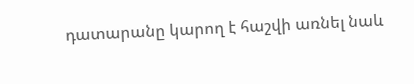դատարանը կարող է հաշվի առնել նաև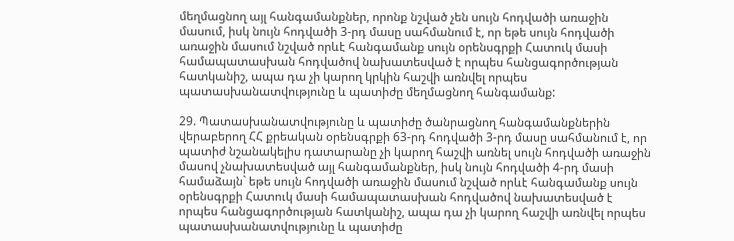մեղմացնող այլ հանգամանքներ, որոնք նշված չեն սույն հոդվածի առաջին մասում, իսկ նույն հոդվածի 3-րդ մասը սահմանում է, որ եթե սույն հոդվածի առաջին մասում նշված որևէ հանգամանք սույն օրենսգրքի Հատուկ մասի համապատասխան հոդվածով նախատեսված է որպես հանցագործության հատկանիշ, ապա դա չի կարող կրկին հաշվի առնվել որպես պատասխանատվությունը և պատիժը մեղմացնող հանգամանք:

29. Պատասխանատվությունը և պատիժը ծանրացնող հանգամանքներին վերաբերող ՀՀ քրեական օրենսգրքի 63-րդ հոդվածի 3-րդ մասը սահմանում է, որ պատիժ նշանակելիս դատարանը չի կարող հաշվի առնել սույն հոդվածի առաջին մասով չնախատեսված այլ հանգամանքներ, իսկ նույն հոդվածի 4-րդ մասի համաձայն` եթե սույն հոդվածի առաջին մասում նշված որևէ հանգամանք սույն օրենսգրքի Հատուկ մասի համապատասխան հոդվածով նախատեսված է որպես հանցագործության հատկանիշ, ապա դա չի կարող հաշվի առնվել որպես պատասխանատվությունը և պատիժը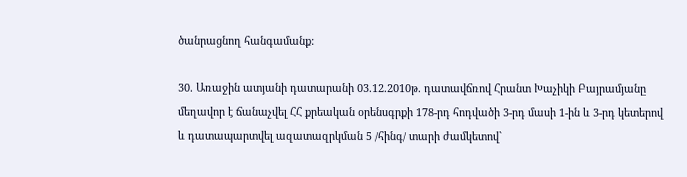ծանրացնող հանգամանք:

30. Առաջին ատյանի դատարանի 03.12.2010թ. դատավճռով Հրանտ Խաչիկի Բայրամյանը մեղավոր է ճանաչվել ՀՀ քրեական օրենսգրքի 178-րդ հոդվածի 3-րդ մասի 1-ին և 3-րդ կետերով և դատապարտվել ազատազրկման 5 /հինգ/ տարի ժամկետով`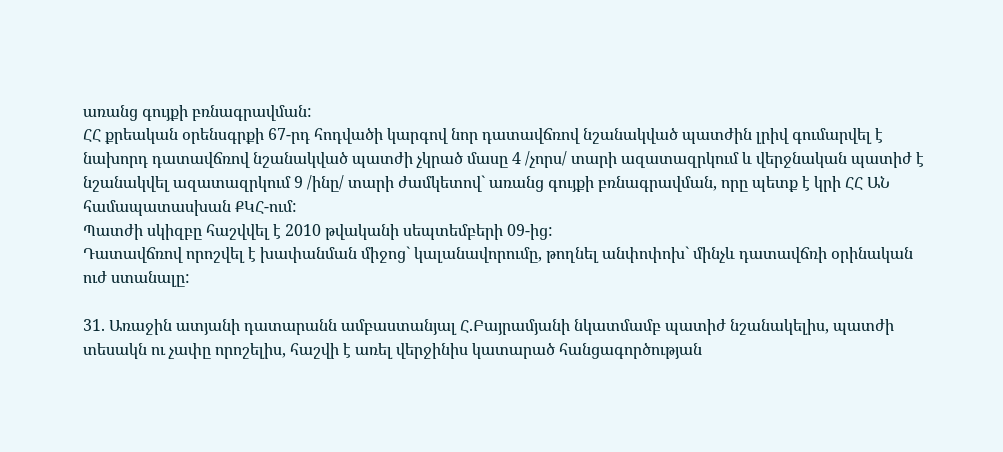առանց գույքի բռնագրավման:
ՀՀ քրեական օրենսգրքի 67-րդ հոդվածի կարգով նոր դատավճռով նշանակված պատժին լրիվ գումարվել է նախորդ դատավճռով նշանակված պատժի չկրած մասը 4 /չորս/ տարի ազատազրկում և վերջնական պատիժ է նշանակվել ազատազրկում 9 /ինը/ տարի ժամկետով` առանց գույքի բռնագրավման, որը պետք է կրի ՀՀ ԱՆ համապատասխան ՔԿՀ-ում:
Պատժի սկիզբը հաշվվել է 2010 թվականի սեպտեմբերի 09-ից:
Դատավճռով որոշվել է խափանման միջոց` կալանավորումը, թողնել անփոփոխ` մինչև դատավճռի օրինական ուժ ստանալը:

31. Առաջին ատյանի դատարանն ամբաստանյալ Հ.Բայրամյանի նկատմամբ պատիժ նշանակելիս, պատժի տեսակն ու չափը որոշելիս, հաշվի է առել վերջինիս կատարած հանցագործության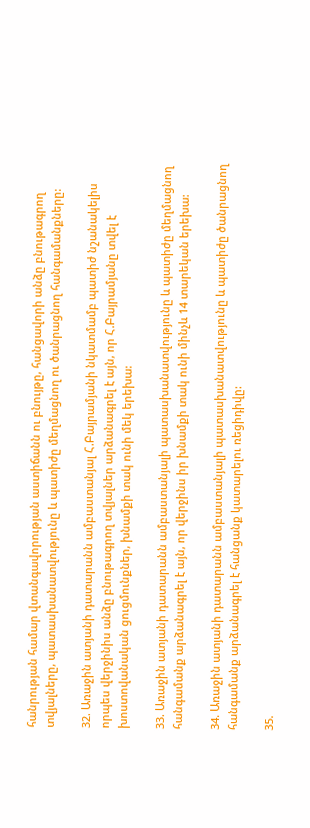հանրության համար վտանգավորության աստիճանն ու բնույթը, հանցավորի անձը բնութագրող տվյալները, պատասխանատվությունը և պատիժը մեղմացնող ու ծանրացնող հանգամանքները:

32. Առաջին ատյանի դատարանն ամբաստանյալ Հ.Բայրամյանի նկատմամբ պատիժ նշանակելիս որպես վերջինիս անձը բնութագրող տվյալներ արձանագրել է այն, որ Հ.Բայրամյանը տվել է խոստովանական ցուցմունքներ, խնամքի տակ ունի մեկ երեխա:

33. Առաջին ատյանի դատարանն ամբաստանյալի պատասխանատվությունը և պատիժը մեղմացնող հանգամանք արձանագրել է այն, որ վերջինս իր խնամքի տակ ունի մինչև 14 տարեկան երեխա:

34. Առաջին ատյանի դատարանն ամբաստանյալի պատասխանատվությունը և պատիժը ծանրացնող հանգամանք արձանագրել է հանցանք կատարելու ռեցիդիվը:

35.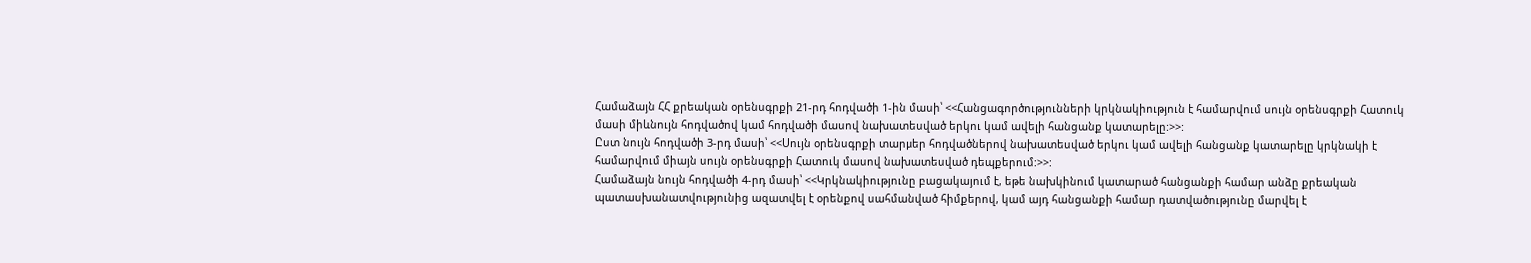Համաձայն ՀՀ քրեական օրենսգրքի 21-րդ հոդվածի 1-ին մասի՝ <<Հանցագործությունների կրկնակիություն է համարվում սույն օրենսգրքի Հատուկ մասի միևնույն հոդվածով կամ հոդվածի մասով նախատեսված երկու կամ ավելի հանցանք կատարելը:>>:
Ըստ նույն հոդվածի 3-րդ մասի՝ <<Սույն օրենսգրքի տարμեր հոդվածներով նախատեսված երկու կամ ավելի հանցանք կատարելը կրկնակի է համարվում միայն սույն օրենսգրքի Հատուկ մասով նախատեսված դեպքերում:>>:
Համաձայն նույն հոդվածի 4-րդ մասի՝ <<Կրկնակիությունը բացակայում է, եթե նախկինում կատարած հանցանքի համար անձը քրեական պատասխանատվությունից ազատվել է օրենքով սահմանված հիմքերով, կամ այդ հանցանքի համար դատվածությունը մարվել է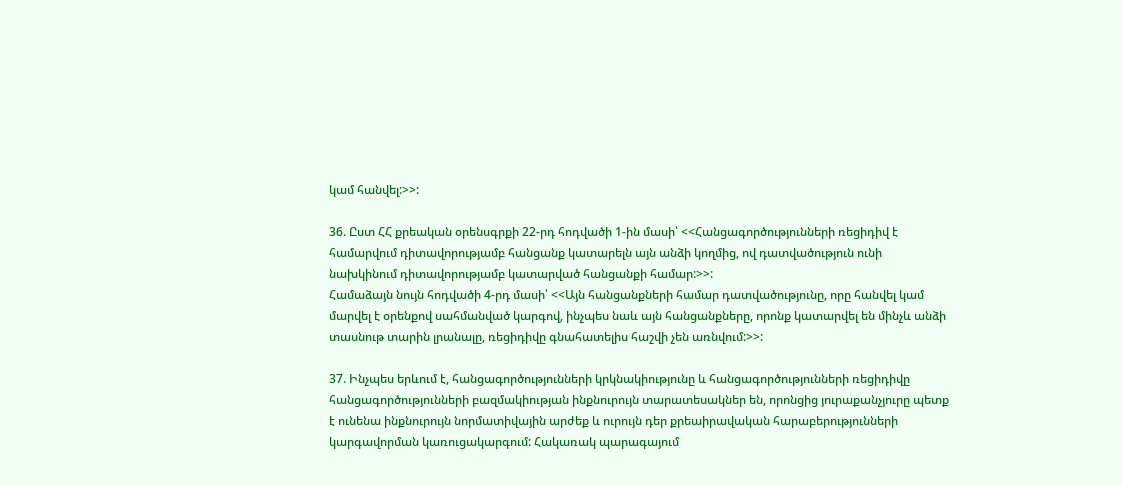կամ հանվել:>>:

36. Ըստ ՀՀ քրեական օրենսգրքի 22-րդ հոդվածի 1-ին մասի՝ <<Հանցագործությունների ռեցիդիվ է համարվում դիտավորությամբ հանցանք կատարելն այն անձի կողմից, ով դատվածություն ունի նախկինում դիտավորությամբ կատարված հանցանքի համար:>>:
Համաձայն նույն հոդվածի 4-րդ մասի՝ <<Այն հանցանքների համար դատվածությունը, որը հանվել կամ մարվել է օրենքով սահմանված կարգով, ինչպես նաև այն հանցանքները, որոնք կատարվել են մինչև անձի տասնութ տարին լրանալը, ռեցիդիվը գնահատելիս հաշվի չեն առնվում:>>:

37. Ինչպես երևում է, հանցագործությունների կրկնակիությունը և հանցագործությունների ռեցիդիվը հանցագործությունների բազմակիության ինքնուրույն տարատեսակներ են, որոնցից յուրաքանչյուրը պետք է ունենա ինքնուրույն նորմատիվային արժեք և ուրույն դեր քրեաիրավական հարաբերությունների կարգավորման կառուցակարգում: Հակառակ պարագայում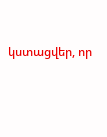կստացվեր, որ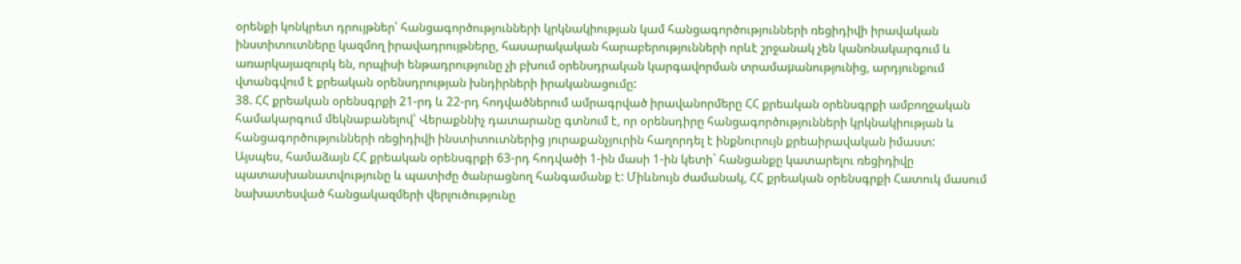օրենքի կոնկրետ դրույթներ՝ հանցագործությունների կրկնակիության կամ հանցագործությունների ռեցիդիվի իրավական ինստիտուտները կազմող իրավադրույթները, հասարակական հարաբերությունների որևէ շրջանակ չեն կանոնակարգում և առարկայազուրկ են, որպիսի ենթադրությունը չի բխում օրենսդրական կարգավորման տրամաμանությունից, արդյունքում վտանգվում է քրեական օրենսդրության խնդիրների իրականացումը:
38. ՀՀ քրեական օրենսգրքի 21-րդ և 22-րդ հոդվածներում ամրագրված իրավանորմերը ՀՀ քրեական օրենսգրքի ամբողջական համակարգում մեկնաբանելով՝ Վերաքննիչ դատարանը գտնում է, որ օրենսդիրը հանցագործությունների կրկնակիության և հանցագործությունների ռեցիդիվի ինստիտուտներից յուրաքանչյուրին հաղորդել է ինքնուրույն քրեաիրավական իմաստ:
Այսպես, համաձայն ՀՀ քրեական օրենսգրքի 63-րդ հոդվածի 1-ին մասի 1-ին կետի` հանցանքը կատարելու ռեցիդիվը պատասխանատվությունը և պատիժը ծանրացնող հանգամանք է: Միևնույն ժամանակ, ՀՀ քրեական օրենսգրքի Հատուկ մասում նախատեսված հանցակազմերի վերլուծությունը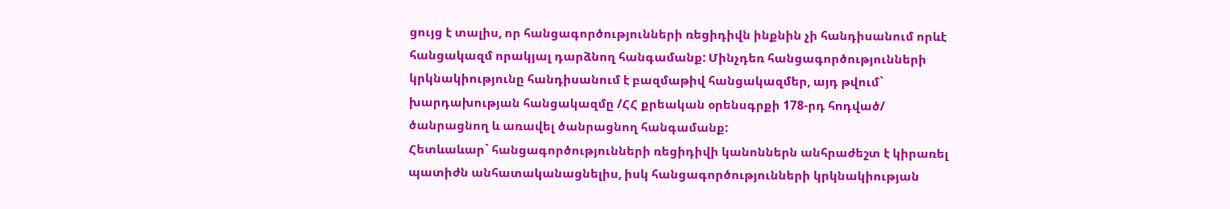ցույց է տալիս, որ հանցագործությունների ռեցիդիվն ինքնին չի հանդիսանում որևէ հանցակազմ որակյալ դարձնող հանգամանք: Մինչդեռ հանցագործությունների կրկնակիությունը հանդիսանում է բազմաթիվ հանցակազմեր, այդ թվում` խարդախության հանցակազմը /ՀՀ քրեական օրենսգրքի 178-րդ հոդված/ ծանրացնող և առավել ծանրացնող հանգամանք:
Հետևաևար` հանցագործությունների ռեցիդիվի կանոններն անհրաժեշտ է կիրառել պատիժն անհատականացնելիս, իսկ հանցագործությունների կրկնակիության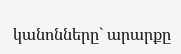կանոնները` արարքը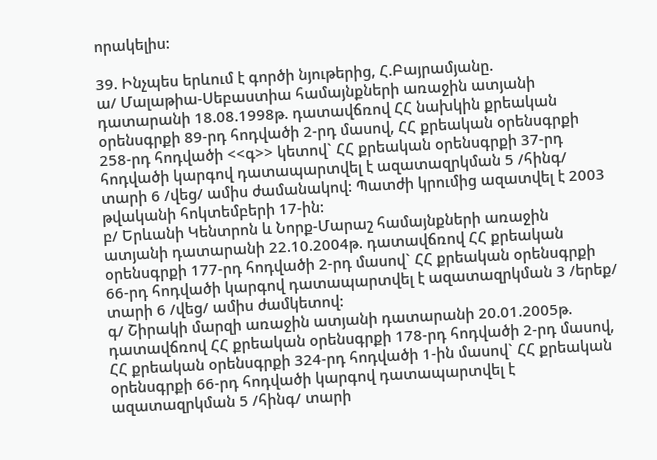որակելիս:

39. Ինչպես երևում է գործի նյութերից, Հ.Բայրամյանը.
ա/ Մալաթիա-Սեբաստիա համայնքների առաջին ատյանի դատարանի 18.08.1998թ. դատավճռով ՀՀ նախկին քրեական օրենսգրքի 89-րդ հոդվածի 2-րդ մասով, ՀՀ քրեական օրենսգրքի 258-րդ հոդվածի <<գ>> կետով` ՀՀ քրեական օրենսգրքի 37-րդ հոդվածի կարգով դատապարտվել է ազատազրկման 5 /հինգ/ տարի 6 /վեց/ ամիս ժամանակով: Պատժի կրումից ազատվել է 2003 թվականի հոկտեմբերի 17-ին:
բ/ Երևանի Կենտրոն և Նորք-Մարաշ համայնքների առաջին ատյանի դատարանի 22.10.2004թ. դատավճռով ՀՀ քրեական օրենսգրքի 177-րդ հոդվածի 2-րդ մասով` ՀՀ քրեական օրենսգրքի 66-րդ հոդվածի կարգով դատապարտվել է ազատազրկման 3 /երեք/ տարի 6 /վեց/ ամիս ժամկետով:
գ/ Շիրակի մարզի առաջին ատյանի դատարանի 20.01.2005թ. դատավճռով ՀՀ քրեական օրենսգրքի 178-րդ հոդվածի 2-րդ մասով, ՀՀ քրեական օրենսգրքի 324-րդ հոդվածի 1-ին մասով` ՀՀ քրեական օրենսգրքի 66-րդ հոդվածի կարգով դատապարտվել է ազատազրկման 5 /հինգ/ տարի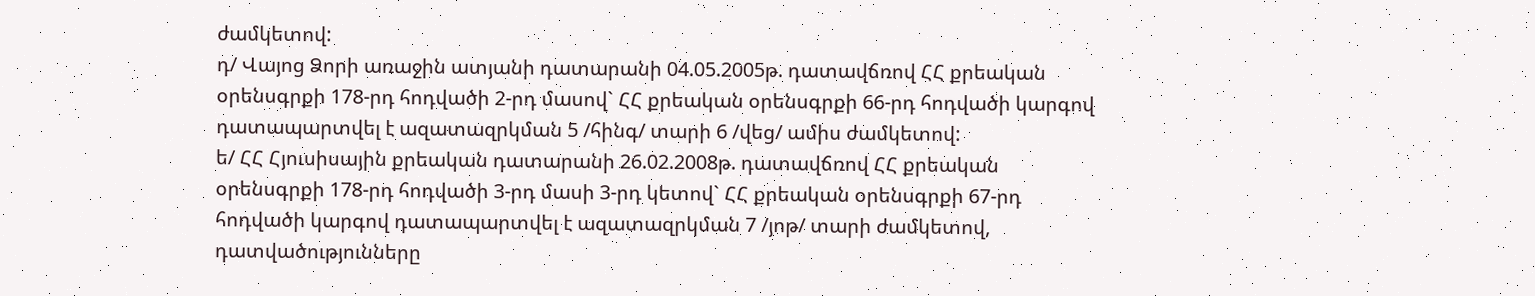ժամկետով:
դ/ Վայոց Ձորի առաջին ատյանի դատարանի 04.05.2005թ. դատավճռով ՀՀ քրեական օրենսգրքի 178-րդ հոդվածի 2-րդ մասով` ՀՀ քրեական օրենսգրքի 66-րդ հոդվածի կարգով դատապարտվել է ազատազրկման 5 /հինգ/ տարի 6 /վեց/ ամիս ժամկետով:
ե/ ՀՀ Հյուսիսային քրեական դատարանի 26.02.2008թ. դատավճռով ՀՀ քրեական օրենսգրքի 178-րդ հոդվածի 3-րդ մասի 3-րդ կետով` ՀՀ քրեական օրենսգրքի 67-րդ հոդվածի կարգով դատապարտվել է ազատազրկման 7 /յոթ/ տարի ժամկետով, դատվածությունները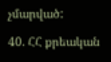չմարված:

40. ՀՀ քրեական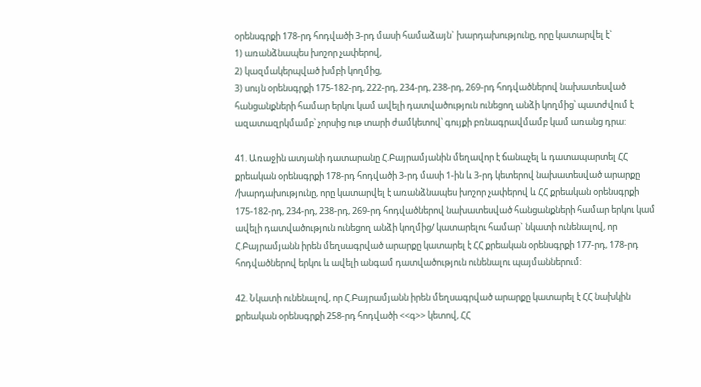օրենսգրքի 178-րդ հոդվածի 3-րդ մասի համաձայն` խարդախությունը, որը կատարվել է`
1) առանձնապես խոշոր չափերով,
2) կազմակերպված խմբի կողմից,
3) սույն օրենսգրքի 175-182-րդ, 222-րդ, 234-րդ, 238-րդ, 269-րդ հոդվածներով նախատեսված հանցանքների համար երկու կամ ավելի դատվածություն ունեցող անձի կողմից՝ պատժվում է ազատազրկմամբ՝ չորսից ութ տարի ժամկետով՝ գույքի բռնագրավմամբ կամ առանց դրա:

41. Առաջին ատյանի դատարանը Հ.Բայրամյանին մեղավոր է ճանաչել և դատապարտել ՀՀ քրեական օրենսգրքի 178-րդ հոդվածի 3-րդ մասի 1-ին և 3-րդ կետերով նախատեսված արարքը /խարդախությունը, որը կատարվել է առանձնապես խոշոր չափերով և ՀՀ քրեական օրենսգրքի 175-182-րդ, 234-րդ, 238-րդ, 269-րդ հոդվածներով նախատեսված հանցանքների համար երկու կամ ավելի դատվածություն ունեցող անձի կողմից/ կատարելու համար` նկատի ունենալով, որ Հ.Բայրամյանն իրեն մեղսագրված արարքը կատարել է ՀՀ քրեական օրենսգրքի 177-րդ, 178-րդ հոդվածներով երկու և ավելի անգամ դատվածություն ունենալու պայմաններում:

42. Նկատի ունենալով, որ Հ.Բայրամյանն իրեն մեղսագրված արարքը կատարել է ՀՀ նախկին քրեական օրենսգրքի 258-րդ հոդվածի <<գ>> կետով, ՀՀ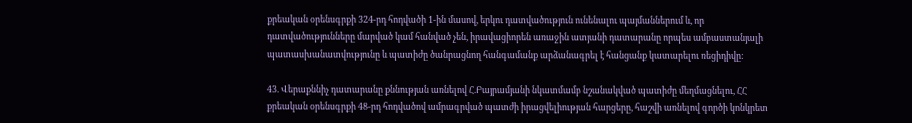քրեական օրենսգրքի 324-րդ հոդվածի 1-ին մասով, երկու դատվածություն ունենալու պայմաններում և, որ դատվածությունները մարված կամ հանված չեն, իրավացիորեն առաջին ատյանի դատարանը որպես ամբաստանյալի պատասխանատվությունը և պատիժը ծանրացնող հանգամանք արձանագրել է հանցանք կատարելու ռեցիդիվը:

43. Վերաքննիչ դատարանը քննության առնելով Հ.Բայրամյանի նկատմամբ նշանակված պատիժը մեղմացնելու, ՀՀ քրեական օրենսգրքի 48-րդ հոդվածով ամրագրված պատժի իրացվելիության հարցերը, հաշվի առնելով գործի կոնկրետ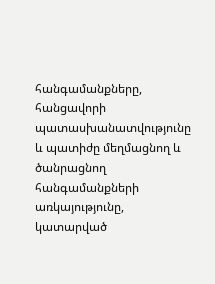հանգամանքները, հանցավորի պատասխանատվությունը և պատիժը մեղմացնող և ծանրացնող հանգամանքների առկայությունը, կատարված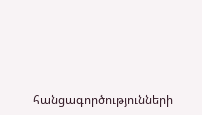հանցագործությունների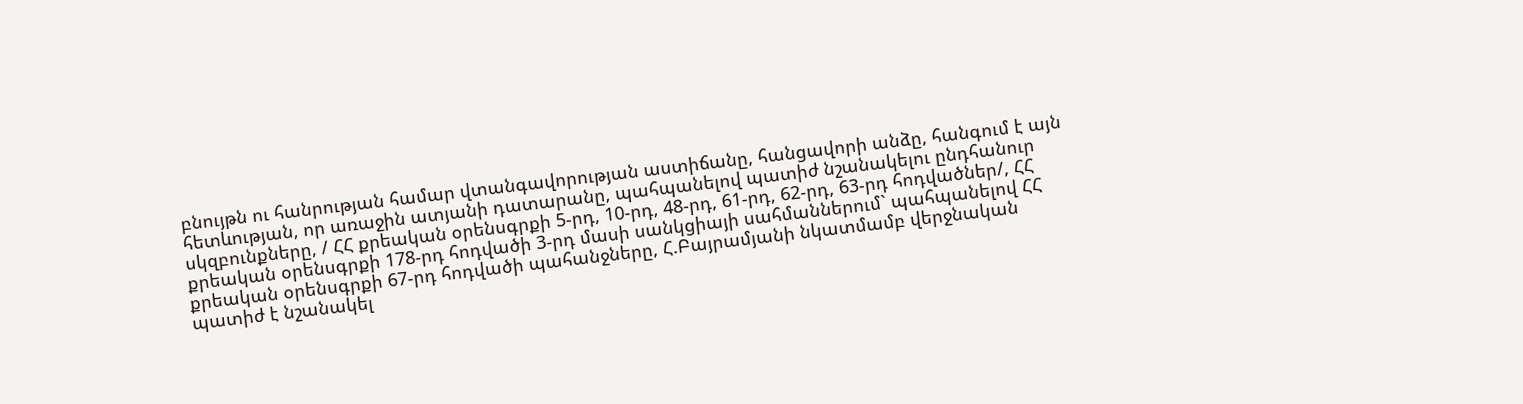բնույթն ու հանրության համար վտանգավորության աստիճանը, հանցավորի անձը, հանգում է այն հետևության, որ առաջին ատյանի դատարանը, պահպանելով պատիժ նշանակելու ընդհանուր սկզբունքները, / ՀՀ քրեական օրենսգրքի 5-րդ, 10-րդ, 48-րդ, 61-րդ, 62-րդ, 63-րդ հոդվածներ/, ՀՀ քրեական օրենսգրքի 178-րդ հոդվածի 3-րդ մասի սանկցիայի սահմաններում` պահպանելով ՀՀ քրեական օրենսգրքի 67-րդ հոդվածի պահանջները, Հ.Բայրամյանի նկատմամբ վերջնական պատիժ է նշանակել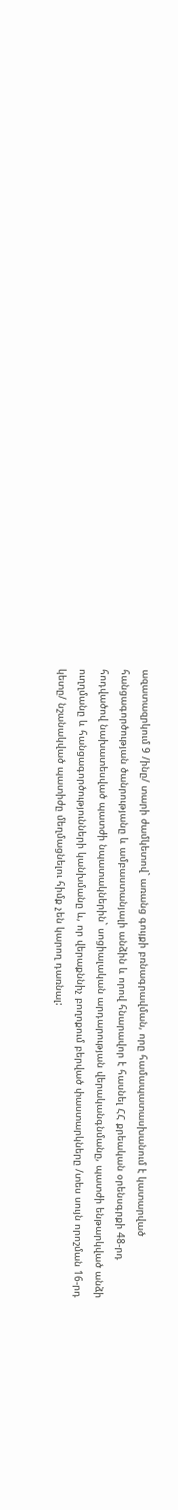ազատազրկում 9 /ինը/ տարի ժամկետով` առանց գույքի բռնագրավման, որը համապատասխանում է կատարված հանցագործության ծանրությանը և ամբաստանյալի անձին և որով հնարավոր է հասնել ՀՀ քրեական օրենսգրքի 48-րդ հոդվածով նախատեսված պատժի նպատակներին` սոցիալական արդարության վերականգնմանը, պատժի ենթարկված անձի ուղղմանը և հանցագործությունների կանխմանը և, որ վերաքննիչ բողոքում բերված փաստարկները /տես սույն որոշման 16-րդ կետը/ նշանակված պատիժը մեղմացնելու հիմք չեն կարող դառնալ: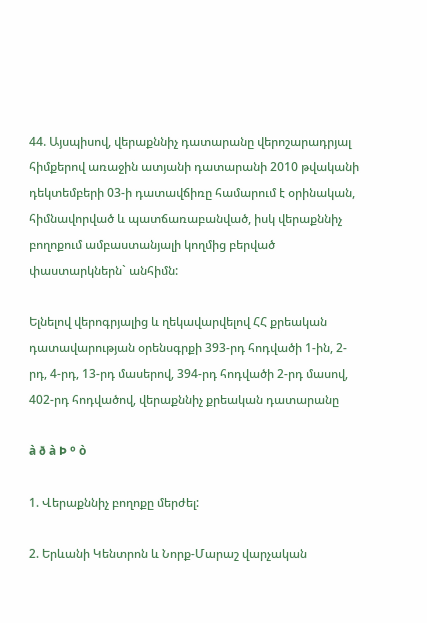44. Այսպիսով, վերաքննիչ դատարանը վերոշարադրյալ հիմքերով առաջին ատյանի դատարանի 2010 թվականի դեկտեմբերի 03-ի դատավճիռը համարում է օրինական, հիմնավորված և պատճառաբանված, իսկ վերաքննիչ բողոքում ամբաստանյալի կողմից բերված փաստարկներն` անհիմն:

Ելնելով վերոգրյալից և ղեկավարվելով ՀՀ քրեական դատավարության օրենսգրքի 393-րդ հոդվածի 1-ին, 2-րդ, 4-րդ, 13-րդ մասերով, 394-րդ հոդվածի 2-րդ մասով, 402-րդ հոդվածով, վերաքննիչ քրեական դատարանը

à ð à Þ º ò

1. Վերաքննիչ բողոքը մերժել:

2. Երևանի Կենտրոն և Նորք-Մարաշ վարչական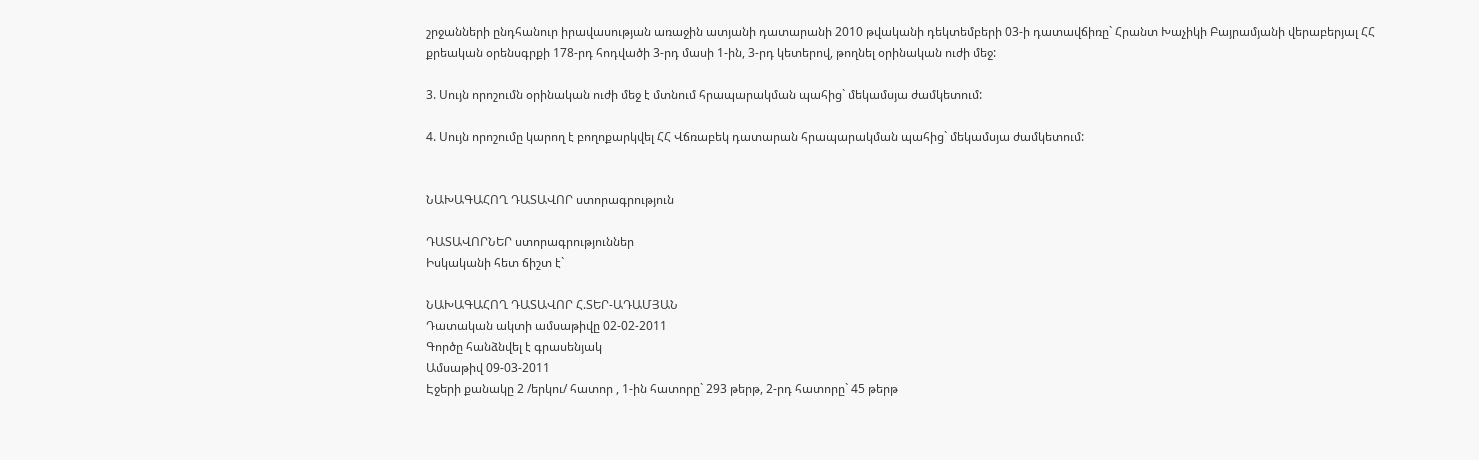շրջանների ընդհանուր իրավասության առաջին ատյանի դատարանի 2010 թվականի դեկտեմբերի 03-ի դատավճիռը` Հրանտ Խաչիկի Բայրամյանի վերաբերյալ ՀՀ քրեական օրենսգրքի 178-րդ հոդվածի 3-րդ մասի 1-ին, 3-րդ կետերով, թողնել օրինական ուժի մեջ:

3. Սույն որոշումն օրինական ուժի մեջ է մտնում հրապարակման պահից` մեկամսյա ժամկետում:

4. Սույն որոշումը կարող է բողոքարկվել ՀՀ Վճռաբեկ դատարան հրապարակման պահից` մեկամսյա ժամկետում:


ՆԱԽԱԳԱՀՈՂ ԴԱՏԱՎՈՐ ստորագրություն

ԴԱՏԱՎՈՐՆԵՐ ստորագրություններ
Իսկականի հետ ճիշտ է`

ՆԱԽԱԳԱՀՈՂ ԴԱՏԱՎՈՐ Հ.ՏԵՐ-ԱԴԱՄՅԱՆ
Դատական ակտի ամսաթիվը 02-02-2011
Գործը հանձնվել է գրասենյակ
Ամսաթիվ 09-03-2011
Էջերի քանակը 2 /երկու/ հատոր , 1-ին հատորը` 293 թերթ, 2-րդ հատորը` 45 թերթ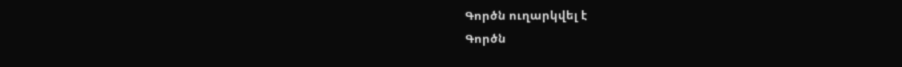Գործն ուղարկվել է
Գործն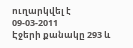ուղարկվել է 09-03-2011
Էջերի քանակը 293 և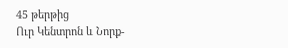45 թերթից
Ուր Կենտրոն և Նորք-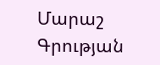Մարաշ
Գրության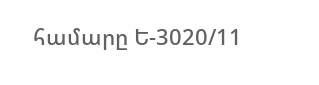համարը Ե-3020/11